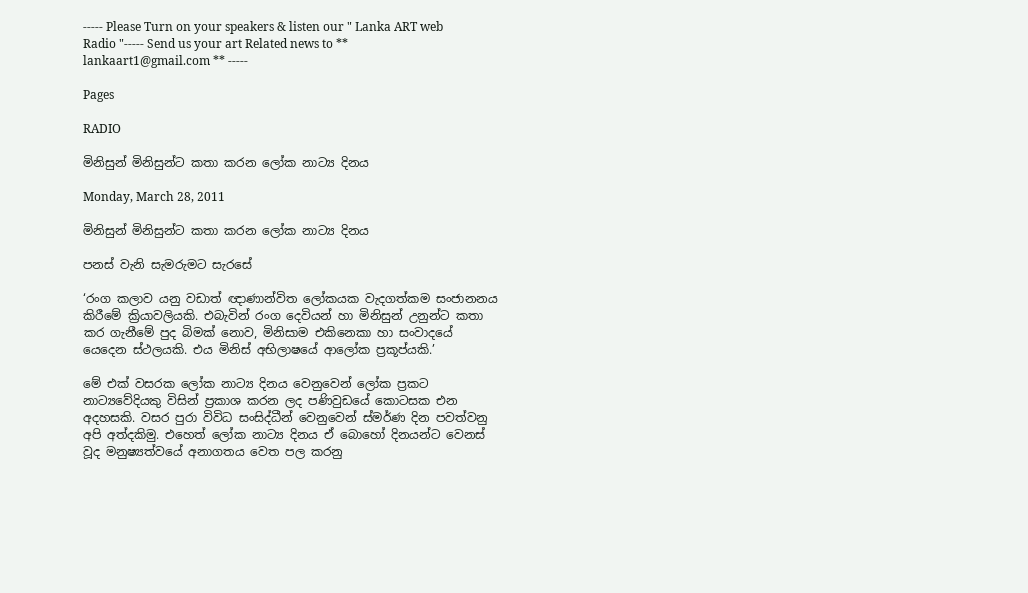----- Please Turn on your speakers & listen our " Lanka ART web Radio "----- Send us your art Related news to ** lankaart1@gmail.com ** -----

Pages

RADIO

මිනිසුන් මිනිසුන්ට කතා කරන ලෝක නාට්‍ය දිනය

Monday, March 28, 2011

මිනිසුන් මිනිසුන්ට කතා කරන ලෝක නාට්‍ය දිනය

පනස් වැනි සැමරුමට සැරසේ

‘රංග කලාව යනු වඩාත් ඥාණාන්විත ලෝකයක වැදගත්කම සංජානනය කිරීමේ ක්‍රියාවලියකි. එබැවින් රංග දෙවියන් හා මිනිසුන් උනුන්ට කතා කර ගැනීමේ පුද බිමක් නොව, මිනිසාම එකිනෙකා හා සංවාදයේ යෙදෙන ස්ථලයකි. එය මිනිස් අභිලාෂයේ ආලෝක ප්‍රකූප්යකි.’

මේ එක් වසරක ලෝක නාට්‍ය දිනය වෙනුවෙන් ලෝක ප්‍රකට නාට්‍යවේදියකු විසින් ප්‍රකාශ කරන ලද පණිවුඩයේ කොටසක එන අදහසකි. වසර පුරා විවිධ සංසිද්ධීන් වෙනුවෙන් ස්මර්ණ දින පවත්වනු අපි අත්දකිමු. එහෙත් ලෝක නාට්‍ය දිනය ඒ බොහෝ දිනයන්ට වෙනස් වූද මනුෂ්‍යත්වයේ අනාගතය වෙත පල කරනු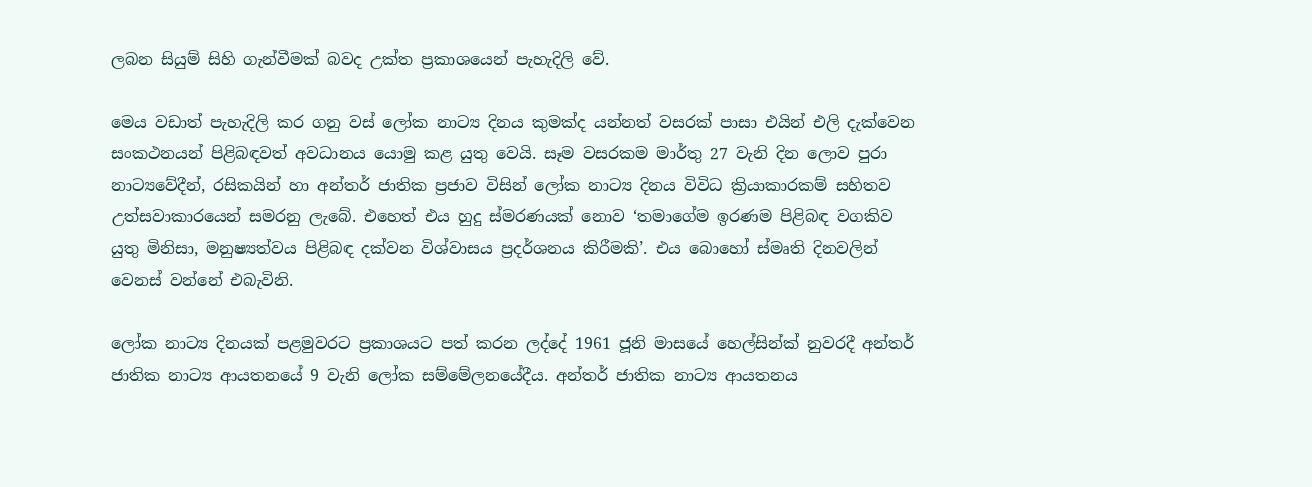ලබන සියුම් සිහි ගැන්වීමක් බවද උක්ත ප්‍රකාශයෙන් පැහැදිලි වේ.

මෙය වඩාත් පැහැදිලි කර ගනු වස් ලෝක නාට්‍ය දිනය කුමක්ද යන්නත් වසරක් පාසා එයින් එලි දැක්වෙන සංකථනයන් පිළිබඳවත් අවධානය යොමු කළ යුතු වෙයි. සෑම වසරකම මාර්තු 27 වැනි දින ලොව පුරා නාට්‍යවේදීන්, රසිකයින් හා අන්තර් ජාතික ප්‍රජාව විසින් ලෝක නාට්‍ය දිනය විවිධ ක්‍රියාකාරකම් සහිතව උත්සවාකාරයෙන් සමරනු ලැබේ. එහෙත් එය හුදු ස්මරණයක් නොව ‘තමාගේම ඉරණම පිළිබඳ වගකිව යුතු මිනිසා, මනුෂ්‍යත්වය පිළිබඳ දක්වන විශ්වාසය ප්‍රදර්ශනය කිරීමකි’. එය බොහෝ ස්මෘති දිනවලින් වෙනස් වන්නේ එබැවිනි.

ලෝක නාට්‍ය දිනයක් පළමුවරට ප්‍රකාශයට පත් කරන ලද්දේ 1961 ජූනි මාසයේ හෙල්සින්ක් නුවරදී අන්තර් ජාතික නාට්‍ය ආයතනයේ 9 වැනි ලෝක සම්මේලනයේදීය. අන්තර් ජාතික නාට්‍ය ආයතනය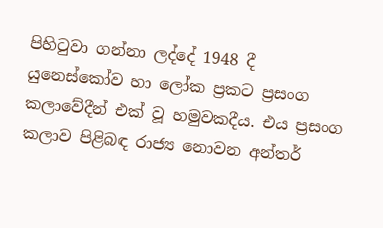පිහිටුවා ගන්නා ලද්දේ 1948 දී යුනෙස්කෝව හා ලෝක ප්‍රකට ප්‍රසංග කලාවේදීන් එක් වූ හමුවකදීය. එය ප්‍රසංග කලාව පිළිබඳ රාජ්‍ය නොවන අන්තර්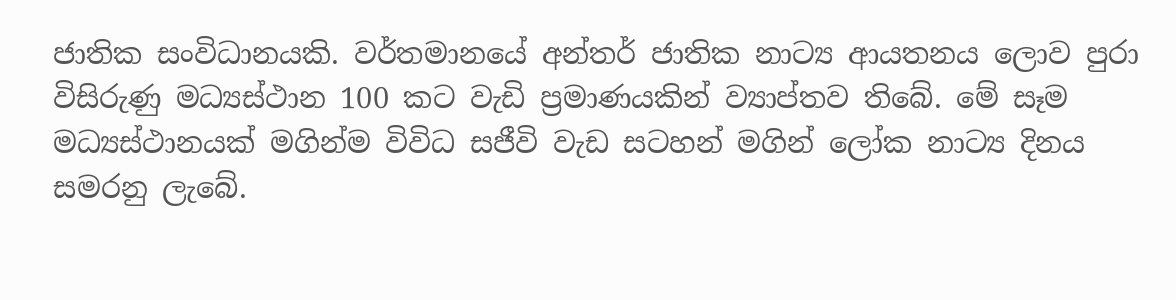ජාතික සංවිධානයකි. වර්තමානයේ අන්තර් ජාතික නාට්‍ය ආයතනය ලොව පුරා විසිරුණු මධ්‍යස්ථාන 100 කට වැඩි ප්‍රමාණයකින් ව්‍යාප්තව තිබේ. මේ සෑම මධ්‍යස්ථානයක් මගින්ම විවිධ සජීවි වැඩ සටහන් මගින් ලෝක නාට්‍ය දිනය සමරනු ලැබේ.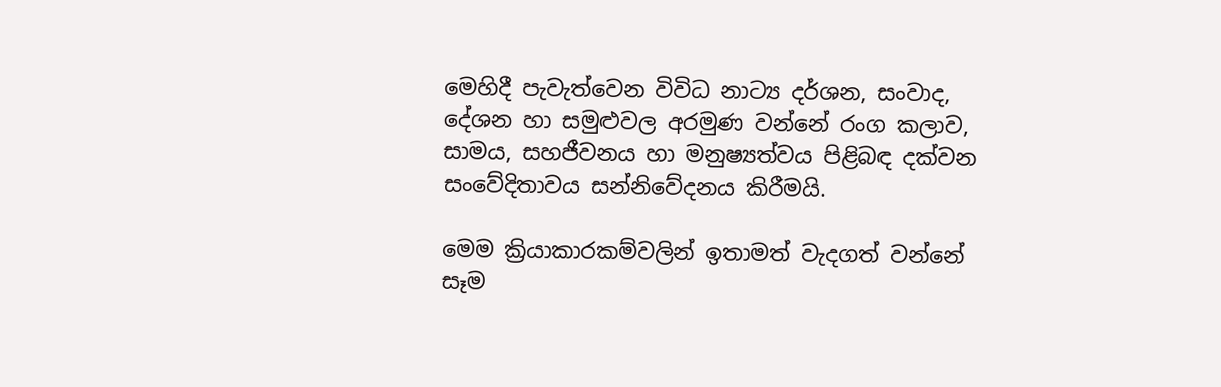මෙහිදී පැවැත්වෙන විවිධ නාට්‍ය දර්ශන, සංවාද, දේශන හා සමුළුවල අරමුණ වන්නේ රංග කලාව, සාමය, සහජීවනය හා මනුෂ්‍යත්වය පිළිබඳ දක්වන සංවේදිතාවය සන්නිවේදනය කිරීමයි.

මෙම ක්‍රියාකාරකම්වලින් ඉතාමත් වැදගත් වන්නේ සෑම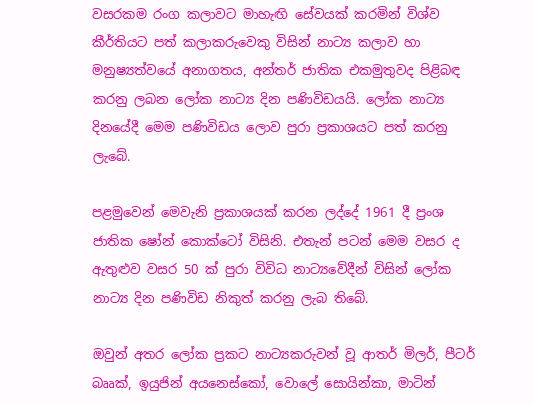වසරකම රංග කලාවට මාහැඟි සේවයක් කරමින් විශ්ව කීර්තියට පත් කලාකරුවෙකු විසින් නාට්‍ය කලාව හා මනුෂ්‍යත්වයේ අනාගතය, අන්තර් ජාතික එකමුතුවද පිළිබඳ කරනු ලබන ලෝක නාට්‍ය දින පණිවිඩයයි. ලෝක නාට්‍ය දිනයේදී මෙම පණිවිඩය ලොව පුරා ප්‍රකාශයට පත් කරනු ලැබේ.

පළමුවෙන් මෙවැනි ප්‍රකාශයක් කරන ලද්දේ 1961 දී ප්‍රංශ ජාතික ෂෝන් කොක්ටෝ විසිනි. එතැන් පටන් මෙම වසර ද ඇතුළුව වසර 50 ක් පුරා විවිධ නාට්‍යවේදීන් විසින් ලෝක නාට්‍ය දින පණිවිඩ නිකුත් කරනු ලැබ තිබේ.

ඔවුන් අතර ලෝක ප්‍රකට නාට්‍යකරුවන් වූ ආතර් මිලර්, පීටර් බෲක්, ඉයුජින් අයනෙස්කෝ, වොලේ සොයින්කා, මාටින්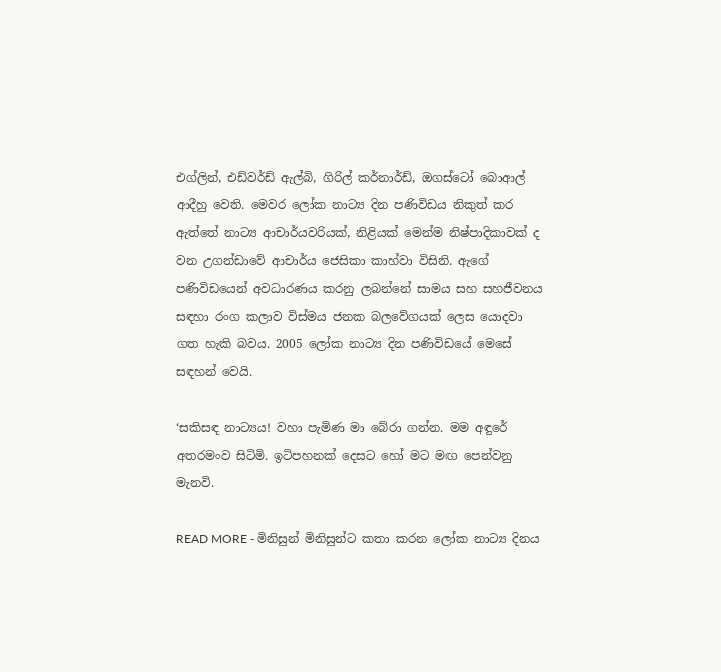එග්ලින්, එඩ්වර්ඩ් ඇල්බි, ගිරිල් කර්නාර්ඩ්, ඔගස්ටෝ බොආල් ආදීහු වෙති. මෙවර ලෝක නාට්‍ය දින පණිවිඩය නිකුත් කර ඇත්තේ නාට්‍ය ආචාර්යවරියක්, නිළියක් මෙන්ම නිෂ්පාදිකාවක් ද වන උගන්ඩාවේ ආචාර්ය ජෙසිකා කාහ්වා විසිනි. ඇගේ පණිවිඩයෙන් අවධාරණය කරනු ලබන්නේ සාමය සහ සහජීවනය සඳහා රංග කලාව විස්මය ජනක බලවේගයක් ලෙස යොදවා ගත හැකි බවය. 2005 ලෝක නාට්‍ය දින පණිවිඩයේ මෙසේ සඳහන් වෙයි.

‘සකිසඳ නාට්‍යය! වහා පැමිණ මා බේරා ගන්න. මම අඳුරේ අතරමංව සිටිමි. ඉටිපහනක් දෙසට හෝ මට මඟ පෙන්වනු මැනවි.

READ MORE - මිනිසුන් මිනිසුන්ට කතා කරන ලෝක නාට්‍ය දිනය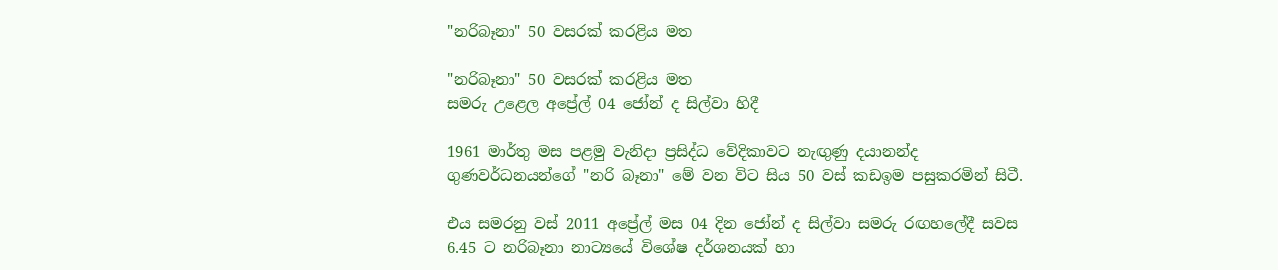"නරිබෑනා" 50 වසරක්‌ කරළිය මත

"නරිබෑනා" 50 වසරක්‌ කරළිය මත
සමරු උළෙල අප්‍රේල් 04 ජෝන් ද සිල්වා හිදී

1961 මාර්තු මස පළමු වැනිදා ප්‍රසිද්ධ වේදිකාවට නැඟුණු දයානන්ද ගුණවර්ධනයන්ගේ "නරි බෑනා" මේ වන විට සිය 50 වස්‌ කඩඉම පසුකරමින් සිටී.

එය සමරනු වස්‌ 2011 අප්‍රේල් මස 04 දින ජෝන් ද සිල්වා සමරු රඟහලේදී සවස 6.45 ට නරිබෑනා නාට්‍යයේ විශේෂ දර්ශනයක්‌ හා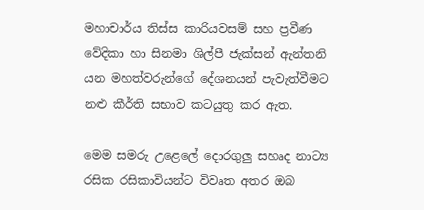මහාචාර්ය තිස්‌ස කාරියවසම් සහ ප්‍රවීණ වේදිකා හා සිනමා ශිල්පී ජැක්‌සන් ඇන්තනි යන මහත්වරුන්ගේ දේශනයන් පැවැත්වීමට නළු කීර්ති සභාව කටයුතු කර ඇත.

මෙම සමරු උළෙලේ දොරගුලු සහෘද නාට්‍ය රසික රසිකාවියන්ට විවෘත අතර ඔබ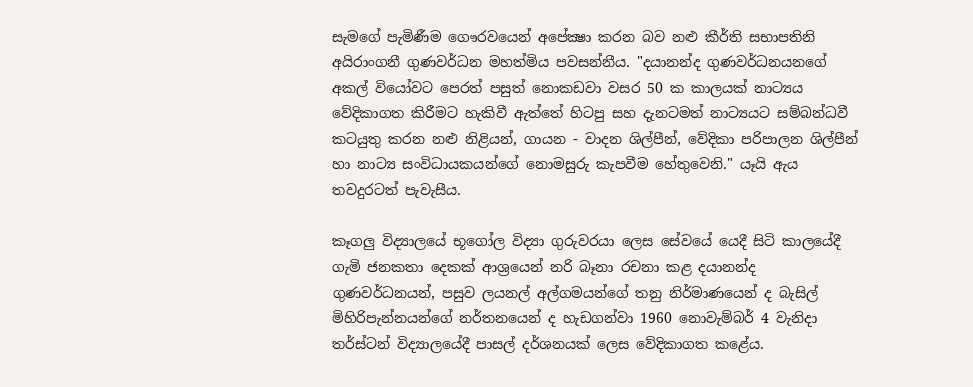සැමගේ පැමිණීම ගෞරවයෙන් අපේක්‍ෂා කරන බව නළු කීර්ති සභාපතිනි අයිරාංගනී ගුණවර්ධන මහත්මිය පවසන්නීය. "දයානන්ද ගුණවර්ධනයනගේ අකල් වියෝවට පෙරත් පසුත් නොකඩවා වසර 50 ක කාලයක්‌ නාට්‍යය වේදිකාගත කිරීමට හැකිවී ඇත්තේ හිටපු සහ දැනටමත් නාට්‍යයට සම්බන්ධවී කටයුතු කරන නළු නිළියන්, ගායන - වාදන ශිල්පීන්, වේදිකා පරිපාලන ශිල්පීන් හා නාට්‍ය සංවිධායකයන්ගේ නොමසුරු කැපවීම හේතුවෙනි." යෑයි ඇය තවදුරටත් පැවැසීය.

කෑගලු විද්‍යාලයේ භූගෝල විද්‍යා ගුරුවරයා ලෙස සේවයේ යෙදී සිටි කාලයේදී ගැමි ජනකතා දෙකක්‌ ආශ්‍රයෙන් නරි බෑනා රචනා කළ දයානන්ද ගුණවර්ධනයන්, පසුව ලයනල් අල්ගමයන්ගේ තනු නිර්මාණයෙන් ද බැසිල් මිහිරිපැන්නයන්ගේ නර්තනයෙන් ද හැඩගන්වා 1960 නොවැම්බර් 4 වැනිදා තර්ස්‌ටන් විද්‍යාලයේදී පාසල් දර්ශනයක්‌ ලෙස වේදිකාගත කළේය.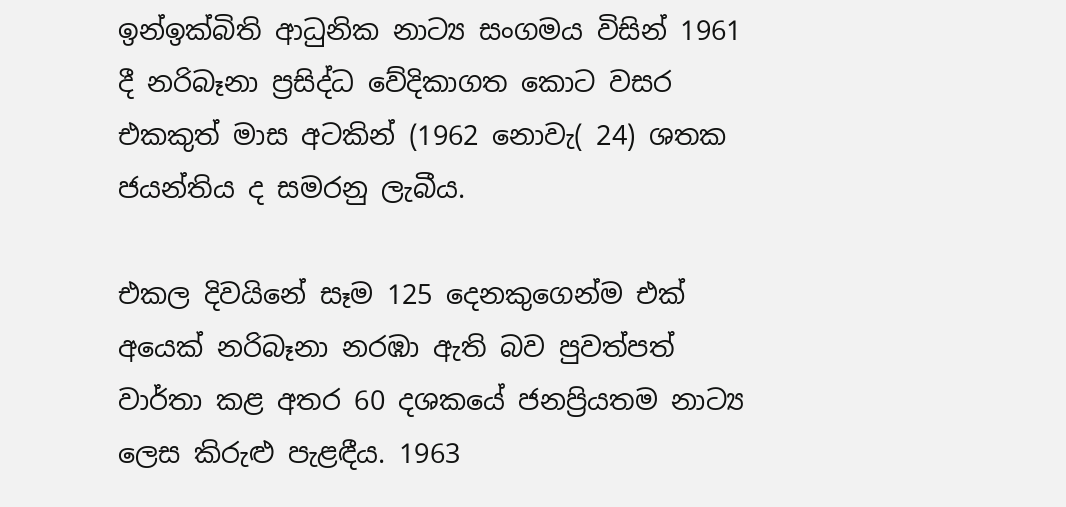ඉන්ඉක්‌බිති ආධුනික නාට්‍ය සංගමය විසින් 1961 දී නරිබෑනා ප්‍රසිද්ධ වේදිකාගත කොට වසර එකකුත් මාස අටකින් (1962 නොවැ( 24) ශතක ජයන්තිය ද සමරනු ලැබීය.

එකල දිවයිනේ සෑම 125 දෙනකුගෙන්ම එක්‌ අයෙක්‌ නරිබෑනා නරඹා ඇති බව පුවත්පත් වාර්තා කළ අතර 60 දශකයේ ජනප්‍රියතම නාට්‍ය ලෙස කිරුළු පැළඳීය. 1963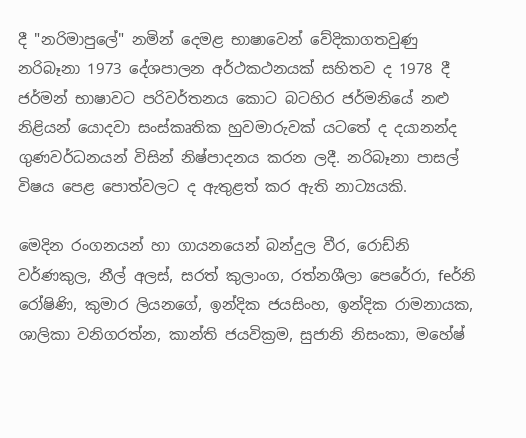දී "නරිමාපුලේ" නමින් දෙමළ භාෂාවෙන් වේදිකාගතවුණු නරිබෑනා 1973 දේශපාලන අර්ථකථනයක්‌ සහිතව ද 1978 දී ජර්මන් භාෂාවට පරිවර්තනය කොට බටහිර ජර්මනියේ නළු නිළියන් යොදවා සංස්‌කෘතික හුවමාරුවක්‌ යටතේ ද දයානන්ද ගුණවර්ධනයන් විසින් නිෂ්පාදනය කරන ලදී. නරිබෑනා පාසල් විෂය පෙළ පොත්වලට ද ඇතුළත් කර ඇති නාට්‍යයකි.

මෙදින රංගනයන් හා ගායනයෙන් බන්දුල වීර, රොඩ්නි වර්ණකුල, නීල් අලස්‌, සරත් කුලාංග, රත්නශීලා පෙරේරා, feර්නි රෝෂිණි, කුමාර ලියනගේ, ඉන්දික ජයසිංහ, ඉන්දික රාමනායක, ශාලිකා වනිගරත්න, කාන්ති ජයවික්‍රම, සුජානි නිසංකා, මහේෂ්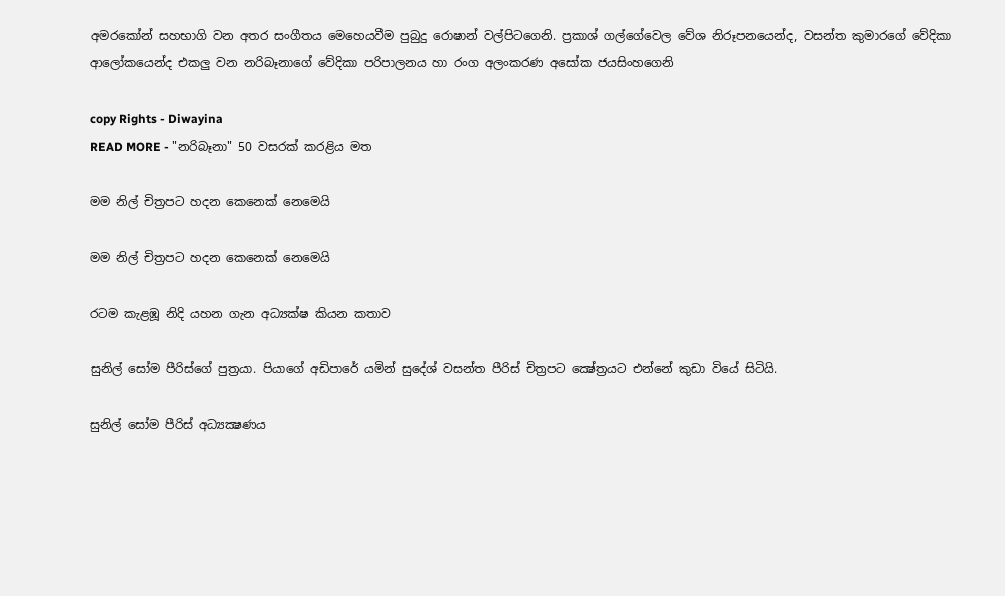අමරකෝන් සහභාගි වන අතර සංගීතය මෙහෙයවීම පුබුදු රොෂාන් වල්පිටගෙනි. ප්‍රකාශ් ගල්ගේවෙල වේශ නිරූපනයෙන්ද, වසන්ත කුමාරගේ වේදිකා ආලෝකයෙන්ද එකලු වන නරිබෑනාගේ වේදිකා පරිපාලනය හා රංග අලංකරණ අසෝක ජයසිංහගෙනි

copy Rights - Diwayina
READ MORE - "නරිබෑනා" 50 වසරක්‌ කරළිය මත

මම නිල් චිත්‍රපට හදන කෙනෙක්‌ නෙමෙයි

මම නිල් චිත්‍රපට හදන කෙනෙක්‌ නෙමෙයි

රටම කැළඹූ නිදි යහන ගැන අධ්‍යක්‌ෂ කියන කතාව

සුනිල් සෝම පීරිස්‌ගේ පුත්‍රයා. පියාගේ අඩිපාරේ යමින් සුදේශ් වසන්ත පීරිස්‌ චිත්‍රපට ක්‍ෂේත්‍රයට එන්නේ කුඩා වියේ සිටියි.

සුනිල් සෝම පීරිස්‌ අධ්‍යක්‍ෂණය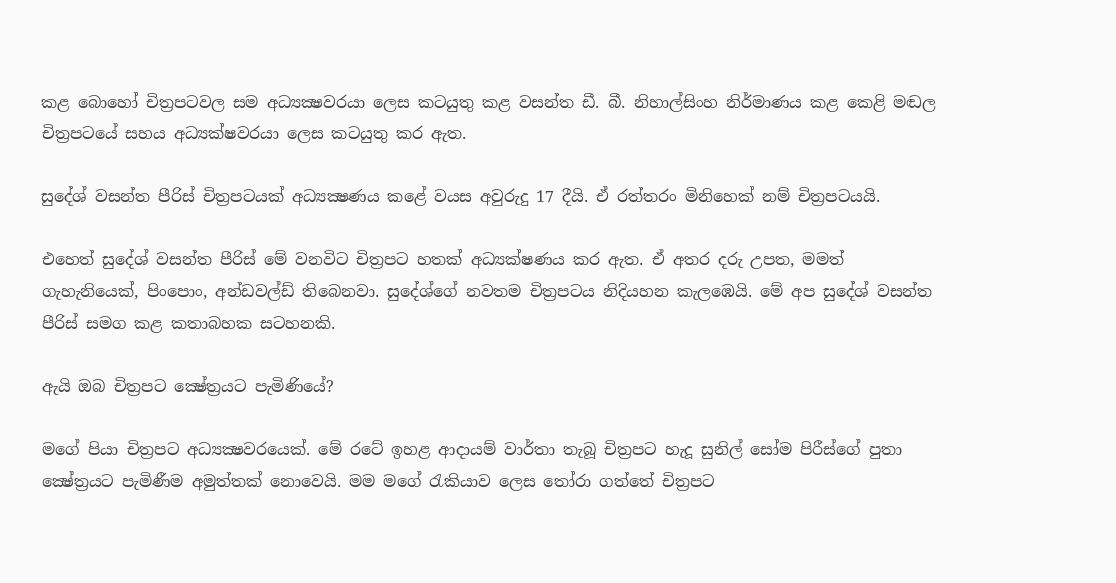කළ බොහෝ චිත්‍රපටවල සම අධ්‍යක්‍ෂවරයා ලෙස කටයුතු කළ වසන්ත ඩී. බී. නිහාල්සිංහ නිර්මාණය කළ කෙළි මඬල චිත්‍රපටයේ සහය අධ්‍යක්‌ෂවරයා ලෙස කටයුතු කර ඇත.

සුදේශ් වසන්ත පීරිස්‌ චිත්‍රපටයක්‌ අධ්‍යක්‍ෂණය කළේ වයස අවුරුදු 17 දීයි. ඒ රත්තරං මිනිහෙක්‌ නම් චිත්‍රපටයයි.

එහෙත් සුදේශ් වසන්ත පීරිස්‌ මේ වනවිට චිත්‍රපට හතක්‌ අධ්‍යක්‌ෂණය කර ඇත. ඒ අතර දරු උපත, මමත් ගැහැනියෙක්‌, පිංපොං, අන්ඩවල්ඩ් තිබෙනවා. සුදේශ්ගේ නවතම චිත්‍රපටය නිදියහන කැලඹෙයි. මේ අප සුදේශ් වසන්ත පීරිස්‌ සමග කළ කතාබහක සටහනකි.

ඇයි ඔබ චිත්‍රපට ක්‍ෂේත්‍රයට පැමිණියේ?

මගේ පියා චිත්‍රපට අධ්‍යක්‍ෂවරයෙක්‌. මේ රටේ ඉහළ ආදායම් වාර්තා තැබූ චිත්‍රපට හැදූ සුනිල් සෝම පිරීස්‌ගේ පුතා ක්‍ෂේත්‍රයට පැමිණීම අමුත්තක්‌ නොවෙයි. මම මගේ රැකියාව ලෙස තෝරා ගත්තේ චිත්‍රපට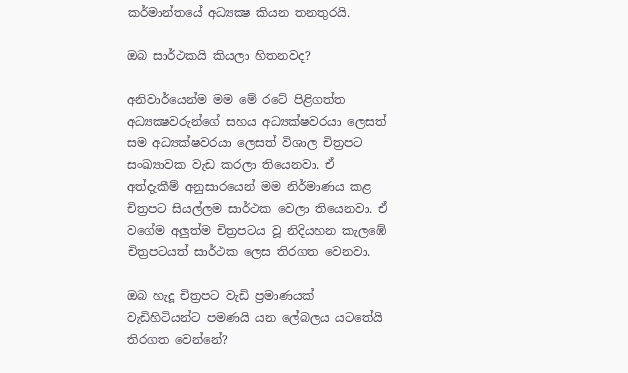කර්මාන්තයේ අධ්‍යක්‍ෂ කියන තනතුරයි.

ඔබ සාර්ථකයි කියලා හිතනවද?

අනිවාර්යෙන්ම මම මේ රටේ පිළිගත්ත අධ්‍යක්‍ෂවරුන්ගේ සහය අධ්‍යක්‌ෂවරයා ලෙසත් සම අධ්‍යක්‌ෂවරයා ලෙසත් විශාල චිත්‍රපට සංඛ්‍යාවක වැඩ කරලා තියෙනවා. ඒ අත්දැකීම් අනුසාරයෙන් මම නිර්මාණය කළ චිත්‍රපට සියල්ලම සාර්ථක වෙලා තියෙනවා. ඒ වගේම අලුත්ම චිත්‍රපටය වූ නිදියහන කැලඹේ චිත්‍රපටයත් සාර්ථක ලෙස තිරගත වෙනවා.

ඔබ හැදූ චිත්‍රපට වැඩි ප්‍රමාණයක්‌ වැඩිහිටියන්ට පමණයි යන ලේබලය යටතේයි තිරගත වෙන්නේ?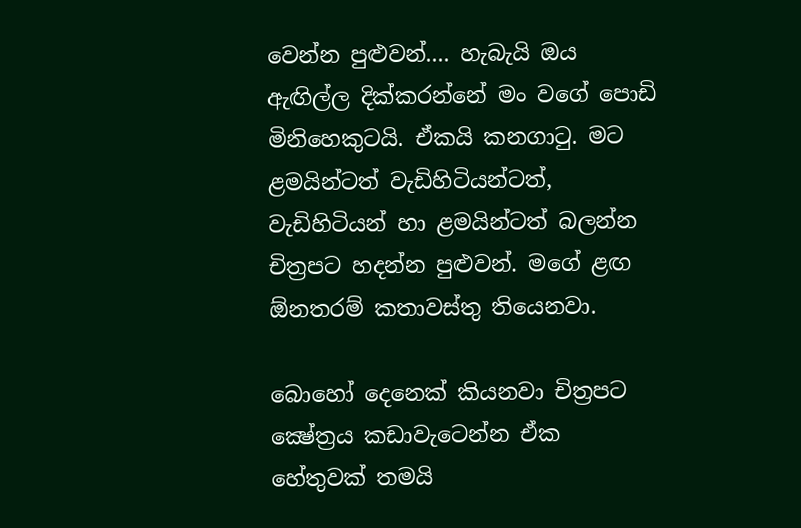වෙන්න පුළුවන්.... හැබැයි ඔය ඇඟිල්ල දික්‌කරන්නේ මං වගේ පොඩි මිනිහෙකුටයි. ඒකයි කනගාටු. මට ළමයින්ටත් වැඩිහිටියන්ටත්, වැඩිහිටියන් හා ළමයින්ටත් බලන්න චිත්‍රපට හදන්න පුළුවන්. මගේ ළඟ ඕනතරම් කතාවස්‌තු තියෙනවා.

බොහෝ දෙනෙක්‌ කියනවා චිත්‍රපට ක්‍ෂේත්‍රය කඩාවැටෙන්න ඒක හේතුවක්‌ තමයි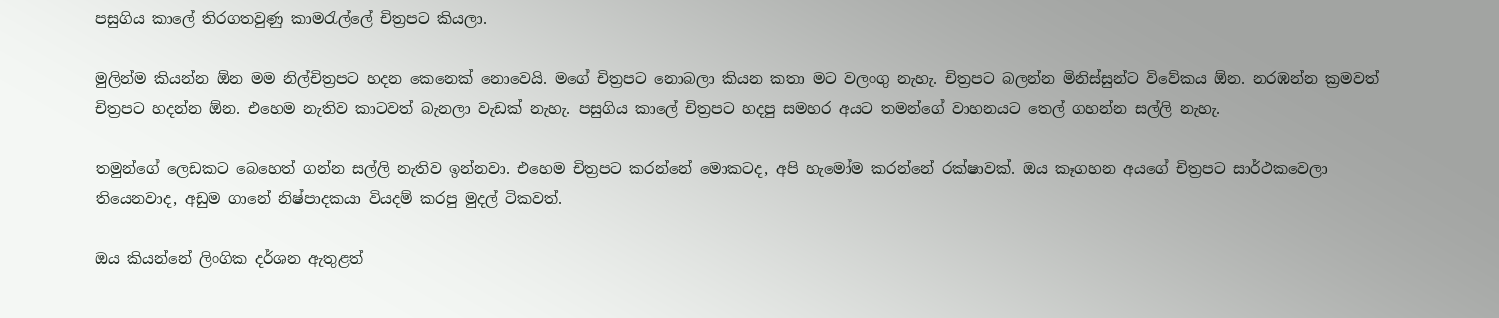පසුගිය කාලේ තිරගතවුණු කාමරැල්ලේ චිත්‍රපට කියලා.

මුලින්ම කියන්න ඕන මම නිල්චිත්‍රපට හදන කෙනෙක්‌ නොවෙයි. මගේ චිත්‍රපට නොබලා කියන කතා මට වලංගු නැහැ. චිත්‍රපට බලන්න මිනිස්‌සුන්ට විවේකය ඕන. නරඹන්න ක්‍රමවත් චිත්‍රපට හදන්න ඕන. එහෙම නැතිව කාටවත් බැනලා වැඩක්‌ නැහැ. පසුගිය කාලේ චිත්‍රපට හදපු සමහර අයට තමන්ගේ වාහනයට තෙල් ගහන්න සල්ලි නැහැ.

තමුන්ගේ ලෙඩකට බෙහෙත් ගන්න සල්ලි නැතිව ඉන්නවා. එහෙම චිත්‍රපට කරන්නේ මොකටද, අපි හැමෝම කරන්නේ රක්‌ෂාවක්‌. ඔය කෑගහන අයගේ චිත්‍රපට සාර්ථකවෙලා තියෙනවාද, අඩුම ගානේ නිෂ්පාදකයා වියදම් කරපු මුදල් ටිකවත්.

ඔය කියන්නේ ලිංගික දර්ශන ඇතුළත්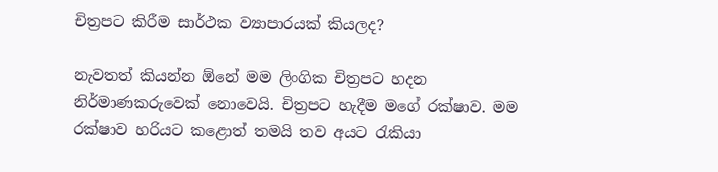චිත්‍රපට කිරීම සාර්ථක ව්‍යාපාරයක්‌ කියලද?

නැවතත් කියන්න ඕනේ මම ලිංගික චිත්‍රපට හදන නිර්මාණකරුවෙක්‌ නොවෙයි. චිත්‍රපට හැදීම මගේ රක්‌ෂාව. මම රක්‌ෂාව හරියට කළොත් තමයි තව අයට රැකියා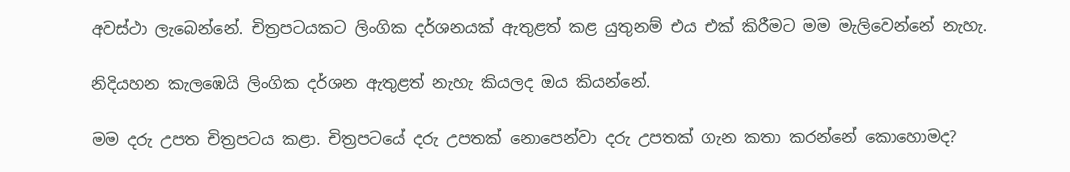අවස්‌ථා ලැබෙන්නේ. චිත්‍රපටයකට ලිංගික දර්ශනයක්‌ ඇතුළත් කළ යුතුනම් එය එක්‌ කිරීමට මම මැලිවෙන්නේ නැහැ.

නිදියහන කැලඹෙයි ලිංගික දර්ශන ඇතුළත් නැහැ කියලද ඔය කියන්නේ.

මම දරු උපත චිත්‍රපටය කළා. චිත්‍රපටයේ දරු උපතක්‌ නොපෙන්වා දරු උපතක්‌ ගැන කතා කරන්නේ කොහොමද?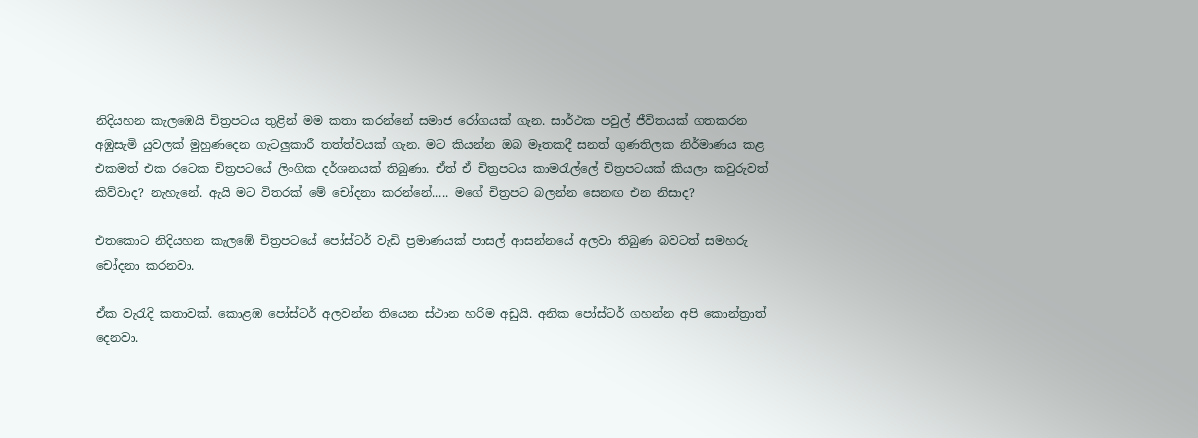නිදියහන කැලඹෙයි චිත්‍රපටය තුළින් මම කතා කරන්නේ සමාජ රෝගයක්‌ ගැන. සාර්ථක පවුල් ජීවිතයක්‌ ගතකරන අඹුසැමි යුවලක්‌ මුහුණදෙන ගැටලුකාරී තත්ත්වයක්‌ ගැන. මට කියන්න ඔබ මෑතකදී සනත් ගුණතිලක නිර්මාණය කළ එකමත් එක රටෙක චිත්‍රපටයේ ලිංගික දර්ශනයක්‌ තිබුණා. ඒත් ඒ චිත්‍රපටය කාමරැල්ලේ චිත්‍රපටයක්‌ කියලා කවුරුවත් කිව්වාද? නැහැනේ. ඇයි මට විතරක්‌ මේ චෝදනා කරන්නේ..... මගේ චිත්‍රපට බලන්න සෙනඟ එන නිසාද?

එතකොට නිදියහන කැලඹේ චිත්‍රපටයේ පෝස්‌ටර් වැඩි ප්‍රමාණයක්‌ පාසල් ආසන්නයේ අලවා තිබුණ බවටත් සමහරු චෝදනා කරනවා.

ඒක වැරැදි කතාවක්‌. කොළඹ පෝස්‌ටර් අලවන්න තියෙන ස්‌ථාන හරිම අඩුයි. අනික පෝස්‌ටර් ගහන්න අපි කොන්ත්‍රාත් දෙනවා.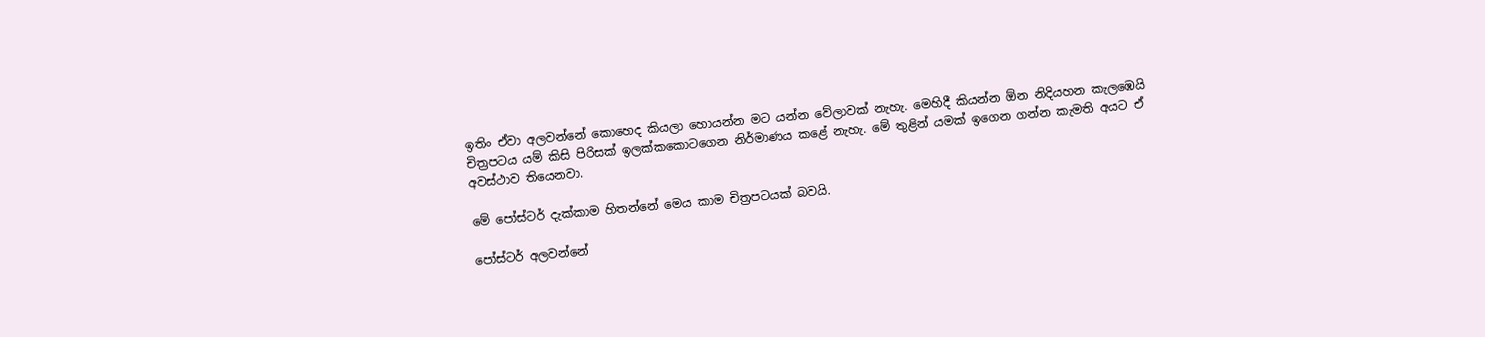ඉතිං ඒවා අලවන්නේ කොහෙද කියලා හොයන්න මට යන්න වේලාවක්‌ නැහැ. මෙහිදී කියන්න ඕන නිදියහන කැලඹෙයි චිත්‍රපටය යම් කිසි පිරිසක්‌ ඉලක්‌කකොටගෙන නිර්මාණය කළේ නැහැ. මේ තුළින් යමක්‌ ඉගෙන ගන්න කැමති අයට ඒ අවස්‌ථාව තියෙනවා.

මේ පෝස්‌ටර් දැක්‌කාම හිතන්නේ මෙය කාම චිත්‍රපටයක්‌ බවයි.

පෝස්‌ටර් අලවන්නේ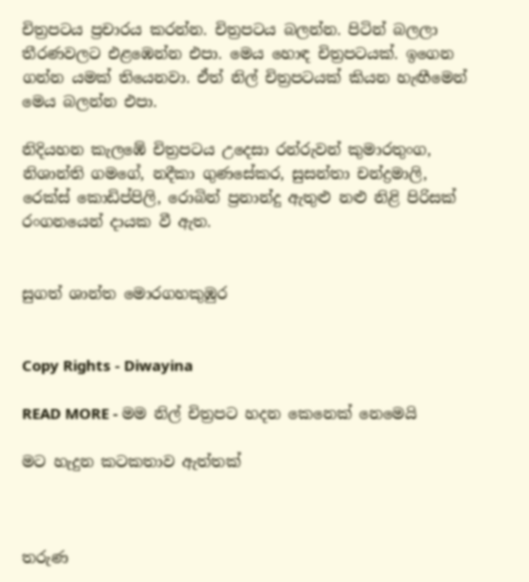චිත්‍රපටය ප්‍රචාරය කරන්න. චිත්‍රපටය බලන්න. පිටින් බලලා තීරණවලට එළඹෙන්න එපා. මෙය හොඳ චිත්‍රපටයක්‌. ඉගෙන ගන්න යමක්‌ තියෙනවා. ඒත් නිල් චිත්‍රපටයක්‌ කියන හැඟීමෙන් මෙය බලන්න එපා.

නිදියහන කැලඹේ චිත්‍රපටය උදෙසා රන්රුවන් කුමාරතුංග, නිශාන්ති ගමගේ, නදීකා ගුණසේකර, සුසන්තා චන්ද්‍රමාලි, රෙක්‌ස්‌ කොඩිප්පිලි, රොබින් ප්‍රනාන්දු ඇතුළු නළු නිළි පිරිසක්‌ රංගනයෙන් දායක වී ඇත.


සුගත් ශාන්ත මොරගහකුඹුර


Copy Rights - Diwayina

READ MORE - මම නිල් චිත්‍රපට හදන කෙනෙක්‌ නෙමෙයි

මට හැදුන කටකතාව ඇත්තක්‌



තරුණ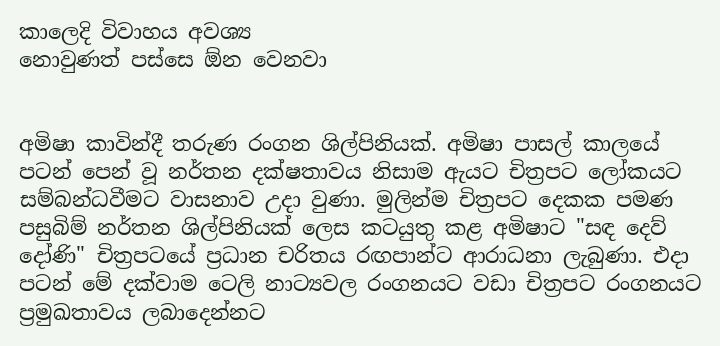කාලෙදි විවාහය අවශ්‍ය
නොවුණත් පස්‌සෙ ඕන වෙනවා


අමිෂා කාවින්දී තරුණ රංගන ශිල්පිනියක්‌. අමිෂා පාසල් කාලයේ පටන් පෙන් වූ නර්තන දක්‌ෂතාවය නිසාම ඇයට චිත්‍රපට ලෝකයට සම්බන්ධවීමට වාසනාව උදා වුණා. මුලින්ම චිත්‍රපට දෙකක පමණ පසුබිම් නර්තන ශිල්පිනියක්‌ ලෙස කටයුතු කළ අමිෂාට "සඳ දෙව් දෝණි" චිත්‍රපටයේ ප්‍රධාන චරිතය රඟපාන්ට ආරාධනා ලැබුණා. එදා පටන් මේ දක්‌වාම ටෙලි නාට්‍යවල රංගනයට වඩා චිත්‍රපට රංගනයට ප්‍රමුඛතාවය ලබාදෙන්නට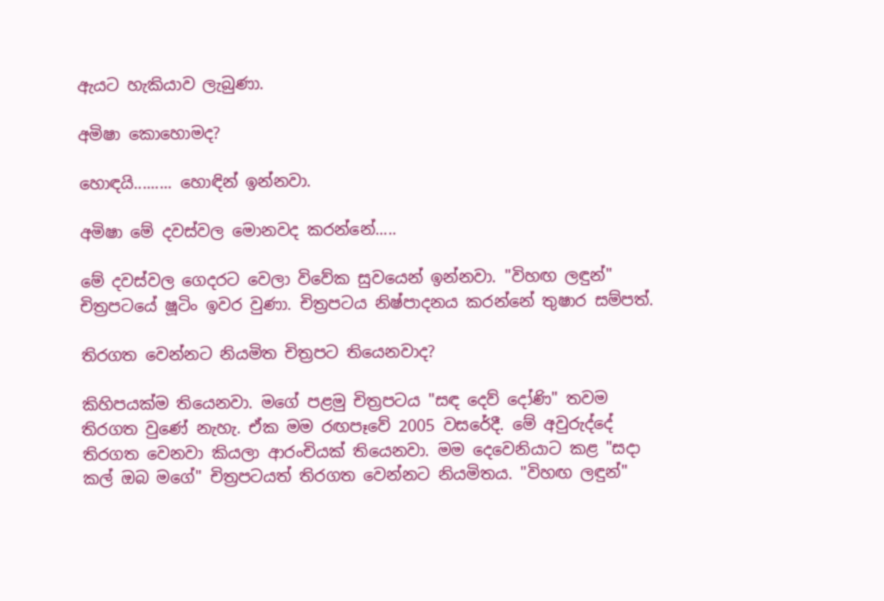ඇයට හැකියාව ලැබුණා.

අමිෂා කොහොමද?

හොඳයි......... හොඳින් ඉන්නවා.

අමිෂා මේ දවස්‌වල මොනවද කරන්නේ.....

මේ දවස්‌වල ගෙදරට වෙලා විවේක සුවයෙන් ඉන්නවා. "විහඟ ලඳුන්" චිත්‍රපටයේ ෂූටිං ඉවර වුණා. චිත්‍රපටය නිෂ්පාදනය කරන්නේ තුෂාර සම්පත්.

තිරගත වෙන්නට නියමිත චිත්‍රපට තියෙනවාද?

කිහිපයක්‌ම තියෙනවා. මගේ පළමු චිත්‍රපටය "සඳ දෙව් දෝණි" තවම තිරගත වුණේ නැහැ. ඒක මම රඟපෑවේ 2005 වසරේදී. මේ අවුරුද්දේ තිරගත වෙනවා කියලා ආරංචියක්‌ තියෙනවා. මම දෙවෙනියාට කළ "සදා කල් ඔබ මගේ" චිත්‍රපටයත් තිරගත වෙන්නට නියමිතය. "විහඟ ලඳුන්"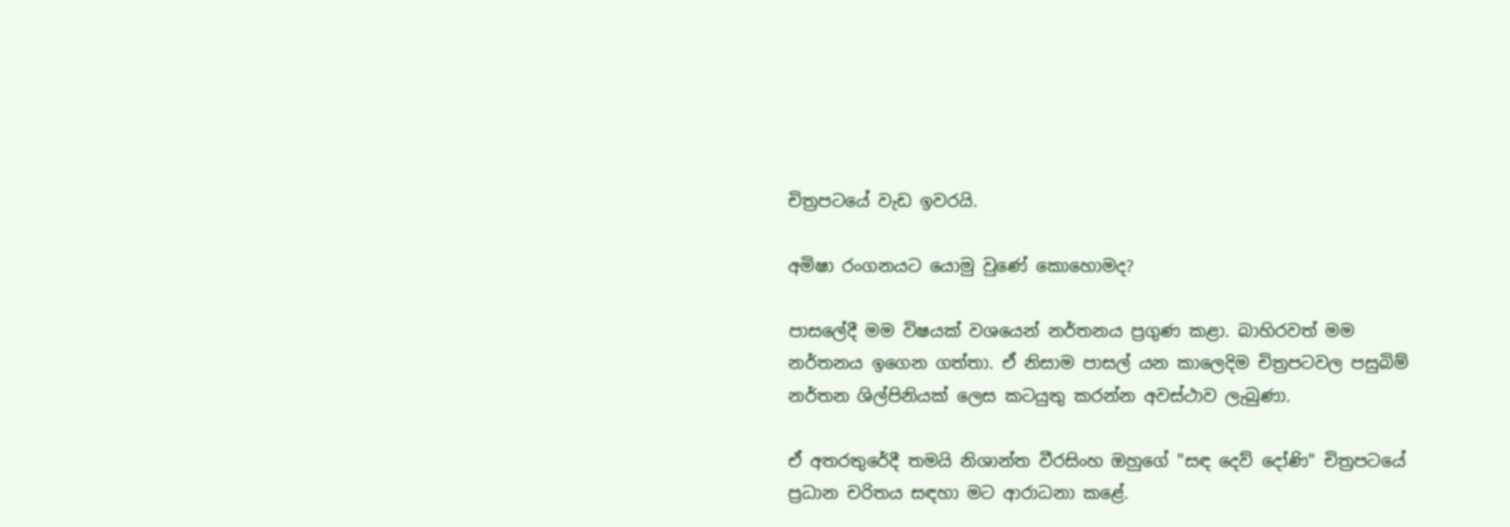චිත්‍රපටයේ වැඩ ඉවරයි.

අමිෂා රංගනයට යොමු වුණේ කොහොමද?

පාසලේදී මම විෂයක්‌ වශයෙන් නර්තනය ප්‍රගුණ කළා. බාහිරවත් මම නර්තනය ඉගෙන ගත්තා. ඒ නිසාම පාසල් යන කාලෙදිම චිත්‍රපටවල පසුබිම් නර්තන ශිල්පිනියක්‌ ලෙස කටයුතු කරන්න අවස්‌ථාව ලැබුණා.

ඒ අතරතුරේදී තමයි නිශාන්ත වීරසිංහ ඔහුගේ "සඳ දෙව් දෝණි" චිත්‍රපටයේ ප්‍රධාන චරිතය සඳහා මට ආරාධනා කළේ.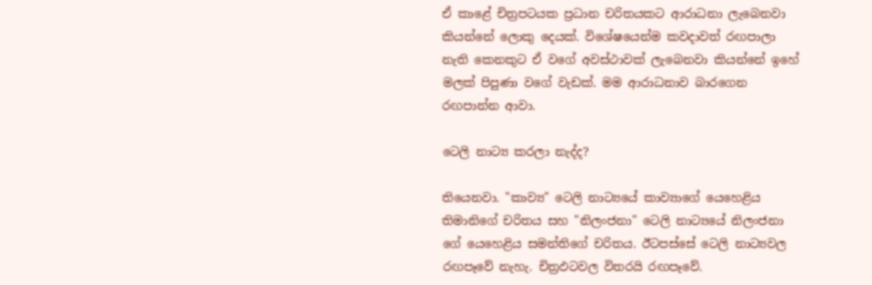ඒ කාළේ චිත්‍රපටයක ප්‍රධාන චරිතයකට ආරාධනා ලැබෙනවා කියන්නේ ලොකු දෙයක්‌. විශේෂයෙන්ම කවදාවත් රඟපාලා නැති කෙනකුට ඒ වගේ අවස්‌ථාවක්‌ ලැබෙනවා කියන්නේ ඉහේ මලක්‌ පිපුණා වගේ වැඩක්‌. මම ආරාධනාව බාරගෙන රඟපාන්න ආවා.

ටෙලි නාට්‍ය කරලා නැද්ද?

තියෙනවා. "කාව්‍ය" ටෙලි නාට්‍යයේ කාව්‍යාගේ යෙහෙළිය තිමානිගේ චරිතය සහ "නිලංජනා" ටෙලි නාට්‍යයේ නිලංජනා ගේ යෙහෙළිය සමන්තිගේ චරිතය. ඊටපස්‌සේ ටෙලි නාට්‍යවල රඟපෑවේ නැහැ. චිත්‍රඵටවල විතරයි රඟපෑවේ.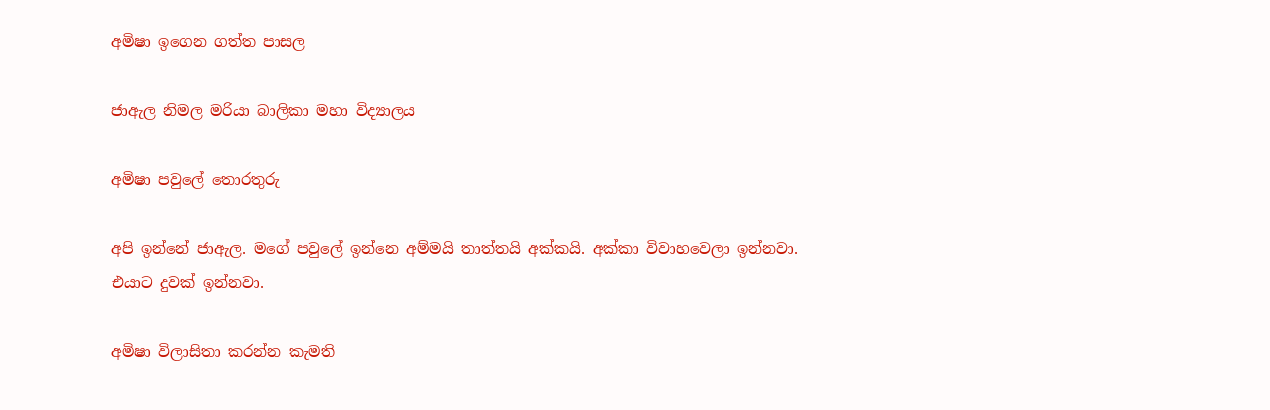අමිෂා ඉගෙන ගත්ත පාසල

ජාඇල නිමල මරියා බාලිකා මහා විද්‍යාලය

අමිෂා පවුලේ තොරතුරු

අපි ඉන්නේ ජාඇල. මගේ පවුලේ ඉන්නෙ අම්මයි තාත්තයි අක්‌කයි. අක්‌කා විවාහවෙලා ඉන්නවා. එයාට දුවක්‌ ඉන්නවා.

අමිෂා විලාසිතා කරන්න කැමති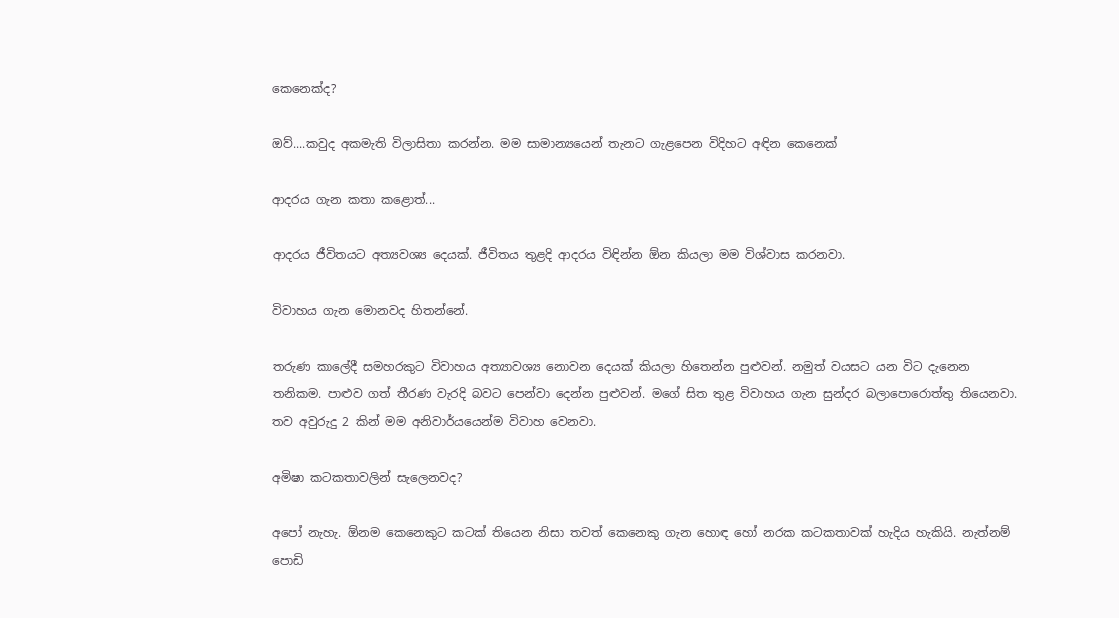කෙනෙක්‌ද?

ඔව්....කවුද අකමැති විලාසිතා කරන්න. මම සාමාන්‍යයෙන් තැනට ගැළපෙන විදිහට අඳින කෙනෙක්‌

ආදරය ගැන කතා කළොත්...

ආදරය ජීවිතයට අත්‍යවශ්‍ය දෙයක්‌. ජීවිතය තුළදි ආදරය විඳින්න ඕන කියලා මම විශ්වාස කරනවා.

විවාහය ගැන මොනවද හිතන්නේ.

තරුණ කාලේදී සමහරකුට විවාහය අත්‍යාවශ්‍ය නොවන දෙයක්‌ කියලා හිතෙන්න පුළුවන්. නමුත් වයසට යන විට දැනෙන තනිකම. පාළුව ගත් තීරණ වැරදි බවට පෙන්වා දෙන්න පුළුවන්. මගේ සිත තුළ විවාහය ගැන සුන්දර බලාපොරොත්තු තියෙනවා. තව අවුරුදු 2 කින් මම අනිවාර්යයෙන්ම විවාහ වෙනවා.

අමිෂා කටකතාවලින් සැලෙනවද?

අපෝ නැහැ. ඕනම කෙනෙකුට කටක්‌ තියෙන නිසා තවත් කෙනෙකු ගැන හොඳ හෝ නරක කටකතාවක්‌ හැදිය හැකියි. නැත්නම් පොඩි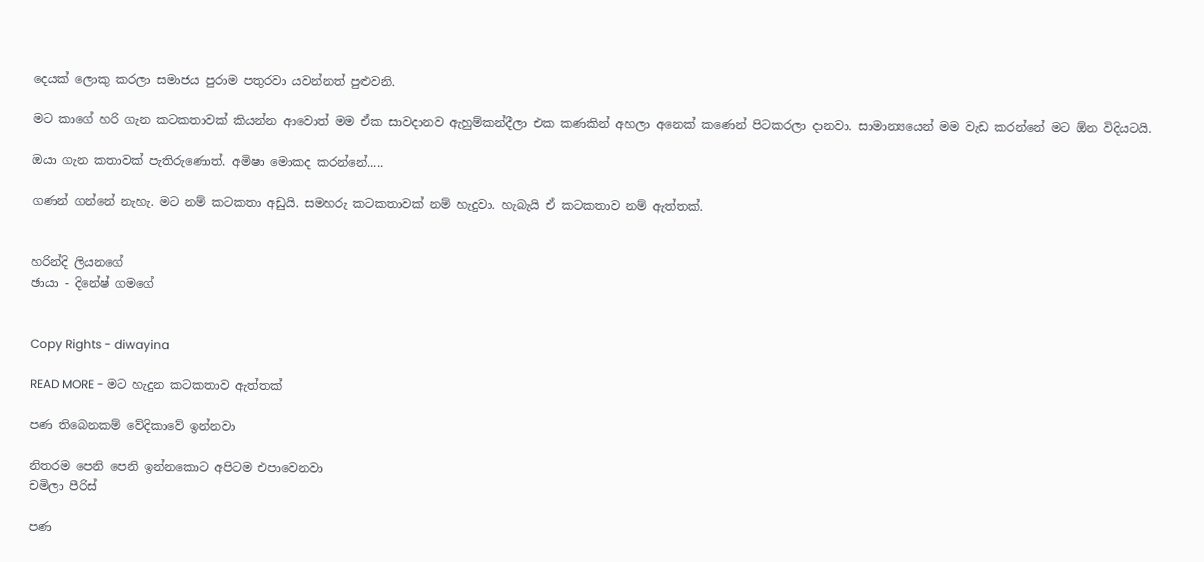දෙයක්‌ ලොකු කරලා සමාජය පුරාම පතුරවා යවන්නත් පුළුවනි.

මට කාගේ හරි ගැන කටකතාවක්‌ කියන්න ආවොත් මම ඒක සාවදානව ඇහුම්කන්දීලා එක කණකින් අහලා අනෙක්‌ කණෙන් පිටකරලා දානවා. සාමාන්‍යයෙන් මම වැඩ කරන්නේ මට ඕන විදියටයි.

ඔයා ගැන කතාවක්‌ පැතිරුණොත්. අමිෂා මොකද කරන්නේ.....

ගණන් ගන්නේ නැහැ. මට නම් කටකතා අඩුයි. සමහරු කටකතාවක්‌ නම් හැදුවා. හැබැයි ඒ කටකතාව නම් ඇත්තක්‌.


හරින්දි ලියනගේ
ඡායා - දිනේෂ් ගමගේ


Copy Rights - diwayina

READ MORE - මට හැදුන කටකතාව ඇත්තක්‌

පණ තිබෙනකම් වේදිකාවේ ඉන්නවා

නිතරම පෙනි පෙනි ඉන්නකොට අපිටම එපාවෙනවා
චමිලා පීරිස්‌

පණ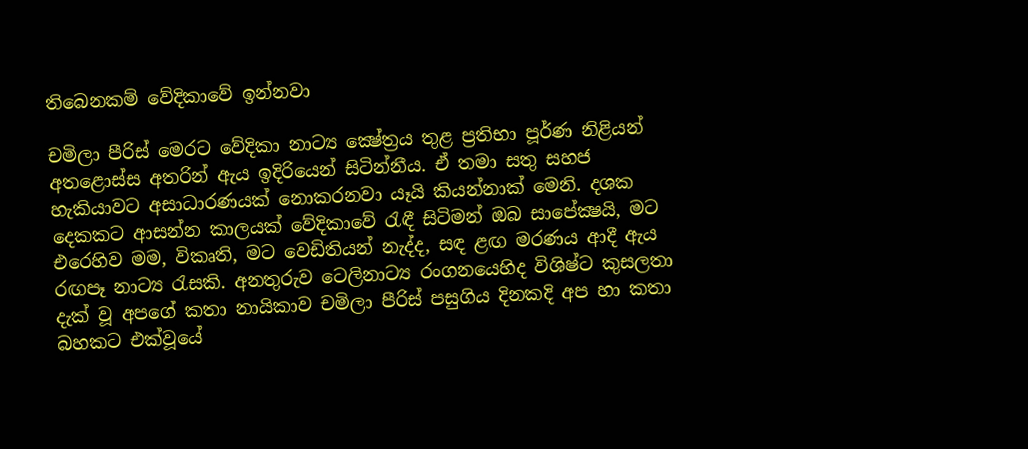තිබෙනකම් වේදිකාවේ ඉන්නවා

චමිලා පීරිස්‌ මෙරට වේදිකා නාට්‍ය ක්‍ෂේත්‍රය තුළ ප්‍රතිභා පූර්ණ නිළියන් අතළොස්‌ස අතරින් ඇය ඉදිරියෙන් සිටින්නීය. ඒ තමා සතු සහජ හැකියාවට අසාධාරණයක්‌ නොකරනවා යෑයි කියන්නාක්‌ මෙනි. දශක දෙකකට ආසන්න කාලයක්‌ වේදිකාවේ රැඳී සිටිමන් ඔබ සාපේක්‍ෂයි, මට එරෙහිව මම, විකෘති, මට වෙඩිතියන් නැද්ද, සඳ ළඟ මරණය ආදී ඇය රඟපෑ නාට්‍ය රැසකි. අනතුරුව ටෙලිනාට්‍ය රංගනයෙහිද විශිෂ්ට කුසලතා දැක්‌ වූ අපගේ කතා නායිකාව චමිලා පීරිස්‌ පසුගිය දිනකදි අප හා කතා බහකට එක්‌වූයේ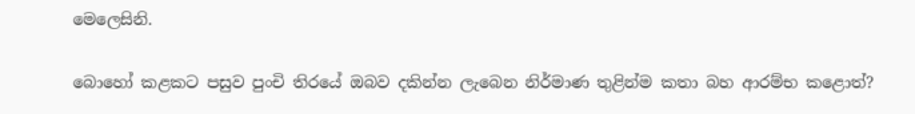මෙලෙසිනි.

බොහෝ කළකට පසුව පුංචි තිරයේ ඔබව දකින්න ලැබෙන නිර්මාණ තුළින්ම කතා බහ ආරම්භ කළොත්?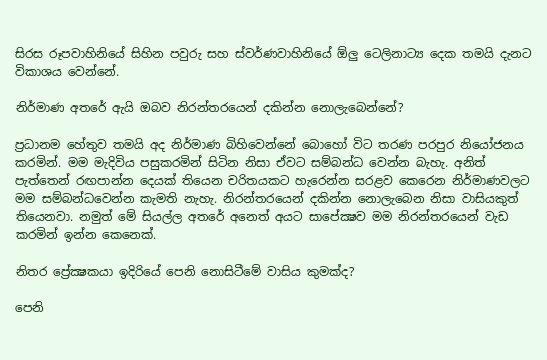සිරස රූපවාහිනියේ සිහින පවුරු සහ ස්‌වර්ණවාහිනියේ ඕලු ටෙලිනාට්‍ය දෙක තමයි දැනට විකාශය වෙන්නේ.

නිර්මාණ අතරේ ඇයි ඔබව නිරන්තරයෙන් දකින්න නොලැබෙන්නේ?

ප්‍රධානම හේතුව තමයි අද නිර්මාණ බිහිවෙන්නේ බොහෝ විට තරණ පරපුර නියෝජනය කරමින්. මම මැදිවිය පසුකරමින් සිටින නිසා ඒවට සම්බන්ධ වෙන්න බැහැ. අනිත් පැත්තෙන් රඟපාන්න දෙයක්‌ තියෙන චරිතයකට හැරෙන්න සරළව කෙරෙන නිර්මාණවලට මම සම්බන්ධවෙන්න කැමති නැහැ. නිරන්තරයෙන් දකින්න නොලැබෙන නිසා වාසියකුත් තියෙනවා. නමුත් මේ සියල්ල අතරේ අනෙත් අයට සාපේක්‍ෂව මම නිරන්තරයෙන් වැඩ කරමින් ඉන්න කෙනෙක්‌.

නිතර ප්‍රේක්‍ෂකයා ඉදිරියේ පෙනි නොසිටීමේ වාසිය කුමක්‌ද?

පෙනි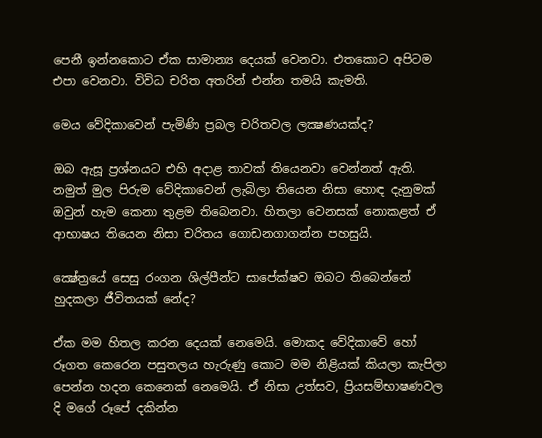පෙනී ඉන්නකොට ඒක සාමාන්‍ය දෙයක්‌ වෙනවා. එතකොට අපිටම එපා වෙනවා. විවිධ චරිත අතරින් එන්න තමයි කැමති.

මෙය වේදිකාවෙන් පැමිණි ප්‍රබල චරිතවල ලක්‍ෂණයක්‌ද?

ඔබ ඇසූ ප්‍රශ්නයට එහි අදාළ තාවක්‌ තියෙනවා වෙන්නත් ඇති. නමුත් මුල පිරුම වේදිකාවෙන් ලැබිලා තියෙන නිසා හොඳ දැනුමක්‌ ඔවුන් හැම කෙනා තුළම තිබෙනවා. හිතලා වෙනසක්‌ නොකළත් ඒ ආභාෂය තියෙන නිසා චරිතය ගොඩනගාගන්න පහසුයි.

ක්‍ෂේත්‍රයේ සෙසු රංගන ශිල්පීන්ට සාපේක්ෂව ඔබට තිබෙන්නේ හුදකලා ජීවිතයක්‌ නේද?

ඒක මම හිතල කරන දෙයක්‌ නෙමෙයි. මොකද වේදිකාවේ හෝ රූගත කෙරෙන පසුතලය හැරුණු කොට මම නිළියක්‌ කියලා කැපිලා පෙන්න හදන කෙනෙක්‌ නෙමෙයි. ඒ නිසා උත්සව, ප්‍රියසම්භාෂණවල දි මගේ රූපේ දකින්න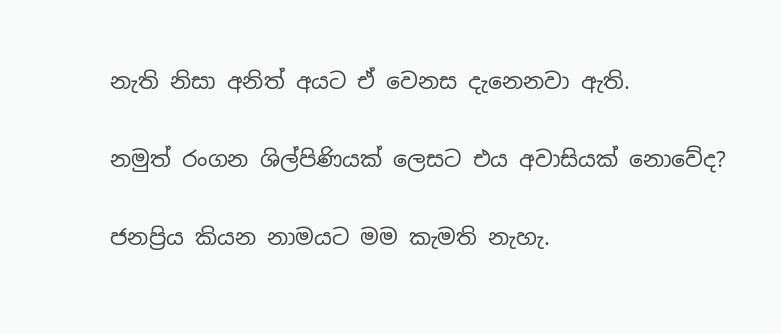නැති නිසා අනිත් අයට ඒ වෙනස දැනෙනවා ඇති.

නමුත් රංගන ශිල්පිණියක්‌ ලෙසට එය අවාසියක්‌ නොවේද?

ජනප්‍රිය කියන නාමයට මම කැමති නැහැ.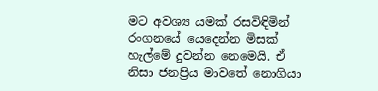මට අවශ්‍ය යමක්‌ රසවිඳිමින් රංගනයේ යෙදෙන්න මිසක්‌ හැල්මේ දුවන්න නෙමෙයි. ඒ නිසා ජනප්‍රිය මාවතේ නොගියා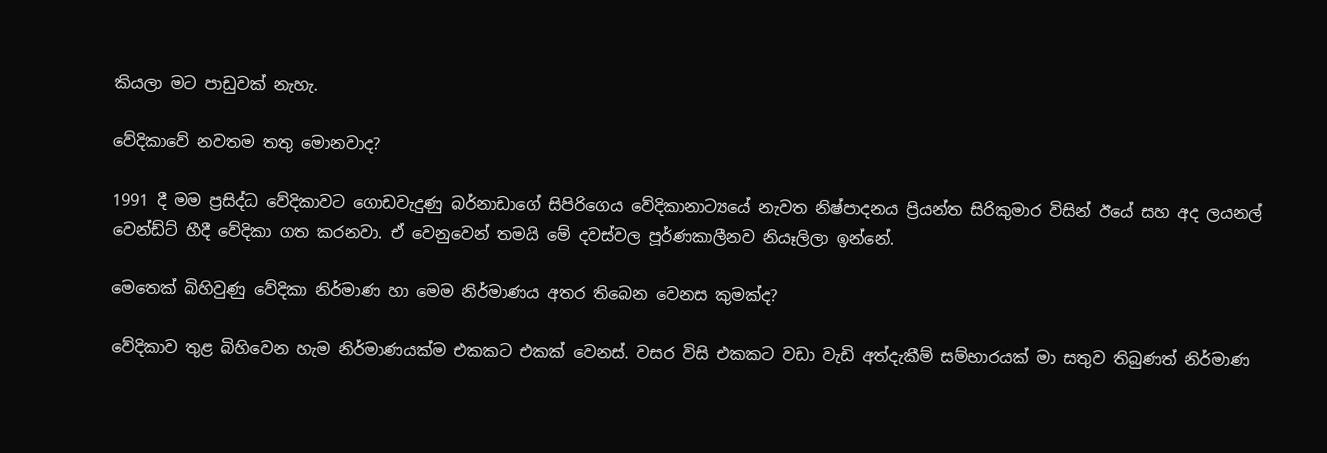කියලා මට පාඩුවක්‌ නැහැ.

වේදිකාවේ නවතම තතු මොනවාද?

1991 දී මම ප්‍රසිද්ධ වේදිකාවට ගොඩවැදුණු බර්නාඩාගේ සිපිරිගෙය වේදිකානාට්‍යයේ නැවත නිෂ්පාදනය ප්‍රියන්ත සිරිකුමාර විසින් ඊයේ සහ අද ලයනල් වෙන්ඩ්ට්‌ හීදී වේදිකා ගත කරනවා. ඒ වෙනුවෙන් තමයි මේ දවස්‌වල පූර්ණකාලීනව නියෑලිලා ඉන්නේ.

මෙතෙක්‌ බිහිවුණු වේදිකා නිර්මාණ හා මෙම නිර්මාණය අතර තිබෙන වෙනස කුමක්‌ද?

වේදිකාව තුළ බිහිවෙන හැම නිර්මාණයක්‌ම එකකට එකක්‌ වෙනස්‌. වසර විසි එකකට වඩා වැඩි අත්දැකීම් සම්භාරයක්‌ මා සතුව තිබුණත් නිර්මාණ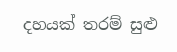දහයක්‌ තරම් සුළු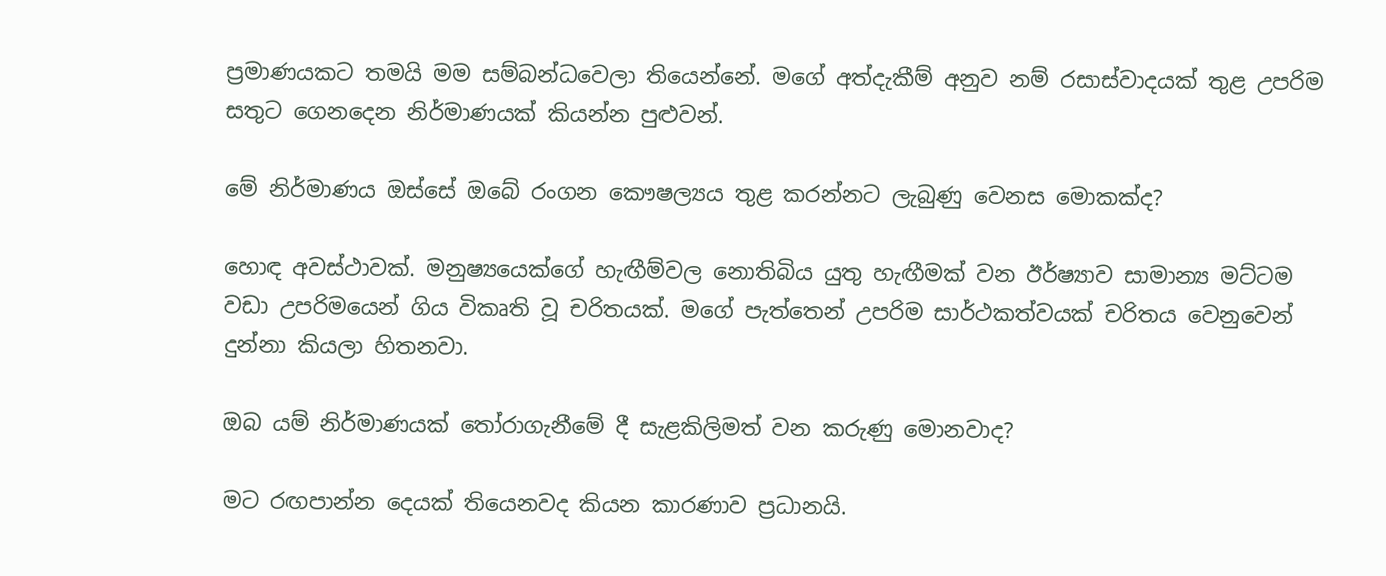ප්‍රමාණයකට තමයි මම සම්බන්ධවෙලා තියෙන්නේ. මගේ අත්දැකීම් අනුව නම් රසාස්‌වාදයක්‌ තුළ උපරිම සතුට ගෙනදෙන නිර්මාණයක්‌ කියන්න පුළුවන්.

මේ නිර්මාණය ඔස්‌සේ ඔබේ රංගන කෞෂල්‍යය තුළ කරන්නට ලැබුණු වෙනස මොකක්‌ද?

හොඳ අවස්‌ථාවක්‌. මනුෂ්‍යයෙක්‌ගේ හැඟීම්වල නොතිබිය යුතු හැඟීමක්‌ වන ඊර්ෂ්‍යාව සාමාන්‍ය මට්‌ටම වඩා උපරිමයෙන් ගිය විකෘති වූ චරිතයක්‌. මගේ පැත්තෙන් උපරිම සාර්ථකත්වයක්‌ චරිතය වෙනුවෙන් දුන්නා කියලා හිතනවා.

ඔබ යම් නිර්මාණයක්‌ තෝරාගැනීමේ දී සැළකිලිමත් වන කරුණු මොනවාද?

මට රඟපාන්න දෙයක්‌ තියෙනවද කියන කාරණාව ප්‍රධානයි.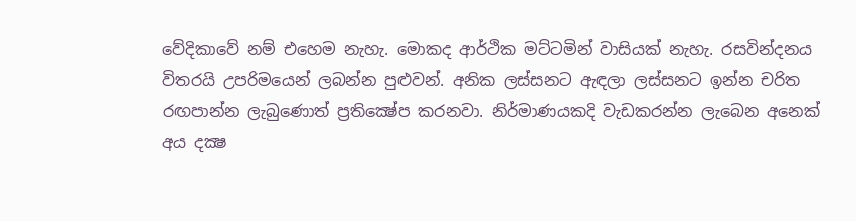වේදිකාවේ නම් එහෙම නැහැ. මොකද ආර්ථික මට්‌ටමින් වාසියක්‌ නැහැ. රසවින්දනය විතරයි උපරිමයෙන් ලබන්න පුළුවන්. අනික ලස්‌සනට ඇඳලා ලස්‌සනට ඉන්න චරිත රඟපාන්න ලැබුණොත් ප්‍රතික්‍ෂේප කරනවා. නිර්මාණයකදි වැඩකරන්න ලැබෙන අනෙක්‌ අය දක්‍ෂ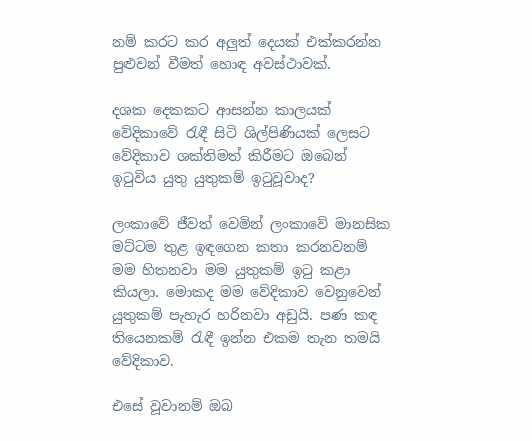නම් කරට කර අලුත් දෙයක්‌ එක්‌කරන්න පුළුවන් වීමත් හොඳ අවස්‌ථාවක්‌.

දශක දෙකකට ආසන්න කාලයක්‌ වේදිකාවේ රැඳී සිටි ශිල්පිණියක්‌ ලෙසට වේදිකාව ශක්‌තිමත් කිරීමට ඔබෙන් ඉටුවිය යුතු යුතුකම් ඉටුවූවාද?

ලංකාවේ ජීවත් වෙමින් ලංකාවේ මානසික මට්‌ටම තුළ ඉඳගෙන කතා කරනවනම් මම හිතනවා මම යුතුකම් ඉටු කළා කියලා. මොකද මම වේදිකාව වෙනුවෙන් යුතුකම් පැහැර හරිනවා අඩුයි. පණ කඳ තියෙනකම් රැඳී ඉන්න එකම තැන තමයි වේදිකාව.

එසේ වූවානම් ඔබ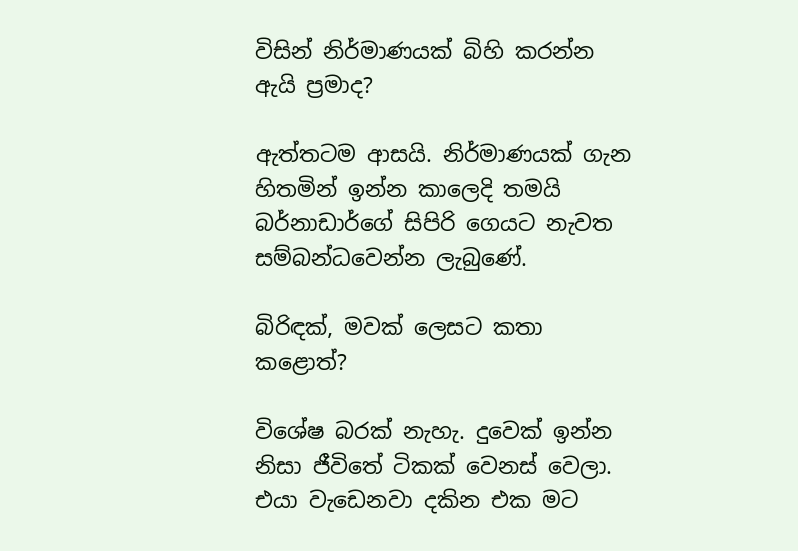විසින් නිර්මාණයක්‌ බිහි කරන්න ඇයි ප්‍රමාද?

ඇත්තටම ආසයි. නිර්මාණයක්‌ ගැන හිතමින් ඉන්න කාලෙදි තමයි බර්නාඩාර්ගේ සිපිරි ගෙයට නැවත සම්බන්ධවෙන්න ලැබුණේ.

බිරිඳක්‌, මවක්‌ ලෙසට කතා කළොත්?

විශේෂ බරක්‌ නැහැ. දුවෙක්‌ ඉන්න නිසා ජීවිතේ ටිකක්‌ වෙනස්‌ වෙලා. එයා වැඩෙනවා දකින එක මට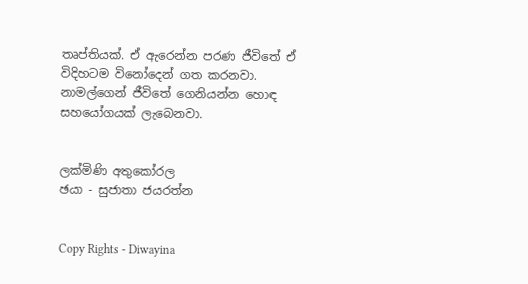තෘප්තියක්‌. ඒ ඇරෙන්න පරණ ජීවිතේ ඒ විදිහටම විනෝදෙන් ගත කරනවා. නාමල්ගෙන් ජීවිතේ ගෙනියන්න හොඳ සහයෝගයක්‌ ලැබෙනවා.


ලක්‌මිණි අතුකෝරල
ඡයා - සුජාතා ජයරත්න


Copy Rights - Diwayina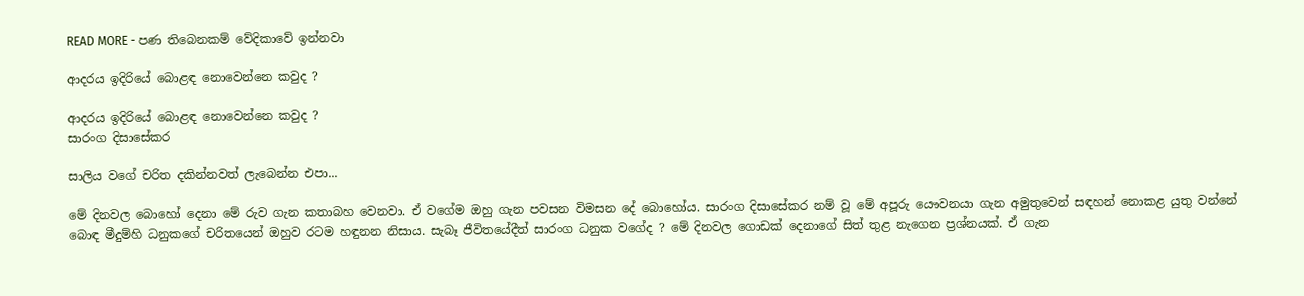READ MORE - පණ තිබෙනකම් වේදිකාවේ ඉන්නවා

ආදරය ඉදිරියේ බොළඳ නොවෙන්නෙ කවුද ?

ආදරය ඉදිරියේ බොළඳ නොවෙන්නෙ කවුද ?
සාරංග දිසාසේකර

සාලිය වගේ චරිත දකින්නවත් ලැබෙන්න එපා...

මේ දිනවල බොහෝ දෙනා මේ රුව ගැන කතාබහ වෙනවා. ඒ වගේම ඔහු ගැන පවසන විමසන දේ බොහෝය. සාරංග දිසාසේකර නම් වූ මේ අපූරු යෞවනයා ගැන අමුතුවෙන් සඳහන් නොකළ යුතු වන්නේ බොඳ මීදුම්හි ධනුකගේ චරිතයෙන් ඔහුව රටම හඳුනන නිසාය. සැබෑ ජීවිතයේදීත් සාරංග ධනුක වගේද ? මේ දිනවල ගොඩක්‌ දෙනාගේ සිත් තුළ නැගෙන ප්‍රශ්නයක්‌. ඒ ගැන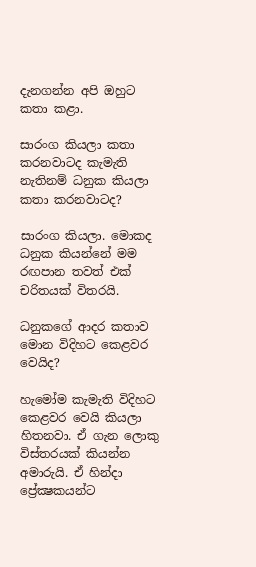දැනගන්න අපි ඔහුට කතා කළා.

සාරංග කියලා කතා කරනවාටද කැමැති නැතිනම් ධනුක කියලා කතා කරනවාටද?

සාරංග කියලා. මොකද ධනුක කියන්නේ මම රඟපාන තවත් එක්‌ චරිතයක්‌ විතරයි.

ධනුකගේ ආදර කතාව මොන විදිහට කෙළවර වෙයිද?

හැමෝම කැමැති විදිහට කෙළවර වෙයි කියලා හිතනවා. ඒ ගැන ලොකු විස්‌තරයක්‌ කියන්න අමාරුයි. ඒ හින්දා ප්‍රේක්‍ෂකයන්ට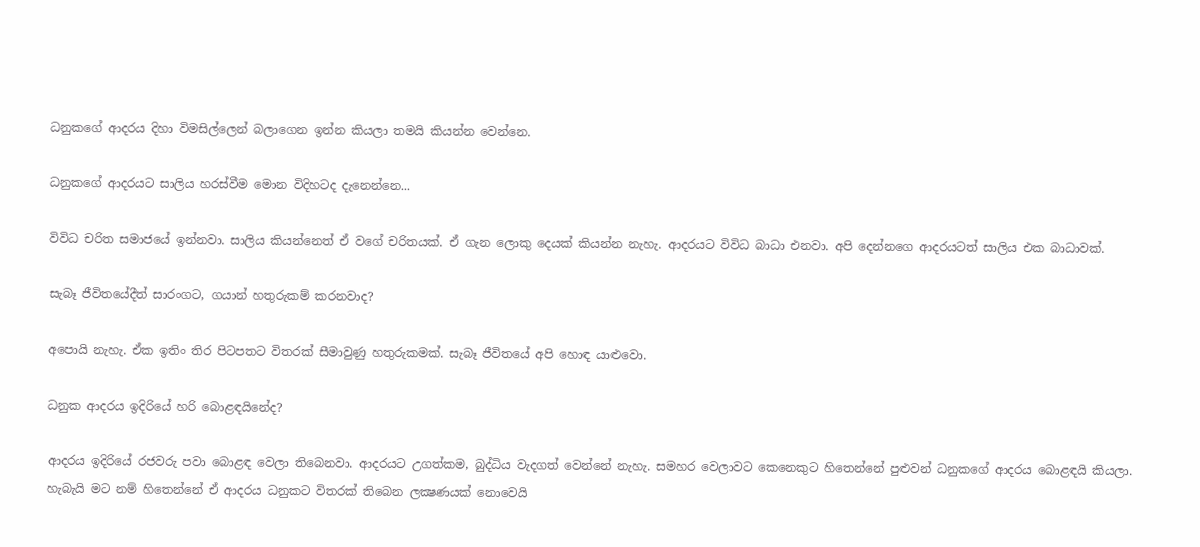ධනුකගේ ආදරය දිහා විමසිල්ලෙන් බලාගෙන ඉන්න කියලා තමයි කියන්න වෙන්නෙ.

ධනුකගේ ආදරයට සාලිය හරස්‌වීම මොන විදිහටද දැනෙන්නෙ...

විවිධ චරිත සමාජයේ ඉන්නවා. සාලිය කියන්නෙත් ඒ වගේ චරිතයක්‌. ඒ ගැන ලොකු දෙයක්‌ කියන්න නැහැ. ආදරයට විවිධ බාධා එනවා. අපි දෙන්නගෙ ආදරයටත් සාලිය එක බාධාවක්‌.

සැබෑ ජීවිතයේදීත් සාරංගට, ගයාන් හතුරුකම් කරනවාද?

අපොයි නැහැ. ඒක ඉතිං තිර පිටපතට විතරක්‌ සීමාවුණු හතුරුකමක්‌. සැබෑ ජීවිතයේ අපි හොඳ යාළුවො.

ධනුක ආදරය ඉදිරියේ හරි බොළඳයිනේද?

ආදරය ඉදිරියේ රජවරු පවා බොළඳ වෙලා තිබෙනවා. ආදරයට උගත්කම, බුද්ධිය වැදගත් වෙන්නේ නැහැ. සමහර වෙලාවට කෙනෙකුට හිතෙන්නේ පුළුවන් ධනුකගේ ආදරය බොළඳයි කියලා. හැබැයි මට නම් හිතෙන්නේ ඒ ආදරය ධනුකට විතරක්‌ තිබෙන ලක්‍ෂණයක්‌ නොවෙයි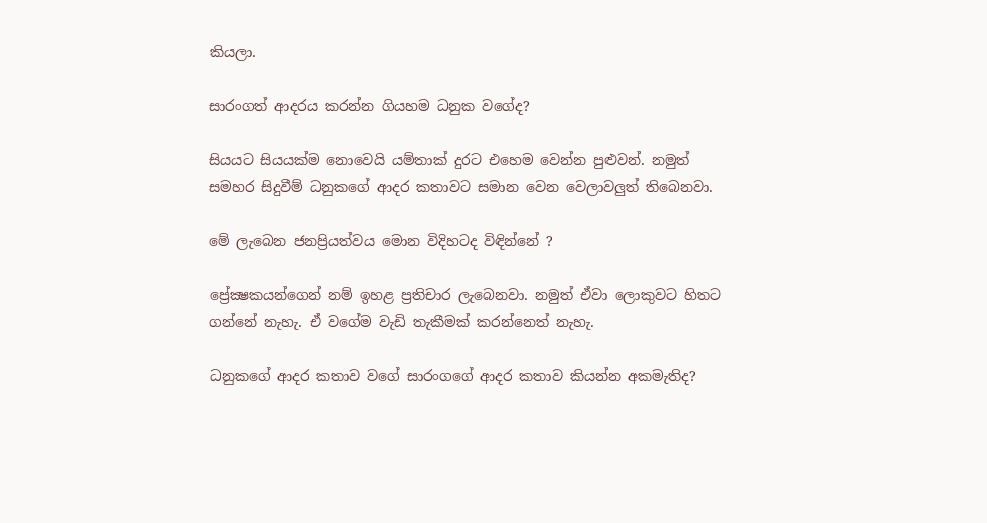කියලා.

සාරංගත් ආදරය කරන්න ගියහම ධනුක වගේද?

සියයට සියයක්‌ම නොවෙයි යම්තාක්‌ දුරට එහෙම වෙන්න පුළුවන්. නමුත් සමහර සිදුවීම් ධනුකගේ ආදර කතාවට සමාන වෙන වෙලාවලුත් තිබෙනවා.

මේ ලැබෙන ජනප්‍රියත්වය මොන විදිහටද විඳින්නේ ?

ප්‍රේක්‍ෂකයන්ගෙන් නම් ඉහළ ප්‍රතිචාර ලැබෙනවා. නමුත් ඒවා ලොකුවට හිතට ගන්නේ නැහැ. ඒ වගේම වැඩි තැකීමක්‌ කරන්නෙත් නැහැ.

ධනුකගේ ආදර කතාව වගේ සාරංගගේ ආදර කතාව කියන්න අකමැතිද?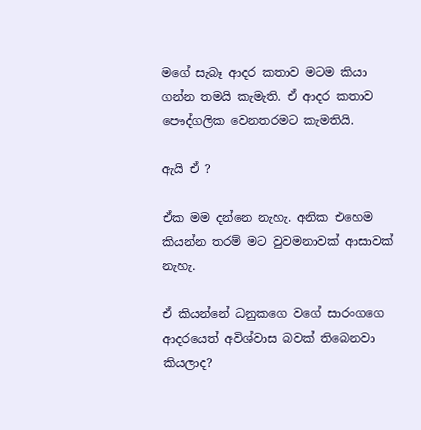මගේ සැබෑ ආදර කතාව මටම කියා ගන්න තමයි කැමැති. ඒ ආදර කතාව පෞද්ගලික වෙනතරමට කැමතියි.

ඇයි ඒ ?

ඒක මම දන්නෙ නැහැ. අනික එහෙම කියන්න තරම් මට වුවමනාවක්‌ ආසාවක්‌ නැහැ.

ඒ කියන්නේ ධනුකගෙ වගේ සාරංගගෙ ආදරයෙත් අවිශ්වාස බවක්‌ තිබෙනවා කියලාද?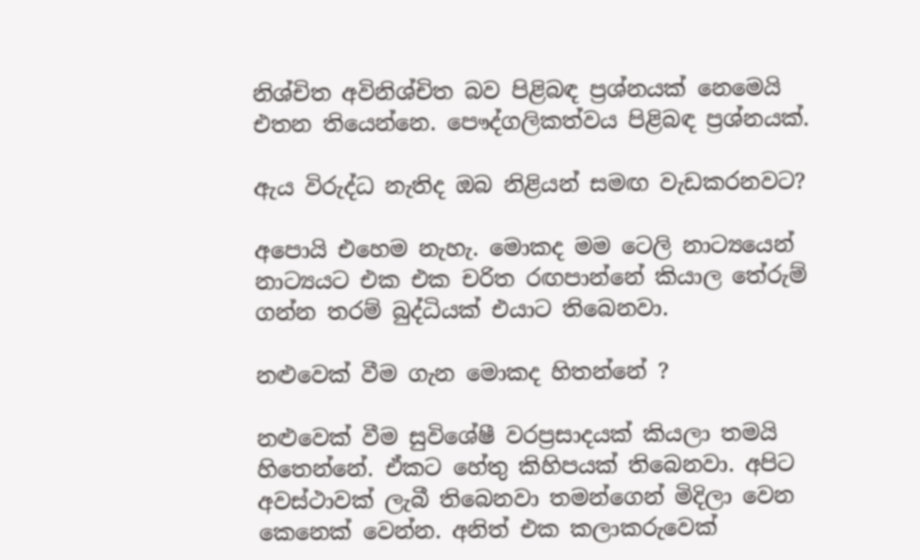නිශ්චිත අවිනිශ්චිත බව පිළිබඳ ප්‍රශ්නයක්‌ නෙමෙයි එතන තියෙන්නෙ. පෞද්ගලිකත්වය පිළිබඳ ප්‍රශ්නයක්‌.

ඇය විරුද්ධ නැතිද ඔබ නිළියන් සමඟ වැඩකරනවට?

අපොයි එහෙම නැහැ. මොකද මම ටෙලි නාට්‍යයෙන් නාට්‍යයට එක එක චරිත රඟපාන්නේ කියාල තේරුම් ගන්න තරම් බුද්ධියක්‌ එයාට තිබෙනවා.

නළුවෙක්‌ වීම ගැන මොකද හිතන්නේ ?

නළුවෙක්‌ වීම සුවිශේෂී වරප්‍රසාදයක්‌ කියලා තමයි හිතෙන්නේ. ඒකට හේතු කිහිපයක්‌ තිබෙනවා. අපිට අවස්‌ථාවක්‌ ලැබී තිබෙනවා තමන්ගෙන් මිදිලා වෙන කෙනෙක්‌ වෙන්න. අනිත් එක කලාකරුවෙක්‌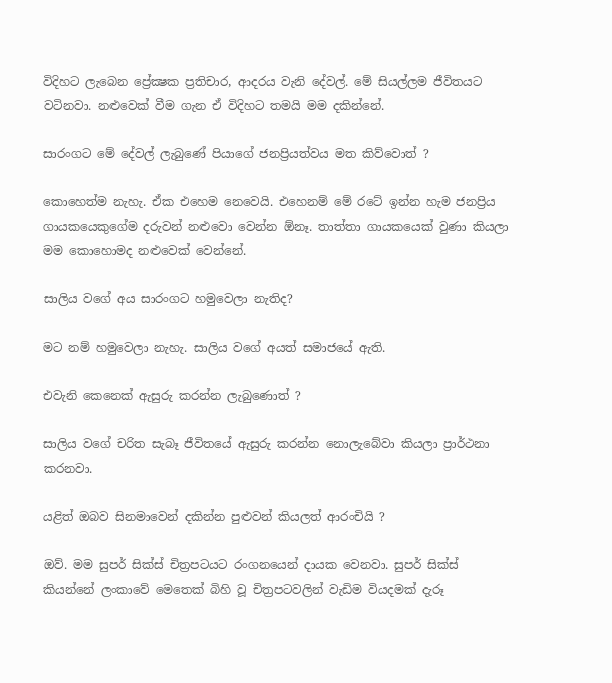විදිහට ලැබෙන ප්‍රේක්‍ෂක ප්‍රතිචාර, ආදරය වැනි දේවල්. මේ සියල්ලම ජීවිතයට වටිනවා. නළුවෙක්‌ වීම ගැන ඒ විදිහට තමයි මම දකින්නේ.

සාරංගට මේ දේවල් ලැබුණේ පියාගේ ජනප්‍රියත්වය මත කිව්වොත් ?

කොහෙත්ම නැහැ. ඒක එහෙම නෙවෙයි. එහෙනම් මේ රටේ ඉන්න හැම ජනප්‍රිය ගායකයෙකුගේම දරුවන් නළුවො වෙන්න ඕනෑ. තාත්තා ගායකයෙක්‌ වුණා කියලා මම කොහොමද නළුවෙක්‌ වෙන්නේ.

සාලිය වගේ අය සාරංගට හමුවෙලා නැතිද?

මට නම් හමුවෙලා නැහැ. සාලිය වගේ අයත් සමාජයේ ඇති.

එවැනි කෙනෙක්‌ ඇසුරු කරන්න ලැබුණොත් ?

සාලිය වගේ චරිත සැබෑ ජීවිතයේ ඇසුරු කරන්න නොලැබේවා කියලා ප්‍රාර්ථනා කරනවා.

යළිත් ඔබව සිනමාවෙන් දකින්න පුළුවන් කියලත් ආරංචියි ?

ඔව්. මම සුපර් සික්‌ස්‌ චිත්‍රපටයට රංගනයෙන් දායක වෙනවා. සුපර් සික්‌ස්‌ කියන්නේ ලංකාවේ මෙතෙක්‌ බිහි වූ චිත්‍රපටවලින් වැඩිම වියදමක්‌ දැරූ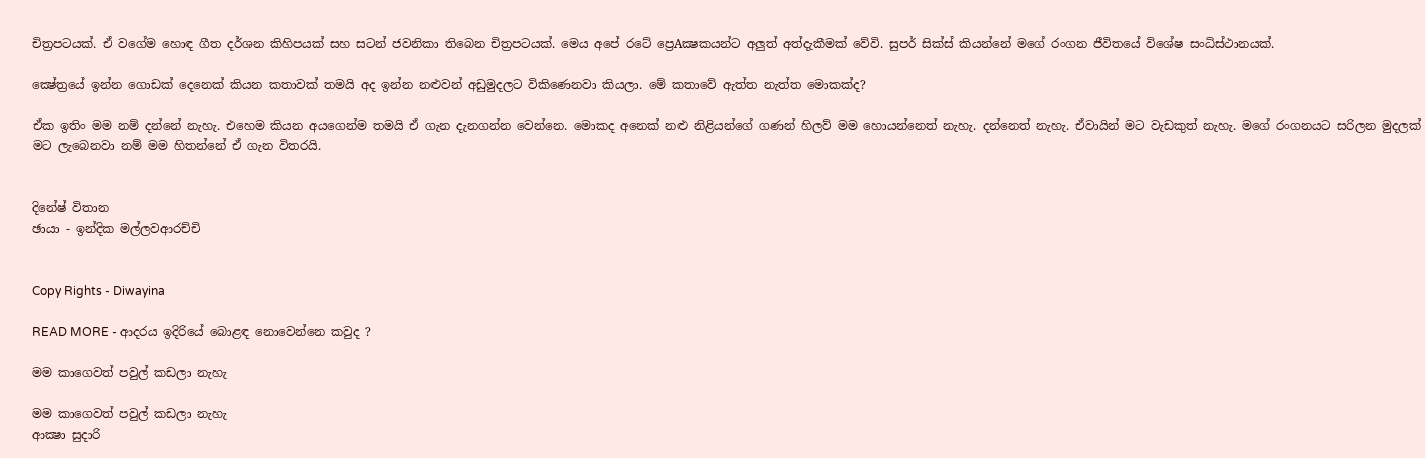චිත්‍රපටයක්‌. ඒ වගේම හොඳ ගීත දර්ශන කිහිපයක්‌ සහ සටන් ජවනිකා තිබෙන චිත්‍රපටයක්‌. මෙය අපේ රටේ ප්‍රෙAක්‍ෂකයන්ට අලුත් අත්දැකීමක්‌ වේවි. සුපර් සික්‌ස්‌ කියන්නේ මගේ රංගන ජීවිතයේ විශේෂ සංධිස්‌ථානයක්‌.

ක්‍ෂේත්‍රයේ ඉන්න ගොඩක්‌ දෙනෙක්‌ කියන කතාවක්‌ තමයි අද ඉන්න නළුවන් අඩුමුදලට විකිණෙනවා කියලා. මේ කතාවේ ඇත්ත නැත්ත මොකක්‌ද?

ඒක ඉතිං මම නම් දන්නේ නැහැ. එහෙම කියන අයගෙන්ම තමයි ඒ ගැන දැනගන්න වෙන්නෙ. මොකද අනෙක්‌ නළු නිළියන්ගේ ගණන් හිලව් මම හොයන්නෙත් නැහැ. දන්නෙත් නැහැ. ඒවායින් මට වැඩකුත් නැහැ. මගේ රංගනයට සරිලන මුදලක්‌ මට ලැබෙනවා නම් මම හිතන්නේ ඒ ගැන විතරයි.


දිනේෂ් විතාන
ඡායා - ඉන්දික මල්ලවආරච්චි


Copy Rights - Diwayina

READ MORE - ආදරය ඉදිරියේ බොළඳ නොවෙන්නෙ කවුද ?

මම කාගෙවත් පවුල් කඩලා නැහැ

මම කාගෙවත් පවුල් කඩලා නැහැ
ආක්‍ෂා සුදාරි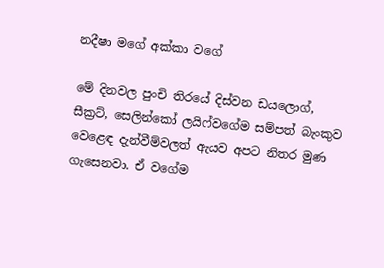නදීෂා මගේ අක්‌කා වගේ

මේ දිනවල පුංචි තිරයේ දිස්‌වන ඩයලොග්, සීක්‍රට්‌, සෙලින්කෝ ලයිෆ්වගේම සම්පත් බැංකුව වෙළෙඳ දැන්වීම්වලත් ඇයව අපට නිතර මුණ ගැසෙනවා. ඒ වගේම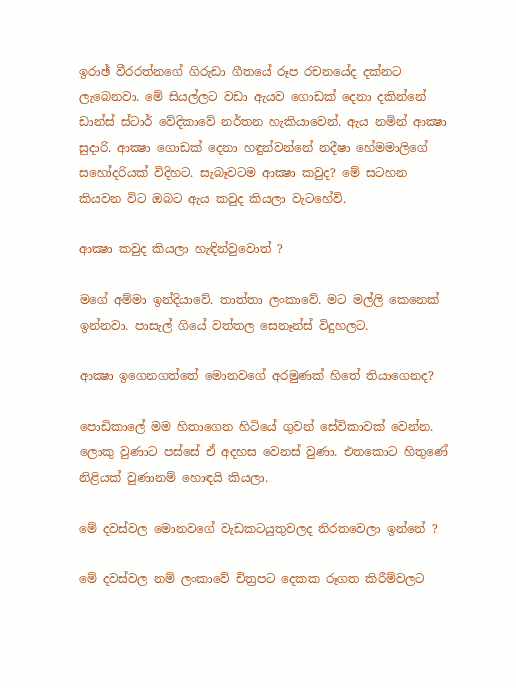ඉරාඡ් වීරරත්නගේ ගිරුඩා ගීතයේ රූප රචනයේද දක්‌නට ලැබෙනවා. මේ සියල්ලට වඩා ඇයව ගොඩක්‌ දෙනා දකින්නේ ඩාන්ස්‌ ස්‌ටාර් වේදිකාවේ නර්තන හැකියාවෙන්. ඇය නමින් ආක්‍ෂා සුදාරි. ආක්‍ෂා ගොඩක්‌ දෙනා හඳුන්වන්නේ නදීෂා හේමමාලිගේ සහෝදරියක්‌ විදිහට. සැබෑවටම ආක්‍ෂා කවුද? මේ සටහන කියවන විට ඔබට ඇය කවුද කියලා වැටහේවි.

ආක්‍ෂා කවුද කියලා හැඳින්වුවොත් ?

මගේ අම්මා ඉන්දියාවේ. තාත්තා ලංකාවේ. මට මල්ලි කෙනෙක්‌ ඉන්නවා. පාසැල් ගියේ වත්තල සෙනෑන්ස්‌ විදුහලට.

ආක්‍ෂා ඉගෙනගත්තේ මොනවගේ අරමුණක්‌ හිතේ තියාගෙනද?

පොඩිකාලේ මම හිතාගෙන හිටියේ ගුවන් සේවිකාවක්‌ වෙන්න. ලොකු වුණාට පස්‌සේ ඒ අදහස වෙනස්‌ වුණා. එතකොට හිතුණේ නිළියක්‌ වුණානම් හොඳයි කියලා.

මේ දවස්‌වල මොනවගේ වැඩකටයුතුවලද නිරතවෙලා ඉන්නේ ?

මේ දවස්‌වල නම් ලංකාවේ චිත්‍රපට දෙකක රූගත කිරීම්වලට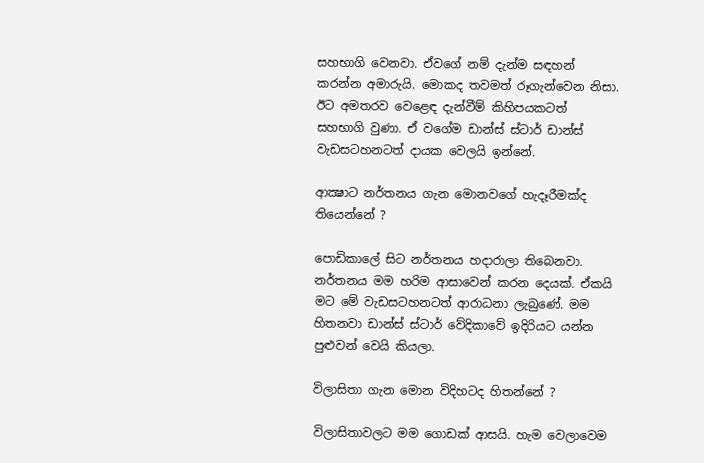සහභාගි වෙනවා. ඒවගේ නම් දැන්ම සඳහන් කරන්න අමාරුයි. මොකද තවමත් රූගැන්වෙන නිසා. ඊට අමතරව වෙළෙඳ දැන්වීම් කිහිපයකටත් සහභාගි වුණා. ඒ වගේම ඩාන්ස්‌ ස්‌ටාර් ඩාන්ස්‌ වැඩසටහනටත් දායක වෙලයි ඉන්නේ.

ආක්‍ෂාට නර්තනය ගැන මොනවගේ හැදෑරීමක්‌ද තියෙන්නේ ?

පොඩිකාලේ සිට නර්තනය හදාරාලා තිබෙනවා. නර්තනය මම හරිම ආසාවෙන් කරන දෙයක්‌. ඒකයි මට මේ වැඩසටහනටත් ආරාධනා ලැබුණේ. මම හිතනවා ඩාන්ස්‌ ස්‌ටාර් වේදිකාවේ ඉදිරියට යන්න පුළුවන් වෙයි කියලා.

විලාසිතා ගැන මොන විදිහටද හිතන්නේ ?

විලාසිතාවලට මම ගොඩක්‌ ආසයි. හැම වෙලාවෙම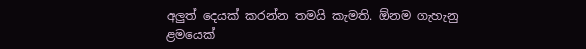අලුත් දෙයක්‌ කරන්න තමයි කැමති. ඕනම ගැහැනු ළමයෙක්‌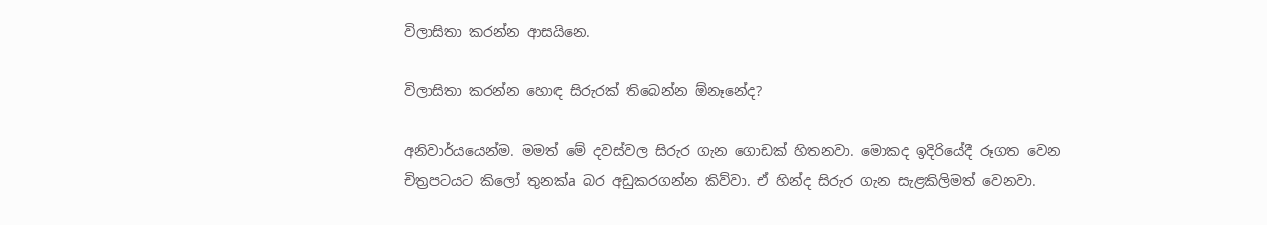විලාසිතා කරන්න ආසයිනෙ.

විලාසිතා කරන්න හොඳ සිරුරක්‌ තිබෙන්න ඕනෑනේද?

අනිවාර්යයෙන්ම. මමත් මේ දවස්‌වල සිරුර ගැන ගොඩක්‌ හිතනවා. මොකද ඉදිරියේදී රූගත වෙන චිත්‍රපටයට කිලෝ තුනක්‌a බර අඩුකරගන්න කිව්වා. ඒ හින්ද සිරුර ගැන සැළකිලිමත් වෙනවා.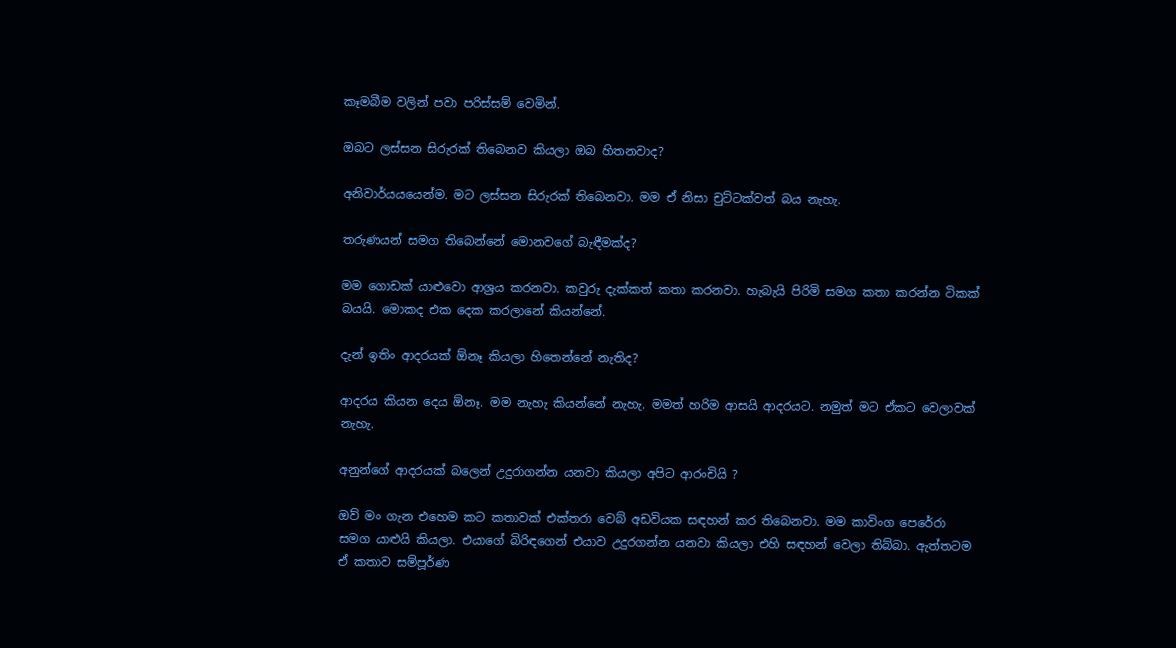කෑමබීම වලින් පවා පරිස්‌සම් වෙමින්.

ඔබට ලස්‌සන සිරුරක්‌ තිබෙනව කියලා ඔබ හිතනවාද?

අනිවාර්යයයෙන්ම. මට ලස්‌සන සිරුරක්‌ තිබෙනවා. මම ඒ නිසා චුට්‌ටක්‌වත් බය නැහැ.

තරුණයන් සමග තිබෙන්නේ මොනවගේ බැඳීමක්‌ද?

මම ගොඩක්‌ යාළුවො ආශ්‍රය කරනවා. කවුරු දැක්‌කත් කතා කරනවා. හැබැයි පිරිමි සමග කතා කරන්න ටිකක්‌ බයයි. මොකද එක දෙක කරලානේ කියන්නේ.

දැන් ඉතිං ආදරයක්‌ ඕනෑ කියලා හිතෙන්නේ නැතිද?

ආදරය කියන දෙය ඕනෑ. මම නැහැ කියන්නේ නැහැ. මමත් හරිම ආසයි ආදරයට. නමුත් මට ඒකට වෙලාවක්‌ නැහැ.

අනුන්ගේ ආදරයක්‌ බලෙන් උදුරාගන්න යනවා කියලා අපිට ආරංචියි ?

ඔව් මං ගැන එහෙම කට කතාවක්‌ එක්‌තරා වෙබ් අඩවියක සඳහන් කර තිබෙනවා. මම කාවිංග පෙරේරා සමග යාළුයි කියලා. එයාගේ බිරිඳගෙන් එයාව උදුරගන්න යනවා කියලා එහි සඳහන් වෙලා තිබ්බා. ඇත්තටම ඒ කතාව සම්පූර්ණ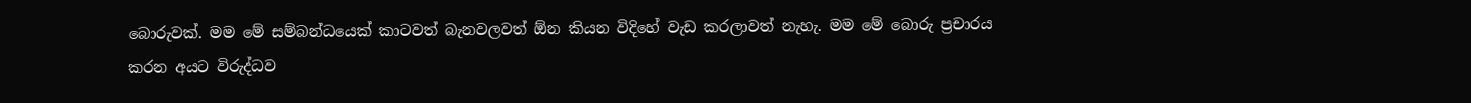බොරුවක්‌. මම මේ සම්බන්ධයෙක්‌ කාටවත් බැනවලවත් ඕන කියන විදිහේ වැඩ කරලාවත් නැහැ. මම මේ බොරු ප්‍රචාරය කරන අයට විරුද්ධව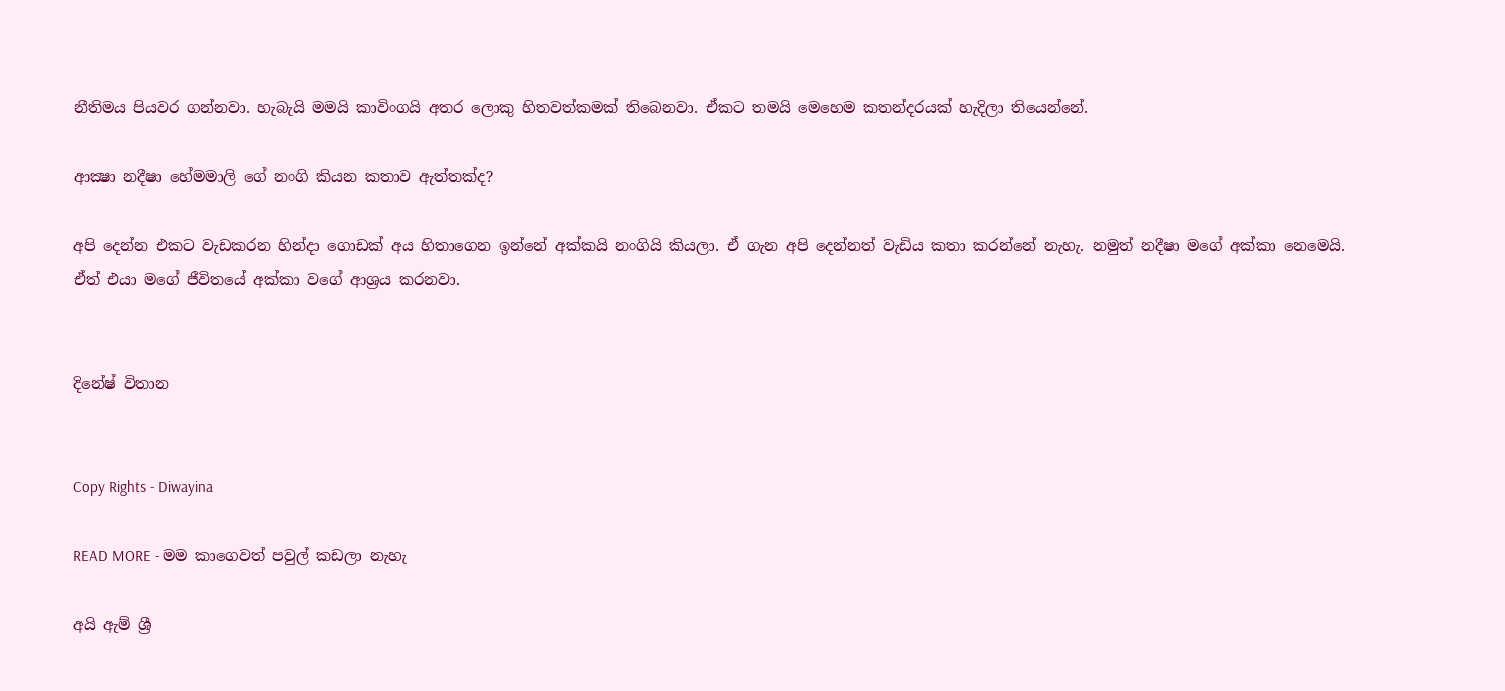නීතිමය පියවර ගන්නවා. හැබැයි මමයි කාවිංගයි අතර ලොකු හිතවත්කමක්‌ තිබෙනවා. ඒකට තමයි මෙහෙම කතන්දරයක්‌ හැදිලා තියෙන්නේ.

ආක්‍ෂා නදීෂා හේමමාලි ගේ නංගි කියන කතාව ඇත්තක්‌ද?

අපි දෙන්න එකට වැඩකරන හින්දා ගොඩක්‌ අය හිතාගෙන ඉන්නේ අක්‌කයි නංගියි කියලා. ඒ ගැන අපි දෙන්නත් වැඩිය කතා කරන්නේ නැහැ. නමුත් නදීෂා මගේ අක්‌කා නෙමෙයි. ඒත් එයා මගේ ජීවිතයේ අක්‌කා වගේ ආශ්‍රය කරනවා.


දිනේෂ් විතාන


Copy Rights - Diwayina

READ MORE - මම කාගෙවත් පවුල් කඩලා නැහැ

අයි ඇම් ශ්‍රී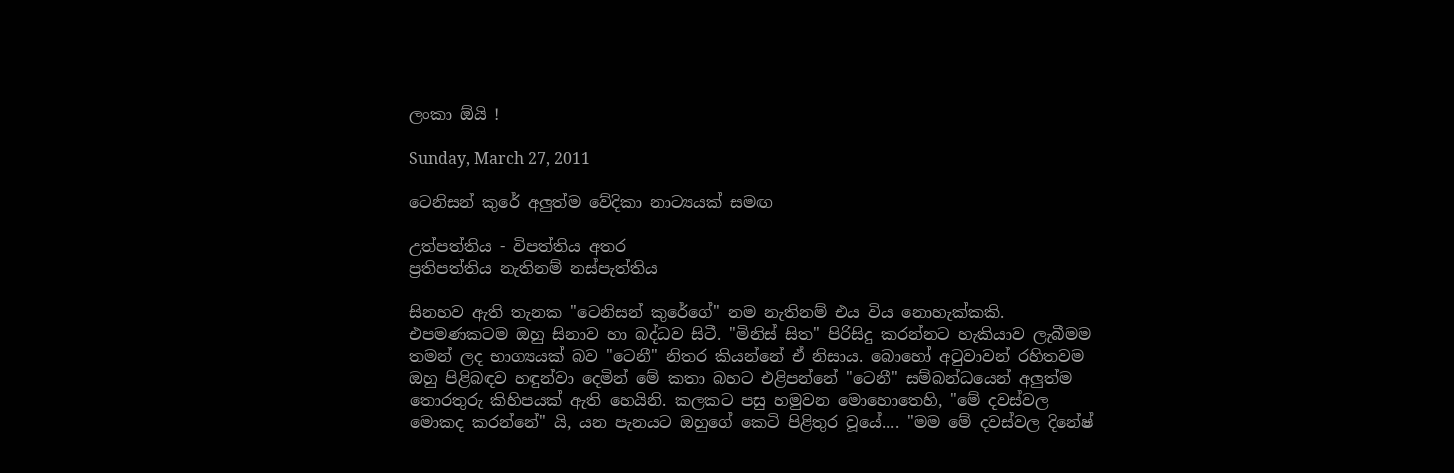ලංකා ඕයි !

Sunday, March 27, 2011

ටෙනිසන් කුරේ අලුත්ම වේදිකා නාට්‍යයක්‌ සමඟ

උත්පත්තිය - විපත්තිය අතර
ප්‍රතිපත්තිය නැතිනම් නස්‌පැත්තිය

සිනහව ඇති තැනක "ටෙනිසන් කුරේගේ" නම නැතිනම් එය විය නොහැක්‌කකි. එපමණකටම ඔහු සිනාව හා බද්ධව සිටී. "මිනිස්‌ සිත" පිරිසිදු කරන්නට හැකියාව ලැබීමම තමන් ලද භාග්‍යයක්‌ බව "ටෙනී" නිතර කියන්නේ ඒ නිසාය. බොහෝ අටුවාවන් රහිතවම ඔහු පිළිබඳව හඳුන්වා දෙමින් මේ කතා බහට එළිපන්නේ "ටෙනී" සම්බන්ධයෙන් අලුත්ම තොරතුරු කිහිපයක්‌ ඇති හෙයිනි. කලකට පසු හමුවන මොහොතෙහි, "මේ දවස්‌වල මොකද කරන්නේ" යි, යන පැනයට ඔහුගේ කෙටි පිළිතුර වූයේ.... "මම මේ දවස්‌වල දිනේෂ්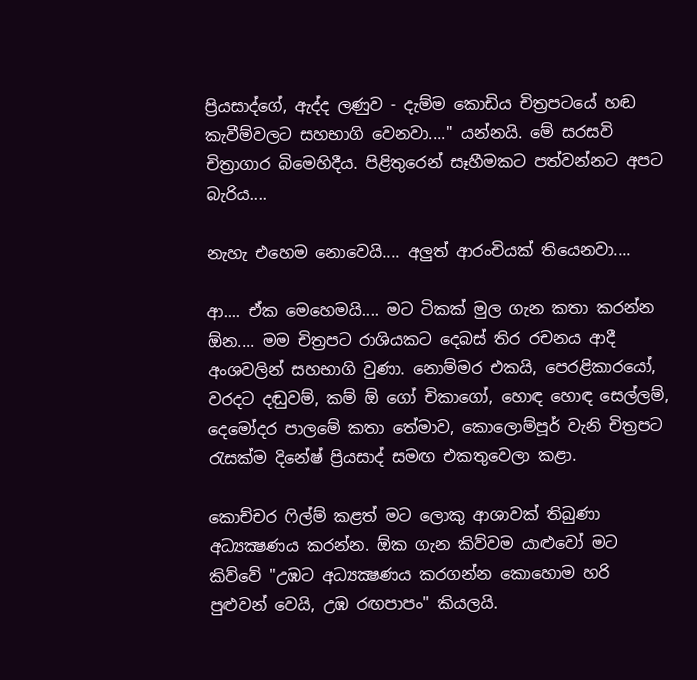ප්‍රියසාද්ගේ, ඇද්ද ලණුව - දැම්ම කොඩිය චිත්‍රපටයේ හඬ කැවීම්වලට සහභාගි වෙනවා...." යන්නයි. මේ සරසවි චිත්‍රාගාර බිමෙහිදීය. පිළිතුරෙන් සෑහීමකට පත්වන්නට අපට බැරිය....

නැහැ එහෙම නොවෙයි.... අලුත් ආරංචියක්‌ තියෙනවා....

ආ.... ඒක මෙහෙමයි.... මට ටිකක්‌ මුල ගැන කතා කරන්න ඕන.... මම චිත්‍රපට රාශියකට දෙබස්‌ තිර රචනය ආදී අංශවලින් සහභාගි වුණා. නොම්මර එකයි, පෙරළිකාරයෝ, වරදට දඬුවම්, කම් ඕ ගෝ චිකාගෝ, හොඳ හොඳ සෙල්ලම්, දෙමෝදර පාලමේ කතා තේමාව, කොලොම්පූර් වැනි චිත්‍රපට රැසක්‌ම දිනේෂ් ප්‍රියසාද් සමඟ එකතුවෙලා කළා.

කොච්චර ෆිල්ම් කළත් මට ලොකු ආශාවක්‌ තිබුණා අධ්‍යක්‍ෂණය කරන්න. ඕක ගැන කිව්වම යාළුවෝ මට කිව්වේ "උඹට අධ්‍යක්‍ෂණය කරගන්න කොහොම හරි පුළුවන් වෙයි, උඹ රඟපාපං" කියලයි.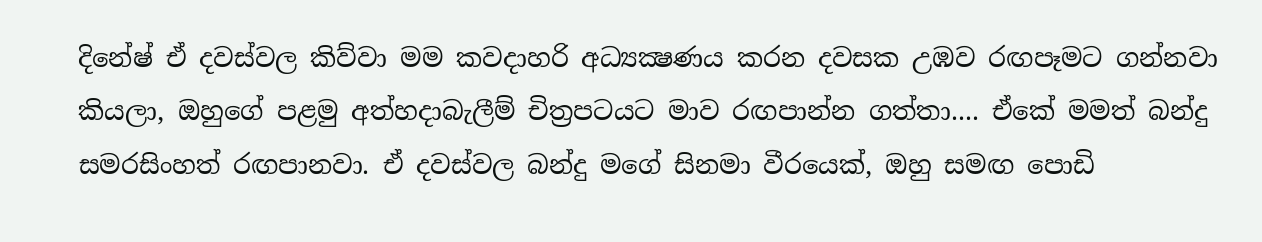දිනේෂ් ඒ දවස්‌වල කිව්වා මම කවදාහරි අධ්‍යක්‍ෂණය කරන දවසක උඹව රඟපෑමට ගන්නවා කියලා, ඔහුගේ පළමු අත්හදාබැලීම් චිත්‍රපටයට මාව රඟපාන්න ගත්තා.... ඒකේ මමත් බන්දු සමරසිංහත් රඟපානවා. ඒ දවස්‌වල බන්දු මගේ සිනමා වීරයෙක්‌, ඔහු සමඟ පොඩි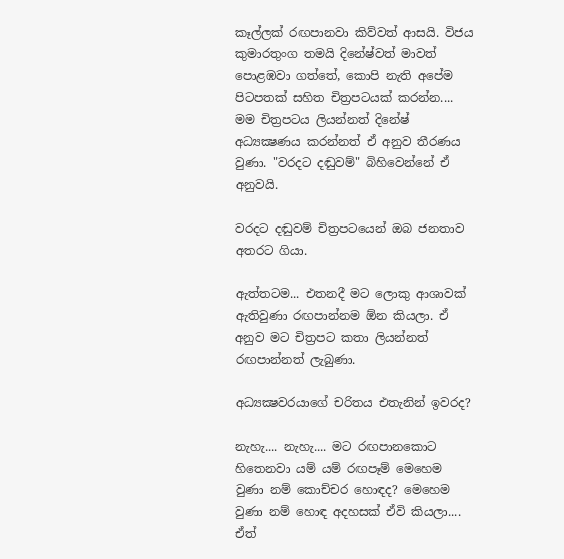කෑල්ලක්‌ රඟපානවා කිව්වත් ආසයි. විජය කුමාරතුංග තමයි දිනේෂ්වත් මාවත් පොළඹවා ගත්තේ, කොපි නැති අපේම පිටපතක්‌ සහිත චිත්‍රපටයක්‌ කරන්න.... මම චිත්‍රපටය ලියන්නත් දිනේෂ් අධ්‍යක්‍ෂණය කරන්නත් ඒ අනුව තීරණය වුණා. "වරදට දඬුවම්" බිහිවෙන්නේ ඒ අනුවයි.

වරදට දඬුවම් චිත්‍රපටයෙන් ඔබ ජනතාව අතරට ගියා.

ඇත්තටම... එතනදී මට ලොකු ආශාවක්‌ ඇතිවුණා රඟපාන්නම ඕන කියලා. ඒ අනුව මට චිත්‍රපට කතා ලියන්නත් රඟපාන්නත් ලැබුණා.

අධ්‍යක්‍ෂවරයාගේ චරිතය එතැනින් ඉවරද?

නැහැ.... නැහැ.... මට රඟපානකොට හිතෙනවා යම් යම් රඟපෑම් මෙහෙම වුණා නම් කොච්චර හොඳද? මෙහෙම වුණා නම් හොඳ අදහසක්‌ ඒවි කියලා.... ඒත්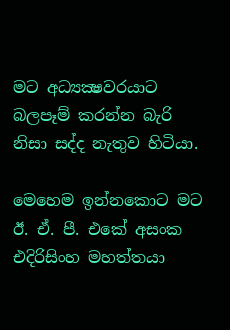මට අධ්‍යක්‍ෂවරයාට බලපෑම් කරන්න බැරි නිසා සද්ද නැතුව හිටියා.

මෙහෙම ඉන්නකොට මට ඊ. ඒ. පී. එකේ අසංක එදිරිසිංහ මහත්තයා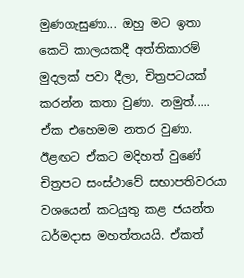මුණගැසුණා... ඔහු මට ඉතා කෙටි කාලයකදී අත්තිකාරම් මුදලක්‌ පවා දීලා, චිත්‍රපටයක්‌ කරන්න කතා වුණා. නමුත්..... ඒක එහෙමම නතර වුණා. ඊළඟට ඒකට මදිහත් වුණේ චිත්‍රපට සංස්‌ථාවේ සභාපතිවරයා වශයෙන් කටයුතු කළ ජයන්ත ධර්මදාස මහත්තයයි. ඒකත්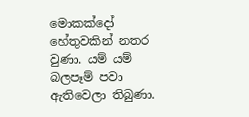මොකක්‌දෝ හේතුවකින් නතර වුණා. යම් යම් බලපෑම් පවා ඇතිවෙලා තිබුණා.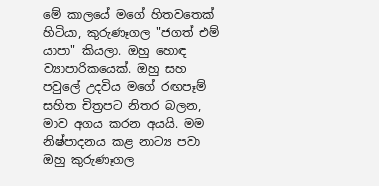මේ කාලයේ මගේ හිතවතෙක්‌ හිටියා, කුරුණෑගල "ජගත් එම් යාපා" කියලා. ඔහු හොඳ ව්‍යාපාරිකයෙක්‌. ඔහු සහ පවුලේ උදවිය මගේ රඟපෑම් සහිත චිත්‍රපට නිතර බලන, මාව අගය කරන අයයි. මම නිෂ්පාදනය කළ නාට්‍ය පවා ඔහු කුරුණෑගල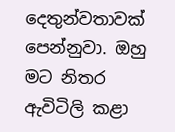දෙතුන්වතාවක්‌ පෙන්නුවා. ඔහු මට නිතර ඇවිටිලි කළා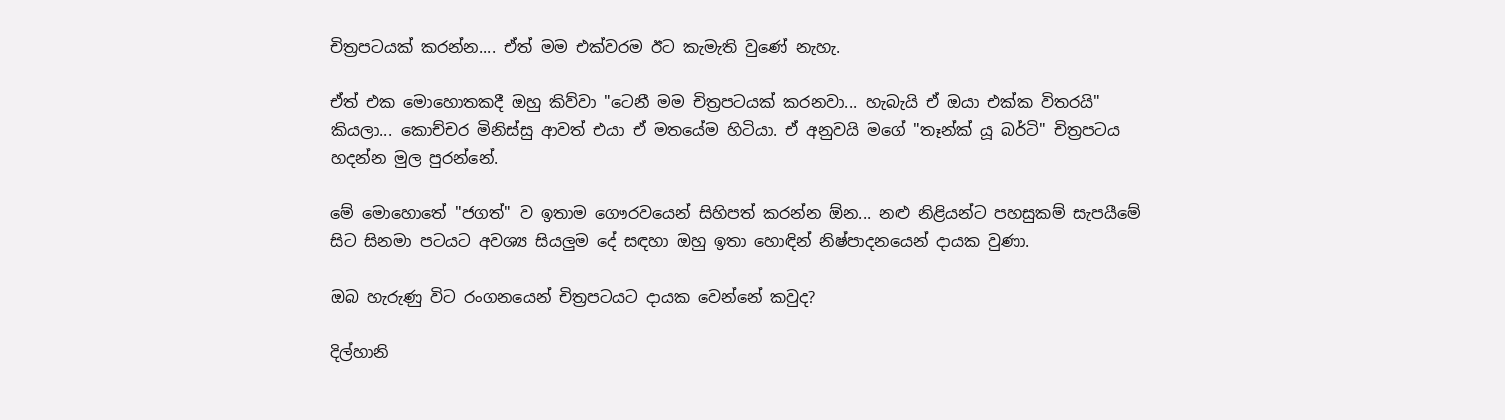චිත්‍රපටයක්‌ කරන්න.... ඒත් මම එක්‌වරම ඊට කැමැති වුණේ නැහැ.

ඒත් එක මොහොතකදී ඔහු කිව්වා "ටෙනී මම චිත්‍රපටයක්‌ කරනවා... හැබැයි ඒ ඔයා එක්‌ක විතරයි" කියලා... කොච්චර මිනිස්‌සු ආවත් එයා ඒ මතයේම හිටියා. ඒ අනුවයි මගේ "තෑන්ක්‌ යූ බර්ටි" චිත්‍රපටය හදන්න මුල පුරන්නේ.

මේ මොහොතේ "ජගත්" ව ඉතාම ගෞරවයෙන් සිහිපත් කරන්න ඕන... නළු නිළියන්ට පහසුකම් සැපයීමේ සිට සිනමා පටයට අවශ්‍ය සියලුම දේ සඳහා ඔහු ඉතා හොඳින් නිෂ්පාදනයෙන් දායක වුණා.

ඔබ හැරුණු විට රංගනයෙන් චිත්‍රපටයට දායක වෙන්නේ කවුද?

දිල්හානි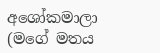අශෝකමාලා (මගේ මතය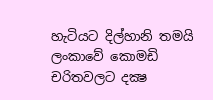හැටියට දිල්හානි තමයි ලංකාවේ කොමඩි චරිතවලට දක්‍ෂ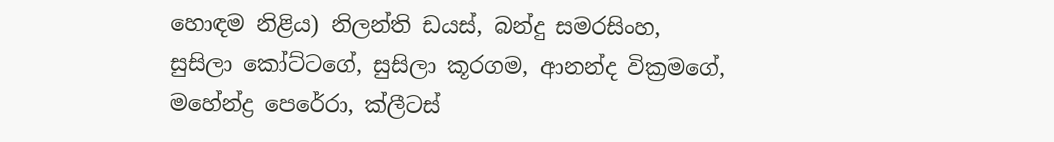හොඳම නිළිය) නිලන්ති ඩයස්‌, බන්දු සමරසිංහ, සුසිලා කෝට්‌ටගේ, සුසිලා කූරගම, ආනන්ද වික්‍රමගේ, මහේන්ද්‍ර පෙරේරා, ක්‌ලීටස්‌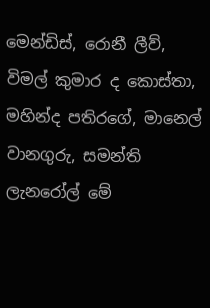මෙන්ඩිස්‌, රොනී ලීව්, විමල් කුමාර ද කොස්‌තා, මහින්ද පතිරගේ, මානෙල් වානගුරු, සමන්ති ලැනරෝල් මේ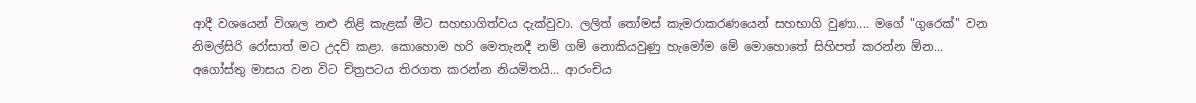ආදී වශයෙන් විශාල නළු නිළි කැළක්‌ මීට සහභාගිත්වය දැක්‌වුවා. ලලිත් තෝමස්‌ කැමරාකරණයෙන් සහභාගි වුණා.... මගේ "ගුරෙක්‌" වන නිමල්සිරි රෝසාත් මට උදව් කළා. කොහොම හරි මෙතැනදී නම් ගම් නොකියවුණු හැමෝම මේ මොහොතේ සිහිපත් කරන්න ඕන... අගෝස්‌තු මාසය වන විට චිත්‍රපටය තිරගත කරන්න නියමිතයි... ආරංචිය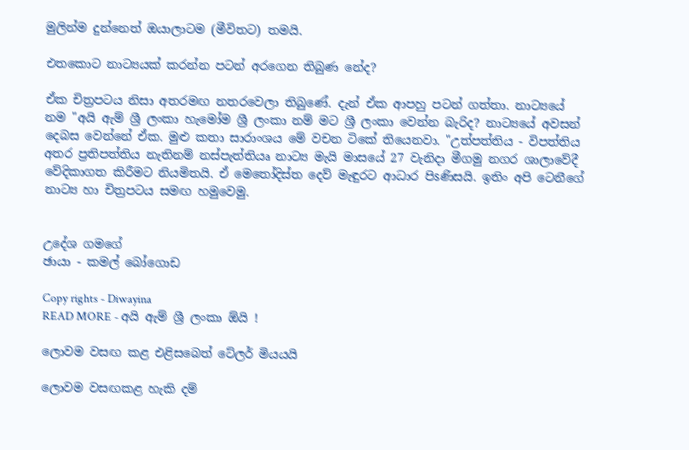මුලින්ම දුන්නෙත් ඔයාලාටම (මීවිතට) තමයි.

එතකොට නාට්‍යයක්‌ කරන්න පටන් අරගෙන තිබුණ නේද?

ඒක චිත්‍රපටය නිසා අතරමඟ නතරවෙලා තිබුණේ. දැන් ඒක ආපහු පටන් ගත්තා. නාට්‍යයේ නම "අයි ඇම් ශ්‍රී ලංකා හැමෝම ශ්‍රී ලංකා නම් මට ශ්‍රී ලංකා වෙන්න බැරිද? නාට්‍යයේ අවසන් දෙබස වෙන්නේ ඒක. මුළු කතා සාරාංශය මේ වචන ටිකේ තියෙනවා. "උත්පත්තිය - විපත්තිය අතර ප්‍රතිපත්තිය නැතිනම් නස්‌පැත්තියෘ නාට්‍ය මැයි මාසයේ 27 වැනිදා මීගමු නගර ශාලාවේදී වේදිකාගත කිරීමට නියමිතයි. ඒ මෙතෝදිස්‌ත දෙව් මැඳුරට ආධාර පිsණිසයි. ඉතිං අපි ටෙනීගේ නාට්‍ය හා චිත්‍රපටය සමඟ හමුවෙමු.


උදේශ ගමගේ
ඡායා - කමල් බෝගොඩ

Copy rights - Diwayina
READ MORE - අයි ඇම් ශ්‍රී ලංකා ඕයි !

ලොවම වසඟ කළ එළිසබෙත් ටේලර් මියයයි

ලොවම වසඟකළ හැකි දම්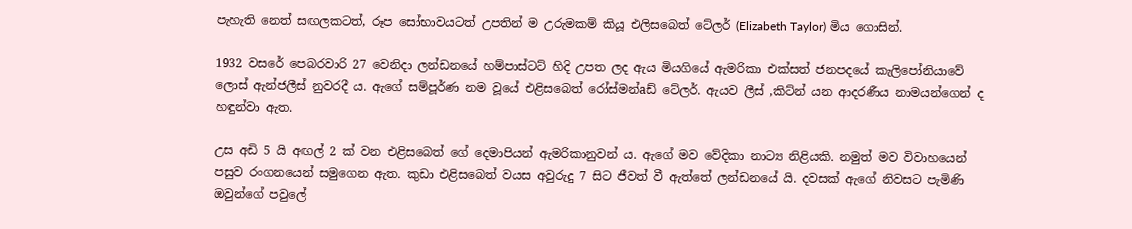පැහැති නෙත් සඟලකටත්, රූප සෝභාවයටත් උපතින් ම උරුමකම් කියූ එලිසබෙත් ටේලර් (Elizabeth Taylor) මිය ගොසින්.

1932 වසරේ පෙබරවාරි 27 වෙනිදා ලන්ඩනයේ හම්පාස්‌ටට්‌ හිදි උපත ලද ඇය මියගියේ ඇමරිකා එක්‌සත් ජනපදයේ කැලිපෝනියාවේ ලොස්‌ ඇන්ජලීස්‌ නුවරදී ය. ඇගේ සම්පූර්ණ නම වූයේ එළිසබෙත් රෝස්‌මන්aඩ් ටේලර්. ඇයව ලීස්‌ ,කිට්‌න් යන ආදරණීය නාමයන්ගෙන් ද හඳුන්වා ඇත.

උස අඩි 5 යි අඟල් 2 ක්‌ වන එළිසබෙත් ගේ දෙමාපියන් ඇමරිකානුවන් ය. ඇගේ මව වේදිකා නාට්‍ය නිළියකි. නමුත් මව විවාහයෙන් පසුව රංගනයෙන් සමුගෙන ඇත. කුඩා එළිසබෙත් වයස අවුරුදු 7 සිට ජීවත් වී ඇත්තේ ලන්ඩනයේ යි. දවසක්‌ ඇගේ නිවසට පැමිණි ඔවුන්ගේ පවුලේ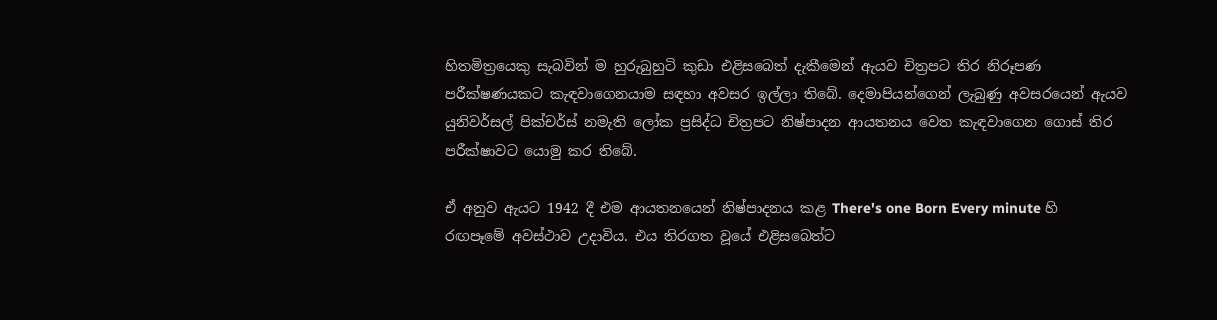හිතමිත්‍රයෙකු සැබවින් ම හුරුබුහුටි කුඩා එළිසබෙත් දැකීමෙන් ඇයව චිත්‍රපට තිර නිරූපණ පරීක්‌ෂණයකට කැඳවාගෙනයාම සඳහා අවසර ඉල්ලා තිබේ. දෙමාපියන්ගෙන් ලැබුණු අවසරයෙන් ඇයව යුනිවර්සල් පික්‌චර්ස්‌ නමැති ලෝක ප්‍රසිද්ධ චිත්‍රපට නිෂ්පාදන ආයතනය වෙත කැඳවාගෙන ගොස්‌ තිර පරීක්‌ෂාවට යොමු කර තිබේ.

ඒ අනුව ඇයට 1942 දී එම ආයතනයෙන් නිෂ්පාදනය කළ There's one Born Every minute හි රඟපෑමේ අවස්‌ථාව උදාවිය. එය තිරගත වූයේ එළිසබෙත්ට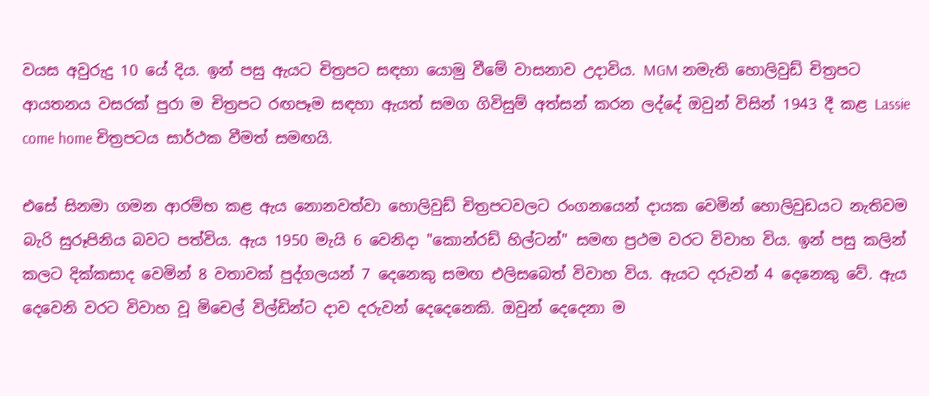වයස අවුරුදු 10 යේ දිය. ඉන් පසු ඇයට චිත්‍රපට සඳහා යොමු වීමේ වාසනාව උදාවිය. MGM නමැති හොලිවුඩ් චිත්‍රපට ආයතනය වසරක්‌ පුරා ම චිත්‍රපට රඟපෑම සඳහා ඇයත් සමග ගිවිසුම් අත්සන් කරන ලද්දේ ඔවුන් විසින් 1943 දී කළ Lassie come home චිත්‍රපටය සාර්ථක වීමත් සමඟයි.

එසේ සිනමා ගමන ආරම්භ කළ ඇය නොනවත්වා හොලිවුඩ් චිත්‍රපටවලට රංගනයෙන් දායක වෙමින් හොලිවුඩයට නැතිවම බැරි සුරූපිනිය බවට පත්විය. ඇය 1950 මැයි 6 වෙනිදා "කොන්රඩ් හිල්ටන්" සමඟ ප්‍රථම වරට විවාහ විය. ඉන් පසු කලින් කලට දික්‌කසාද වෙමින් 8 වතාවක්‌ පුද්ගලයන් 7 දෙනෙකු සමඟ එලිසබෙත් විවාහ විය. ඇයට දරුවන් 4 දෙනෙකු වේ. ඇය දෙවෙනි වරට විවාහ වූ මිචෙල් විල්ඩින්ට දාව දරුවන් දෙදෙනෙකි. ඔවුන් දෙදෙනා ම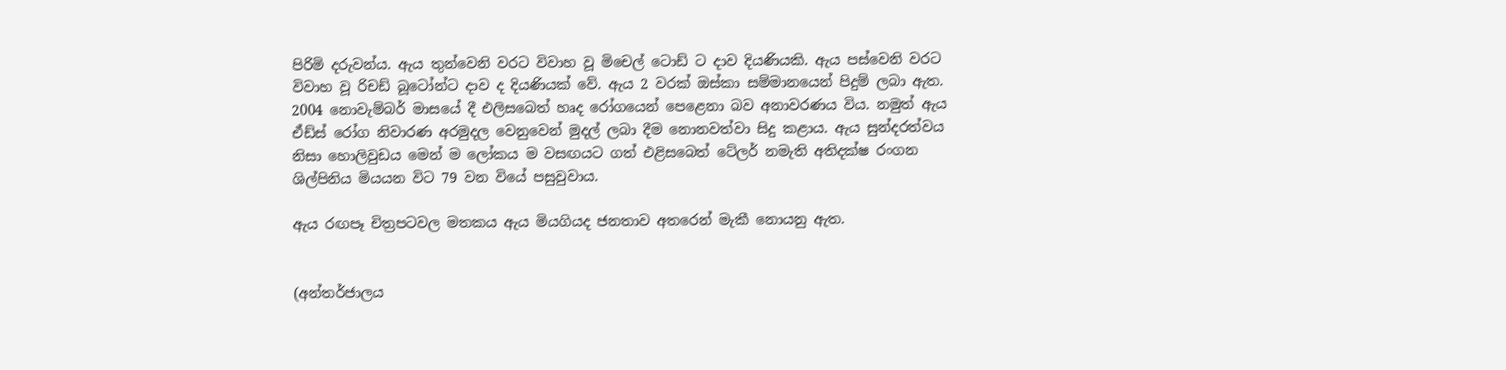පිරිමි දරුවන්ය. ඇය තුන්වෙනි වරට විවාහ වූ මිචෙල් ටොඩ් ට දාව දියණියකි. ඇය පස්‌වෙනි වරට විවාහ වූ රිචඩ් බූටෝන්ට දාව ද දියණියක්‌ වේ. ඇය 2 වරක්‌ ඔස්‌කා සම්මානයෙන් පිදුම් ලබා ඇත. 2004 නොවැම්බර් මාසයේ දී එලිසබෙත් හෘද රෝගයෙන් පෙළෙනා බව අනාවරණය විය. නමුත් ඇය ඒඩ්ස්‌ රෝග නිවාරණ අරමුදල වෙනුවෙන් මුදල් ලබා දීම නොනවත්වා සිදු කළාය. ඇය සුන්දරත්වය නිසා හොලිවුඩය මෙන් ම ලෝකය ම වසඟයට ගත් එළිසබෙත් ටේලර් නමැති අතිදක්‌ෂ රංගන ශිල්පිනිය මියයන විට 79 වන වියේ පසුවුවාය.

ඇය රඟපෑ චිත්‍රපටවල මතකය ඇය මියගියද ජනතාව අතරෙන් මැකී නොයනු ඇත.


(අන්තර්ජාලය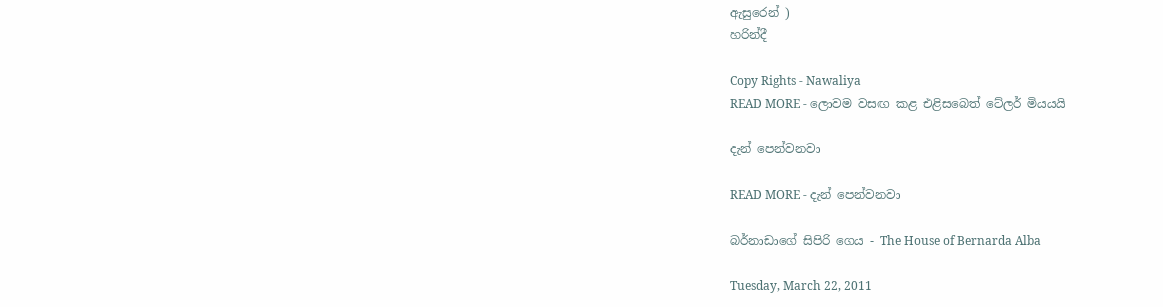ඇසුරෙන් )
හරින්දී

Copy Rights - Nawaliya
READ MORE - ලොවම වසඟ කළ එළිසබෙත් ටේලර් මියයයි

දැන් පෙන්වනවා

READ MORE - දැන් පෙන්වනවා

බර්නාඩාගේ සිපිරි ගෙය - The House of Bernarda Alba

Tuesday, March 22, 2011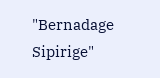"Bernadage Sipirige"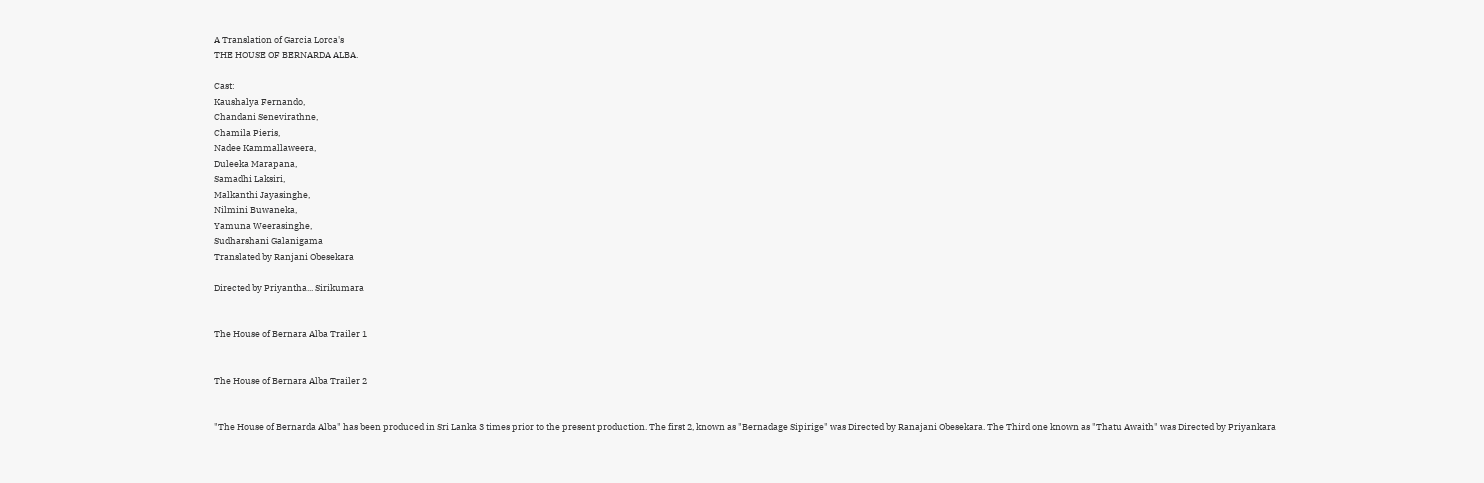A Translation of Garcia Lorca's
THE HOUSE OF BERNARDA ALBA.

Cast:
Kaushalya Fernando,
Chandani Senevirathne,
Chamila Pieris,
Nadee Kammallaweera,
Duleeka Marapana,
Samadhi Laksiri,
Malkanthi Jayasinghe,
Nilmini Buwaneka,
Yamuna Weerasinghe,
Sudharshani Galanigama
Translated by Ranjani Obesekara

Directed by Priyantha... Sirikumara


The House of Bernara Alba Trailer 1


The House of Bernara Alba Trailer 2


"The House of Bernarda Alba" has been produced in Sri Lanka 3 times prior to the present production. The first 2, known as "Bernadage Sipirige" was Directed by Ranajani Obesekara. The Third one known as "Thatu Awaith" was Directed by Priyankara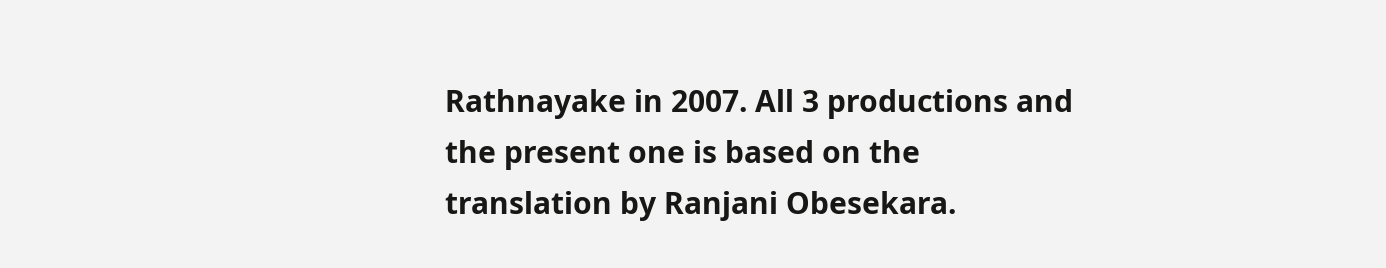Rathnayake in 2007. All 3 productions and the present one is based on the translation by Ranjani Obesekara.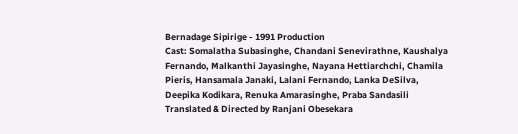Bernadage Sipirige - 1991 Production
Cast: Somalatha Subasinghe, Chandani Senevirathne, Kaushalya Fernando, Malkanthi Jayasinghe, Nayana Hettiarchchi, Chamila Pieris, Hansamala Janaki, Lalani Fernando, Lanka DeSilva, Deepika Kodikara, Renuka Amarasinghe, Praba Sandasili
Translated & Directed by Ranjani Obesekara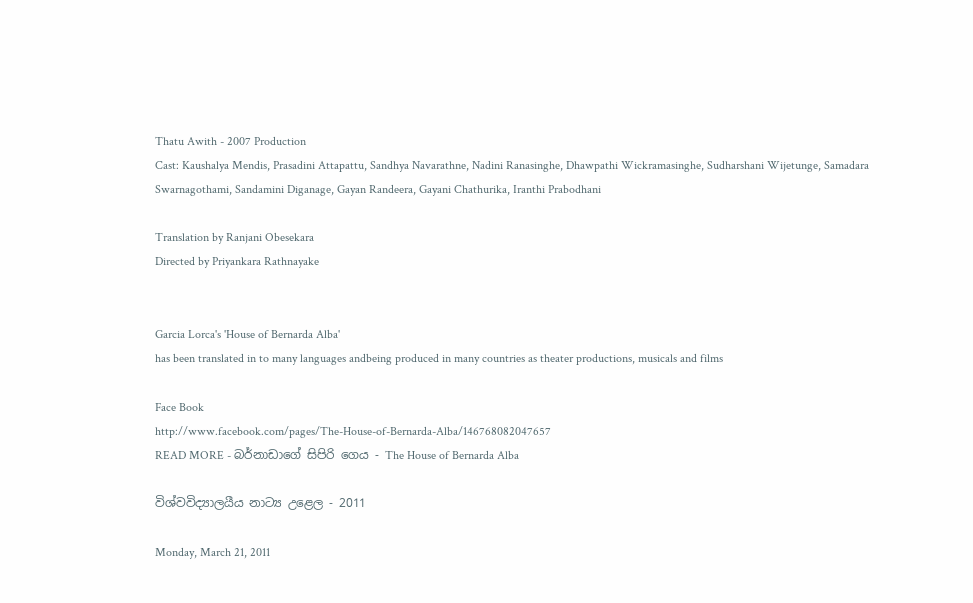Thatu Awith - 2007 Production
Cast: Kaushalya Mendis, Prasadini Attapattu, Sandhya Navarathne, Nadini Ranasinghe, Dhawpathi Wickramasinghe, Sudharshani Wijetunge, Samadara Swarnagothami, Sandamini Diganage, Gayan Randeera, Gayani Chathurika, Iranthi Prabodhani

Translation by Ranjani Obesekara
Directed by Priyankara Rathnayake


Garcia Lorca's 'House of Bernarda Alba'
has been translated in to many languages andbeing produced in many countries as theater productions, musicals and films

Face Book
http://www.facebook.com/pages/The-House-of-Bernarda-Alba/146768082047657
READ MORE - බර්නාඩාගේ සිපිරි ගෙය - The House of Bernarda Alba

විශ්වවිද්‍යාලයීය නා‍ට්‍ය උළෙල - 2011

Monday, March 21, 2011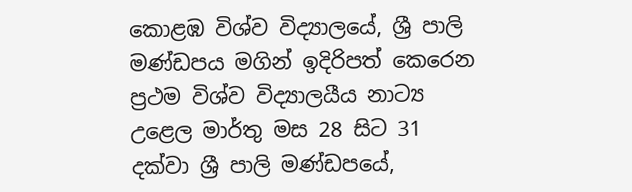කොළඹ විශ්‍ව විද්‍යාලයේ, ශ්‍රී පාලි මණ්ඩපය මගින් ඉදිරිපත් කෙරෙන ප්‍රථම විශ්ව විද්‍යාලයීය නාට්‍ය උළෙල මාර්තු මස 28 සිට 31 දක්වා ශ්‍රී පාලි මණ්ඩපයේ,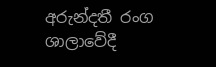අරුන්දතී රංග ශාලාවේදී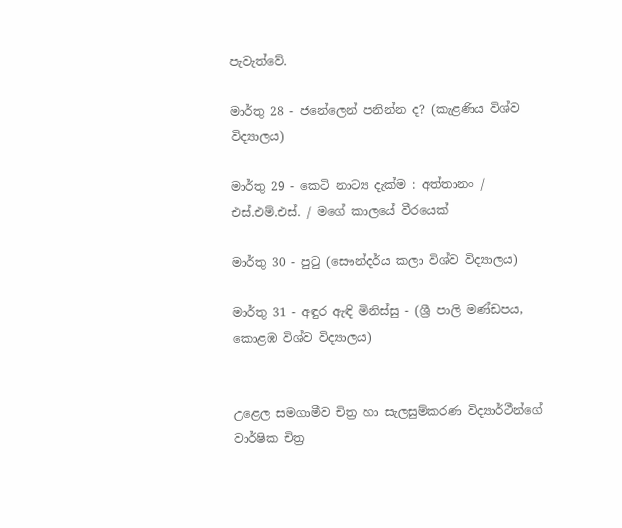පැවැත්වේ.

මාර්තු 28 - ජනේලෙන් පනින්න ද? (කැළණිය විශ්ව විද්‍යාලය)

මාර්තු 29 - කෙටි නාට්‍ය දැක්ම : අත්තානං / එස්.එම්.එස්. / මගේ කාලයේ වීරයෙක්

මාර්තු 30 - පුටු (සෞන්දර්ය කලා විශ්ව විද්‍යාලය)

මාර්තු 31 - අඳුර ඇඳි මිනිස්සු - (ශ්‍රී පාලි මණ්ඩපය, කොළඹ විශ්ව විද්‍යාලය)


උළෙල සමගාමීව චිත්‍ර හා සැලසුම්කරණ විද්‍යාර්ථීන්ගේ වාර්ෂික චිත්‍ර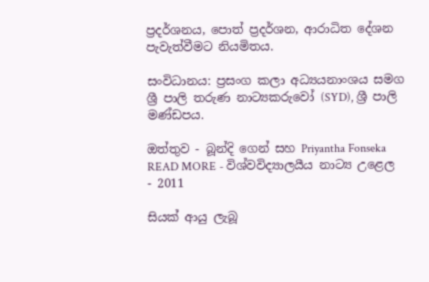ප්‍රදර්ශනය, පොත් ප්‍රදර්ශන, ආරාධිත දේශන පැවැත්වීමට නියමිතය.

සංවිධානය: ප්‍රසංග කලා අධ්‍යයනාංශය සමග ශ්‍රී පාලි තරුණ නා‍ට්‍යකරුවෝ (SYD), ශ්‍රී පාලි මණ්ඩපය.

ඔත්තුව - බූන්දි ගෙන් සහ Priyantha Fonseka
READ MORE - විශ්වවිද්‍යාලයීය නා‍ට්‍ය උළෙල - 2011

සියක් ආයු ලැබූ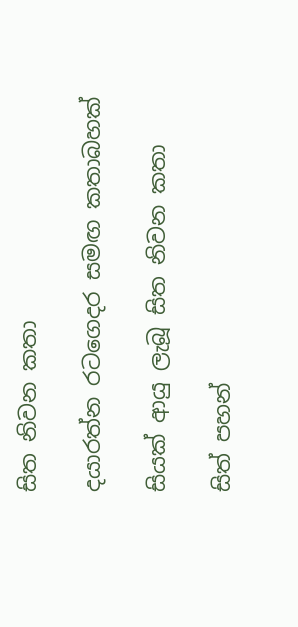සිත නිවන කතා

දයාරත්න රටගෙදර සමඟ කතාබහක්

සියක් ආයු ලැබූ සිත නිවන කතා

සිත් පහන්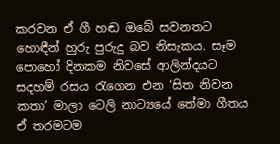කරවන ඒ ගී හඬ ඔබේ සවනතට හොඳීන් හුරු පුරුදු බව නිසැකය. සෑම පොහෝ දිනකම නිවසේ ආලින්දයට සදහම් රසය රැගෙන එන ‘සිත නිවන කතා’ මාලා ටෙලි නාට්‍යයේ තේමා ගීතය ඒ තරමටම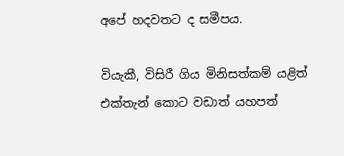අපේ හදවතට ද සමීපය.

වියැකී, විසිරී ගිය මිනිසත්කම් යළිත් එක්තැන් කොට වඩාත් යහපත්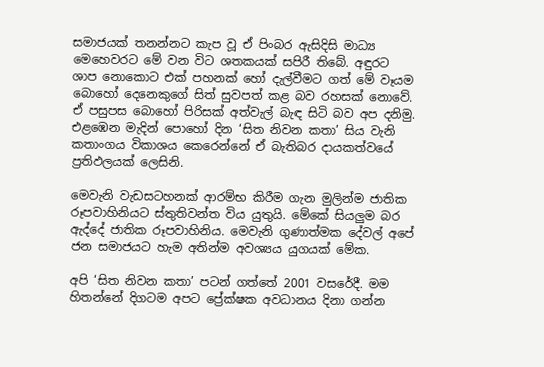සමාජයක් තනන්නට කැප වූ ඒ පිංබර ඇසිදිසි මාධ්‍ය මෙහෙවරට මේ වන විට ශතකයක් සපිරී තිබේ. අඳුරට ශාප නොකොට එක් පහනක් හෝ දැල්වීමට ගත් මේ වෑයම බොහෝ දෙනෙකුගේ සිත් සුවපත් කළ බව රහසක් නොවේ. ඒ පසුපස බොහෝ පිරිසක් අත්වැල් බැඳ සිටි බව අප දනිමු. එළඹෙන මැදින් පොහෝ දින ‘සිත නිවන කතා’ සිය වැනි කතාංගය විකාශය කෙරෙන්නේ ඒ බැතිබර දායකත්වයේ ප්‍රතිඵලයක් ලෙසිනි.

මෙවැනි වැඩසටහනක් ආරම්භ කිරීම ගැන මුලින්ම ජාතික රූපවාහිනියට ස්තුතිවන්ත විය යුතුයි. මේකේ සියලුම බර ඇද්දේ ජාතික රූපවාහිනිය. මෙවැනි ගුණාත්මක දේවල් අපේ ජන සමාජයට හැම අතින්ම අවශ්‍යය යුගයක් මේක.

අපි ‘සිත නිවන කතා’ පටන් ගත්තේ 2001 වසරේදී. මම හිතන්නේ දිගටම අපට ප්‍රේක්ෂක අවධානය දිනා ගන්න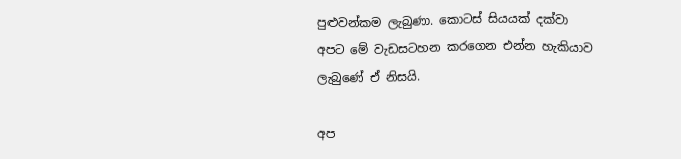පුළුවන්කම ලැබුණා. කොටස් සියයක් දක්වා අපට මේ වැඩසටහන කරගෙන එන්න හැකියාව ලැබුණේ ඒ නිසයි.

අප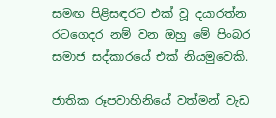සමඟ පිළිසඳරට එක් වූ දයාරත්න රටගෙදර නම් වන ඔහු මේ පිංබර සමාජ සද්කාරයේ එක් නියමුවෙකි.

ජාතික රූපවාහිනියේ වත්මන් වැඩ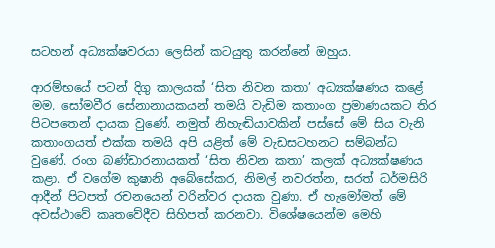සටහන් අධ්‍යක්ෂවරයා ලෙසින් කටයුතු කරන්නේ ඔහුය.

ආරම්භයේ පටන් දිගු කාලයක් ‘සිත නිවන කතා’ අධ්‍යක්ෂණය කළේ මම. සෝමවීර සේනානායකයන් තමයි වැඩිම කතාංග ප්‍රමාණයකට තිර පිටපතෙන් දායක වුණේ. නමුත් නිහැඬියාවකින් පස්සේ මේ සිය වැනි කතාංගයත් එක්ක තමයි අපි යළිත් මේ වැඩසටහනට සම්බන්ධ වුණේ. රංග බණ්ඩාරනායකත් ‘සිත නිවන කතා’ කලක් අධ්‍යක්ෂණය කළා. ඒ වගේම කුෂානි අබේසේකර, නිමල් නවරත්න, සරත් ධර්මසිරි ආදීන් පිටපත් රචනයෙන් වරින්වර දායක වුණා. ඒ හැමෝමත් මේ අවස්ථාවේ කෘතවේදීව සිහිපත් කරනවා. විශේෂයෙන්ම මෙහි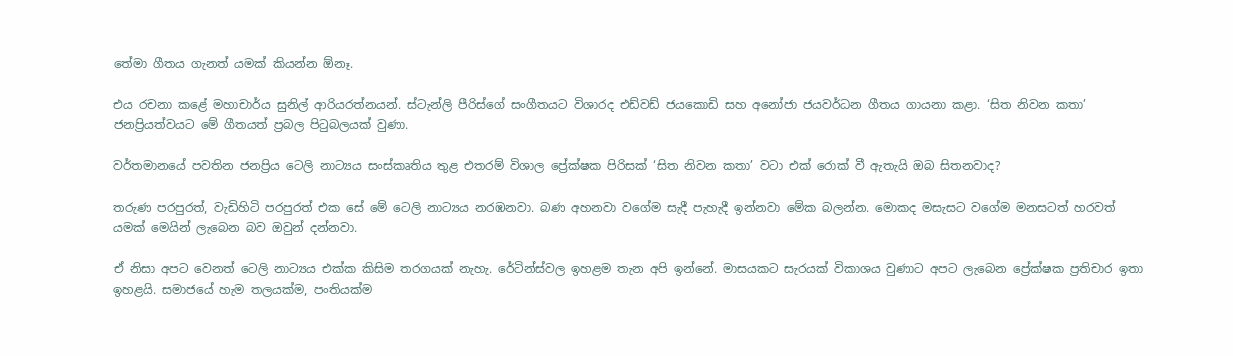තේමා ගීතය ගැනත් යමක් කියන්න ඕනෑ.

එය රචනා කළේ මහාචාර්ය සුනිල් ආරියරත්නයන්. ස්ටැන්ලි පීරිස්ගේ සංගීතයට විශාරද එඩ්වඩ් ජයකොඩි සහ අනෝජා ජයවර්ධන ගීතය ගායනා කළා. ‘සිත නිවන කතා’ ජනප්‍රියත්වයට මේ ගීතයත් ප්‍රබල පිටුබලයක් වුණා.

වර්තමානයේ පවතින ජනප්‍රිය ටෙලි නාට්‍යය සංස්කෘතිය තුළ එතරම් විශාල ප්‍රේක්ෂක පිරිසක් ‘සිත නිවන කතා’ වටා එක් රොක් වී ඇතැයි ඔබ සිතනවාද?

තරුණ පරපුරත්, වැඩිහිටි පරපුරත් එක සේ මේ ටෙලි නාට්‍යය නරඹනවා. බණ අහනවා වගේම සැදී පැහැදී ඉන්නවා මේක බලන්න. මොකද මසැසට වගේම මනසටත් හරවත් යමක් මෙයින් ලැබෙන බව ඔවුන් දන්නවා.

ඒ නිසා අපට වෙනත් ටෙලි නාට්‍යය එක්ක කිසිම තරගයක් නැහැ. රේටින්ස්වල ඉහළම තැන අපි ඉන්නේ. මාසයකට සැරයක් විකාශය වුණාට අපට ලැබෙන ප්‍රේක්ෂක ප්‍රතිචාර ඉතා ඉහළයි. සමාජයේ හැම තලයක්ම, පංතියක්ම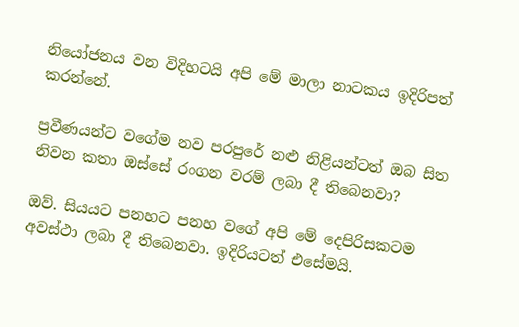නියෝජනය වන විදිහටයි අපි මේ මාලා නාටකය ඉදිරිපත් කරන්නේ.

ප්‍රවීණයන්ට වගේම නව පරපුරේ නළු නිළියන්ටත් ඔබ සිත නිවන කතා ඔස්සේ රංගන වරම් ලබා දී තිබෙනවා?

ඔව්. සියයට පනහට පනහ වගේ අපි මේ දෙපිරිසකටම අවස්ථා ලබා දී තිබෙනවා. ඉදිරියටත් එසේමයි.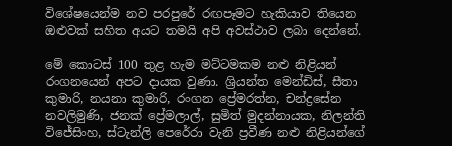විශේෂයෙන්ම නව පරපුරේ රඟපෑමට හැකියාව තියෙන ඔළුවක් සහිත අයට තමයි අපි අවස්ථාව ලබා දෙන්නේ.

මේ කොටස් 100 තුළ හැම මට්ටමකම නළු නිළියන් රංගනයෙන් අපට දායක වුණා. ශ්‍රියන්ත මෙන්ඩිස්, සීතා කුමාරි, නයනා කුමාරි, රංගන ප්‍රේමරත්න, චන්ද්‍රසේන නවලිමුණි, ජනක් ප්‍රේමලාල්, සුමිත් මුදන්නායක, නිලන්ති විජේසිංහ, ස්ටැන්ලි පෙරේරා වැනි ප්‍රවීණ නළු නිළියන්ගේ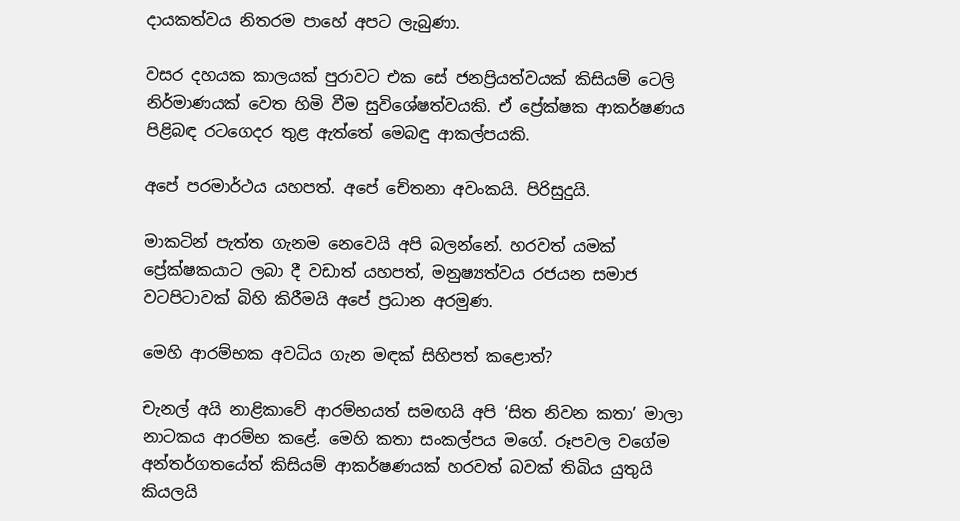දායකත්වය නිතරම පාහේ අපට ලැබුණා.

වසර දහයක කාලයක් පුරාවට එක සේ ජනප්‍රියත්වයක් කිසියම් ටෙලි නිර්මාණයක් වෙත හිමි වීම සුවිශේෂත්වයකි. ඒ ප්‍රේක්ෂක ආකර්ෂණය පිළිබඳ රටගෙදර තුළ ඇත්තේ මෙබඳු ආකල්පයකි.

අපේ පරමාර්ථය යහපත්. අපේ චේතනා අවංකයි. පිරිසුදුයි.

මාකටින් පැත්ත ගැනම නෙවෙයි අපි බලන්නේ. හරවත් යමක් ප්‍රේක්ෂකයාට ලබා දී වඩාත් යහපත්, මනුෂ්‍යත්වය රජයන සමාජ වටපිටාවක් බිහි කිරීමයි අපේ ප්‍රධාන අරමුණ.

මෙහි ආරම්භක අවධිය ගැන මඳක් සිහිපත් කළොත්?

චැනල් අයි නාළිකාවේ ආරම්භයත් සමඟයි අපි ‘සිත නිවන කතා’ මාලා නාටකය ආරම්භ කළේ. මෙහි කතා සංකල්පය මගේ. රූපවල වගේම අන්තර්ගතයේත් කිසියම් ආකර්ෂණයක් හරවත් බවක් තිබිය යුතුයි කියලයි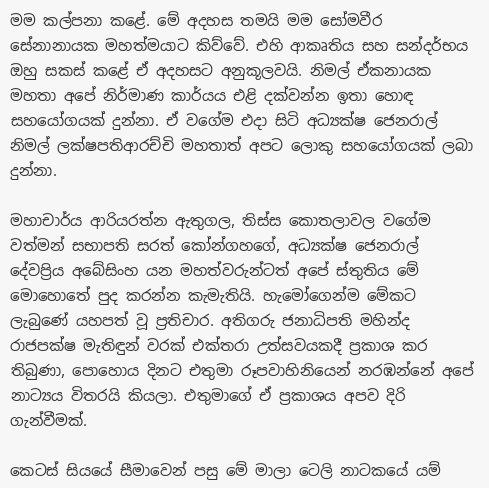මම කල්පනා කළේ. මේ අදහස තමයි මම සෝමවීර සේනානායක මහත්මයාට කිව්වේ. එහි ආකෘතිය සහ සන්දර්භය ඔහු සකස් කළේ ඒ අදහසට අනුකූලවයි. නිමල් ඒකනායක මහතා අපේ නිර්මාණ කාර්යය එළි දක්වන්න ඉතා හොඳ සහයෝගයක් දුන්නා. ඒ වගේම එදා සිටි අධ්‍යක්ෂ ජෙනරාල් නිමල් ලක්ෂපතිආරච්චි මහතාත් අපට ලොකු සහයෝගයක් ලබා දුන්නා.

මහාචාර්ය ආරියරත්න ඇතුගල, තිස්ස කොතලාවල වගේම වත්මන් සභාපති සරත් කෝන්ගහගේ, අධ්‍යක්ෂ ජෙනරාල් දේවප්‍රිය අබේසිංහ යන මහත්වරුන්ටත් අපේ ස්තුතිය මේ මොහොතේ පුද කරන්න කැමැතියි. හැමෝගෙන්ම මේකට ලැබුණේ යහපත් වූ ප්‍රතිචාර. අතිගරු ජනාධිපති මහින්ද රාජපක්ෂ මැතිඳුන් වරක් එක්තරා උත්සවයකදී ප්‍රකාශ කර තිබුණා, පොහොය දිනට එතුමා රූපවාහිනියෙන් නරඹන්නේ අපේ නාට්‍යය විතරයි කියලා. එතුමාගේ ඒ ප්‍රකාශය අපව දිරි ගැන්වීමක්.

කෙටස් සියයේ සීමාවෙන් පසු මේ මාලා ටෙලි නාටකයේ යම්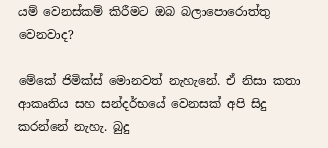යම් වෙනස්කම් කිරීමට ඔබ බලාපොරොත්තු වෙනවාද?

මේකේ ජිමික්ස් මොනවත් නැහැනේ. ඒ නිසා කතා ආකෘතිය සහ සන්දර්භයේ වෙනසක් අපි සිදු කරන්නේ නැහැ. බුදු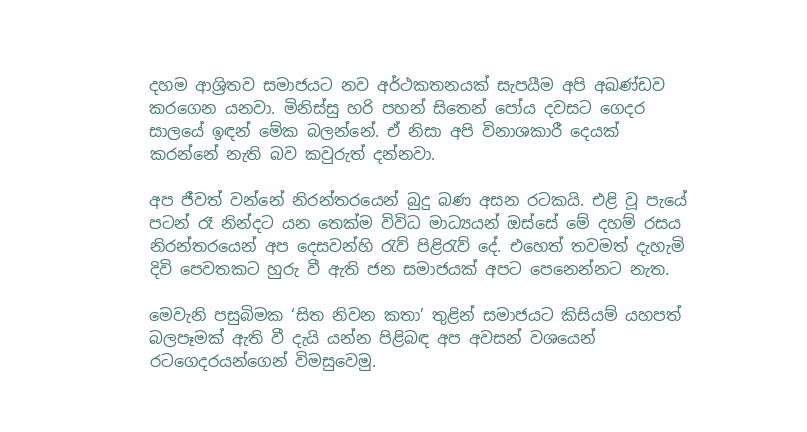දහම ආශ්‍රිතව සමාජයට නව අර්ථකතනයක් සැපයීම අපි අඛණ්ඩව කරගෙන යනවා. මිනිස්සු හරි පහන් සිතෙන් පෝය දවසට ගෙදර සාලයේ ඉඳන් මේක බලන්නේ. ඒ නිසා අපි විනාශකාරී දෙයක් කරන්නේ නැති බව කවුරුත් දන්නවා.

අප ජීවත් වන්නේ නිරන්තරයෙන් බුදු බණ අසන රටකයි. එළි වූ පැයේ පටන් රෑ නින්දට යන තෙක්ම විවිධ මාධ්‍යයන් ඔස්සේ මේ දහම් රසය නිරන්තරයෙන් අප දෙසවන්හි රැව් පිළිරැව් දේ. එහෙත් තවමත් දැහැමි දිවි පෙවතකට හුරු වී ඇති ජන සමාජයක් අපට පෙනෙන්නට නැත.

මෙවැනි පසුබිමක ‘සිත නිවන කතා’ තුළින් සමාජයට කිසියම් යහපත් බලපෑමක් ඇති වී දැයි යන්න පිළිබඳ අප අවසන් වශයෙන් රටගෙදරයන්ගෙන් විමසුවෙමු.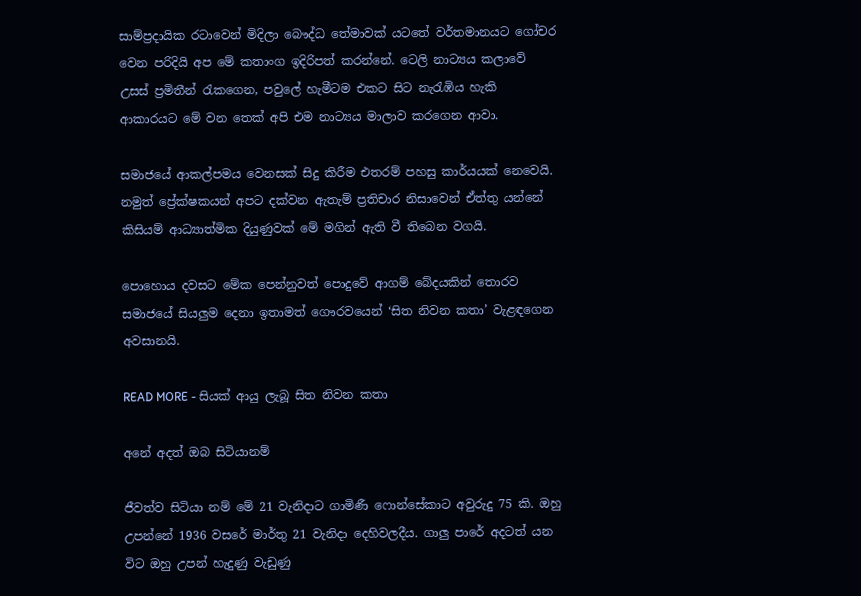සාම්ප්‍රදායික රටාවෙන් මිදිලා බෞද්ධ තේමාවක් යටතේ වර්තමානයට ගෝචර වෙන පරිදියි අප මේ කතාංග ඉදිරිපත් කරන්නේ. ටෙලි නාට්‍යය කලාවේ උසස් ප්‍රමිතීන් රැකගෙන, පවුලේ හැමීටම එකට සිට නැරැඹිය හැකි ආකාරයට මේ වන තෙක් අපි එම නාට්‍යය මාලාව කරගෙන ආවා.

සමාජයේ ආකල්පමය වෙනසක් සිදු කිරීම එතරම් පහසු කාර්යයක් නෙවෙයි. නමුත් ප්‍රේක්ෂකයන් අපට දක්වන ඇතැම් ප්‍රතිචාර නිසාවෙන් ඒත්තු යන්නේ කිසියම් ආධ්‍යාත්මික දියුණුවක් මේ මගින් ඇති වී තිබෙන වගයි.

පොහොය දවසට මේක පෙන්නුවත් පොදුවේ ආගම් බේදයකින් තොරව සමාජයේ සියලුම දෙනා ඉතාමත් ගෞරවයෙන් ‘සිත නිවන කතා’ වැළඳගෙන අවසානයි.

READ MORE - සියක් ආයු ලැබූ සිත නිවන කතා

අනේ අදත් ඔබ සිටියානම්

ජීවත්ව සිටියා නම් මේ 21 වැනිදාට ගාමිණී ෆොන්සේකාට අවුරුදු 75 කි. ඔහු උපන්නේ 1936 වසරේ මාර්තු 21 වැනිදා දෙහිවලදීය. ගාලු පාරේ අදටත් යන විට ඔහු උපන් හැදුණු වැඩුණු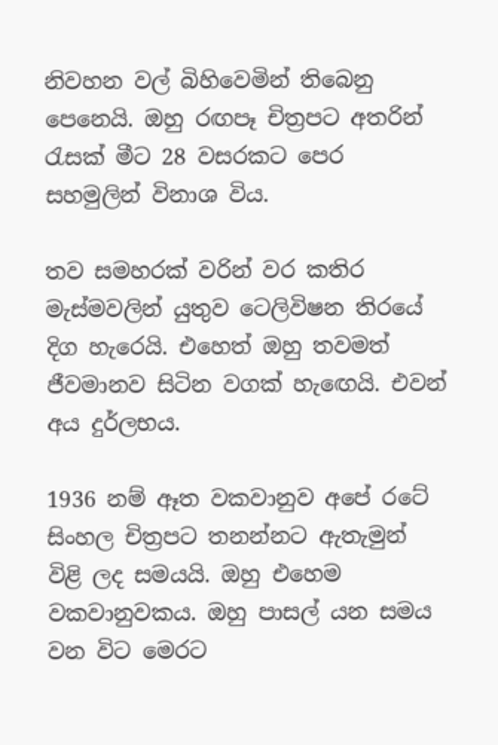නිවහන වල් බිහිවෙමින් තිබෙනු පෙනෙයි. ඔහු රඟපෑ චිත්‍රපට අතරින් රැසක් මීට 28 වසරකට පෙර සහමුලින් විනාශ විය.

තව සමහරක් වරින් වර කතිර මැස්මවලින් යුතුව ටෙලිවිෂන තිරයේ දිග හැරෙයි. එහෙත් ඔහු තවමත් ජීවමානව සිටින වගක් හැඟෙයි. එවන් අය දුර්ලභය.

1936 නම් ඈත වකවානුව අපේ රටේ සිංහල චිත්‍රපට තනන්නට ඇතැමුන් විළි ලද සමයයි. ඔහු එහෙම වකවානුවකය. ඔහු පාසල් යන සමය වන විට මෙරට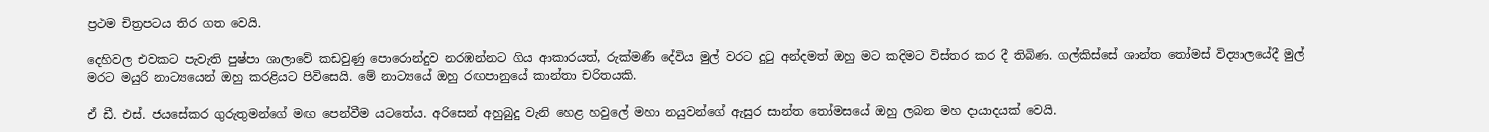ප්‍රථම චිත්‍රපටය තිර ගත වෙයි.

දෙහිවල එවකට පැවැති පුෂ්පා ශාලාවේ කඩවුණු පොරොන්දුව නරඹන්නට ගිය ආකාරයත්, රුක්මණී දේවිය මුල් වරට දුටු අන්දමත් ඔහු මට කදිමට විස්තර කර දී තිබිණ. ගල්කිස්සේ ශාන්ත තෝමස් විද්‍යාලයේදී මුල් මරට මයුරි නාට්‍යයෙන් ඔහු කරළියට පිවිසෙයි. මේ නාට්‍යයේ ඔහු රඟපානුයේ කාන්තා චරිතයකි.

ඒ ඩී. එස්. ජයසේකර ගුරුතුමන්ගේ මඟ පෙන්වීම යටතේය. අරිසෙන් අහුබුදු වැනි හෙළ හවුලේ මහා නයුවන්ගේ ඇසුර සාන්ත තෝමසයේ ඔහු ලබන මහ දායාදයක් වෙයි.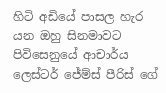හිටි අඩියේ පාසල හැර යන ඔහු සිනමාවට පිවිසෙනුයේ ආචාර්ය ලෙස්ටර් ජේම්ස් පීරිස් ගේ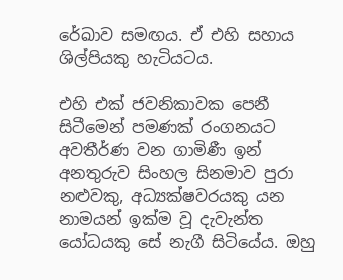රේඛාව සමඟය. ඒ එහි සහාය ශිල්පියකු හැටියටය.

එහි එක් ජවනිකාවක පෙනී සිටීමෙන් පමණක් රංගනයට අවතීර්ණ වන ගාමිණී ඉන් අනතුරුව සිංහල සිනමාව පුරා නළුවකු, අධ්‍යක්ෂවරයකු යන නාමයන් ඉක්ම වූ දැවැන්ත යෝධයකු සේ නැගී සිටියේය. ඔහු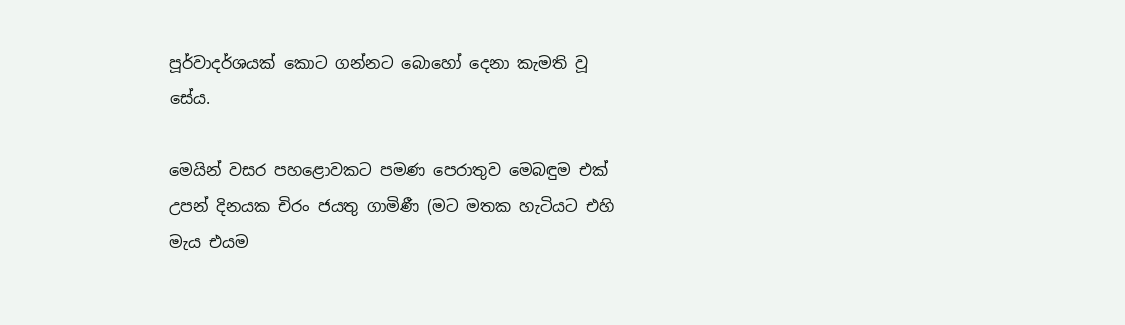පූර්වාදර්ශයක් කොට ගන්නට බොහෝ දෙනා කැමති වූ සේය.

මෙයින් වසර පහළොවකට පමණ පෙරාතුව මෙබඳුම එක් උපන් දිනයක චිරං ජයතු ගාමිණී (මට මතක හැටියට එහි මැය එයම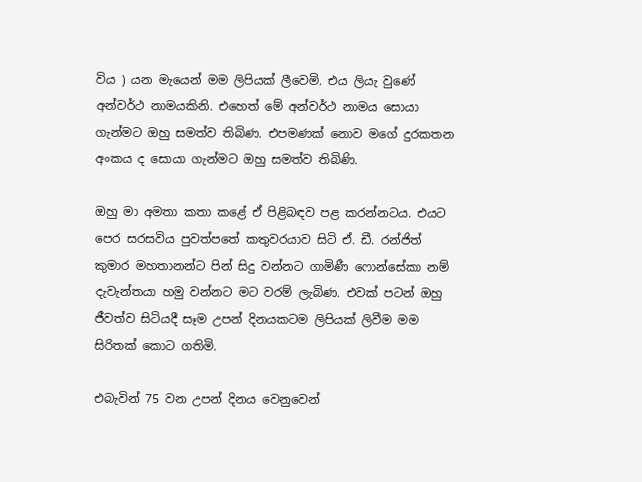විය ) යන මැයෙන් මම ලිපියක් ලීවෙමි. එය ලියැ වුණේ අන්වර්ථ නාමයකිනි. එහෙත් මේ අන්වර්ථ නාමය සොයා ගැන්මට ඔහු සමත්ව තිබිණ. එපමණක් නොව මගේ දුරකතන අංකය ද සොයා ගැන්මට ඔහු සමත්ව තිබිණි.

ඔහු මා අමතා කතා කළේ ඒ පිළිබඳව පළ කරන්නටය. එයට පෙර සරසවිය පුවත්පතේ කතුවරයාව සිටි ඒ. ඩී. රන්ජිත් කුමාර මහතානන්ට පින් සිදු වන්නට ගාමිණී ෆොන්සේකා නම් දැවැන්තයා හමු වන්නට මට වරම් ලැබිණ. එවක් පටන් ඔහු ජීවත්ව සිටියදී සෑම උපන් දිනයකටම ලිපියක් ලිවීම මම සිරිතක් කොට ගතිමි.

එබැවින් 75 වන උපන් දිනය වෙනුවෙන්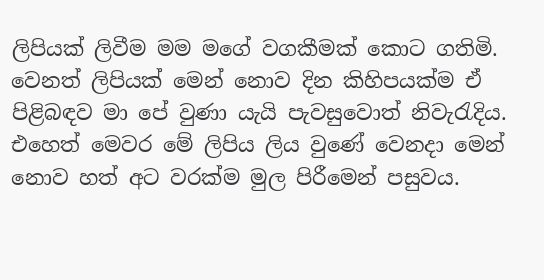ලිපියක් ලිවීම මම මගේ වගකීමක් කොට ගතිමි. වෙනත් ලිපියක් මෙන් නොව දින කිහිපයක්ම ඒ පිළිබඳව මා පේ වුණා යැයි පැවසුවොත් නිවැරැදිය. එහෙත් මෙවර මේ ලිපිය ලිය වුණේ වෙනදා මෙන් නොව හත් අට වරක්ම මුල පිරීමෙන් පසුවය.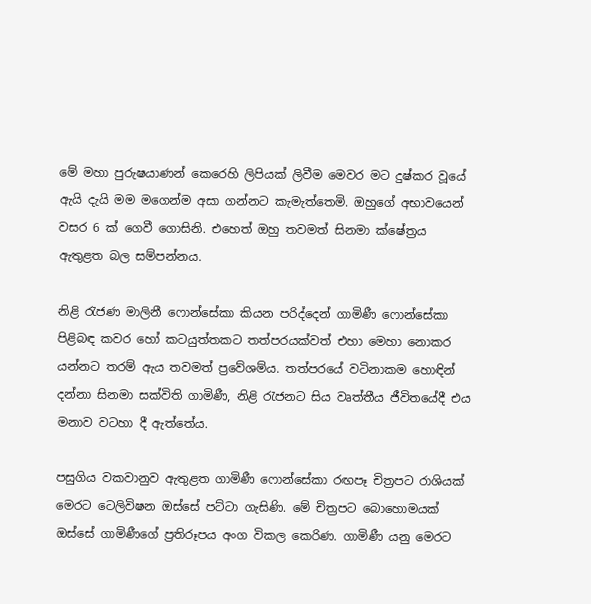මේ මහා පුරුෂයාණන් කෙරෙහි ලිපියක් ලිවීම මෙවර මට දුෂ්කර වූයේ ඇයි දැයි මම මගෙන්ම අසා ගන්නට කැමැත්තෙමි. ඔහුගේ අභාවයෙන් වසර 6 ක් ගෙවී ගොසිනි. එහෙත් ඔහු තවමත් සිනමා ක්ෂේත්‍රය ඇතුළත බල සම්පන්නය.

නිළි රැජණ මාලිනී ෆොන්සේකා කියන පරිද්දෙන් ගාමිණී ෆොන්සේකා පිළිබඳ කවර හෝ කටයුත්තකට තත්පරයක්වත් එහා මෙහා නොකර යන්නට තරම් ඇය තවමත් ප්‍රවේශම්ය. තත්පරයේ වටිනාකම හොඳින් දන්නා සිනමා සක්විති ගාමිණී, නිළි රැජනට සිය වෘත්තීය ජීවිතයේදී එය මනාව වටහා දී ඇත්තේය.

පසුගිය වකවානුව ඇතුළත ගාමිණී ෆොන්සේකා රඟපෑ චිත්‍රපට රාශියක් මෙරට ටෙලිවිෂන ඔස්සේ පට්ටා ගැසිණි. මේ චිත්‍රපට බොහොමයක් ඔස්සේ ගාමිණීගේ ප්‍රතිරූපය අංග විකල කෙරිණ. ගාමිණී යනු මෙරට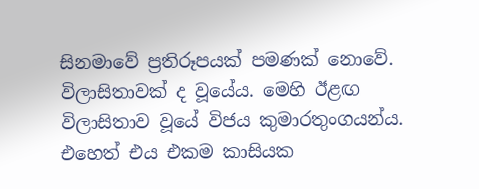සිනමාවේ ප්‍රතිරූපයක් පමණක් නොවේ. විලාසිතාවක් ද වූයේය. මෙහි ඊළඟ විලාසිතාව වූයේ විජය කුමාරතුංගයන්ය. එහෙත් එය එකම කාසියක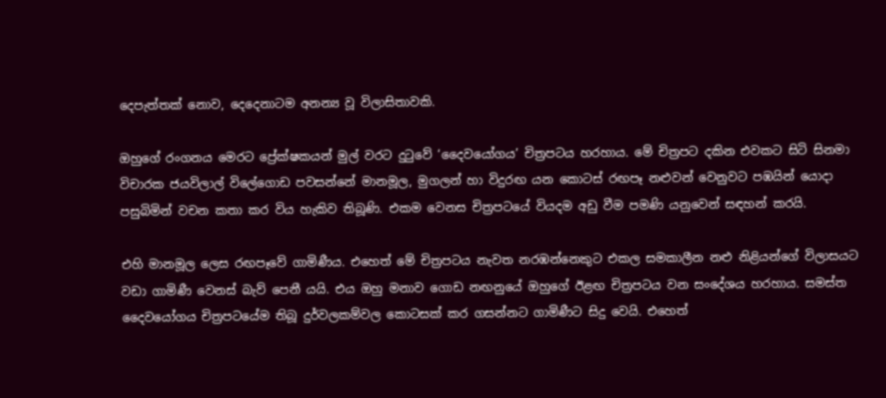දෙපැත්තක් නොව, දෙදෙනාටම අනන්‍ය වූ විලාසිතාවකි.

ඔහුගේ රංගනය මෙරට ප්‍රේක්ෂකයන් මුල් වරට දුටුවේ ‘දෛවයෝගය’ චිත්‍රපටය හරහාය. මේ චිත්‍රපට දකින එවකට සිටි සිනමා විචාරක ජයවිලාල් විලේගොඩ පවසන්නේ මානමූල, මුගලන් හා විදුරඟ යන කොටස් රඟපෑ නළුවන් වෙනුවට පඹයින් යොදා පසුබිමින් වචන කතා කර විය හැකිව තිබූණි. එකම වෙනස චිත්‍රපටයේ වියදම අඩු වීම පමණි යනුවෙන් සඳහන් කරයි.

එහි මානමූල ලෙස රඟපෑවේ ගාමිණීය. එහෙත් මේ චිත්‍රපටය නැවත නරඹන්නෙකුට එකල සමකාලීන නළු නිළියන්ගේ විලාසයට වඩා ගාමිණී වෙනස් බැව් පෙනී යයි. එය ඔහු මනාව ගොඩ නඟනුයේ ඔහුගේ ඊළඟ චිත්‍රපටය වන සංදේශය හරහාය. සමස්ත දෛවයෝගය චිත්‍රපටයේම තිබූ දුර්වලකම්වල කොටසක් කර ගසන්නට ගාමිණීට සිදු වෙයි. එහෙත්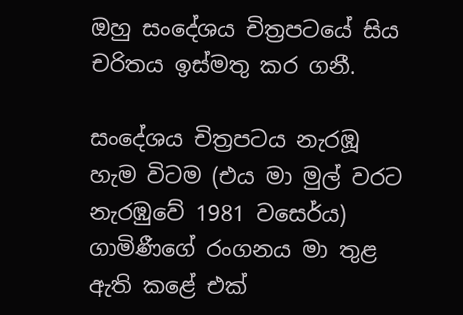ඔහු සංදේශය චිත්‍රපටයේ සිය චරිතය ඉස්මතු කර ගනී.

සංදේශය චිත්‍රපටය නැරඹූ හැම විටම (එය මා මුල් වරට නැරඹුවේ 1981 වසෙර්ය) ගාමිණීගේ රංගනය මා තුළ ඇති කළේ එක්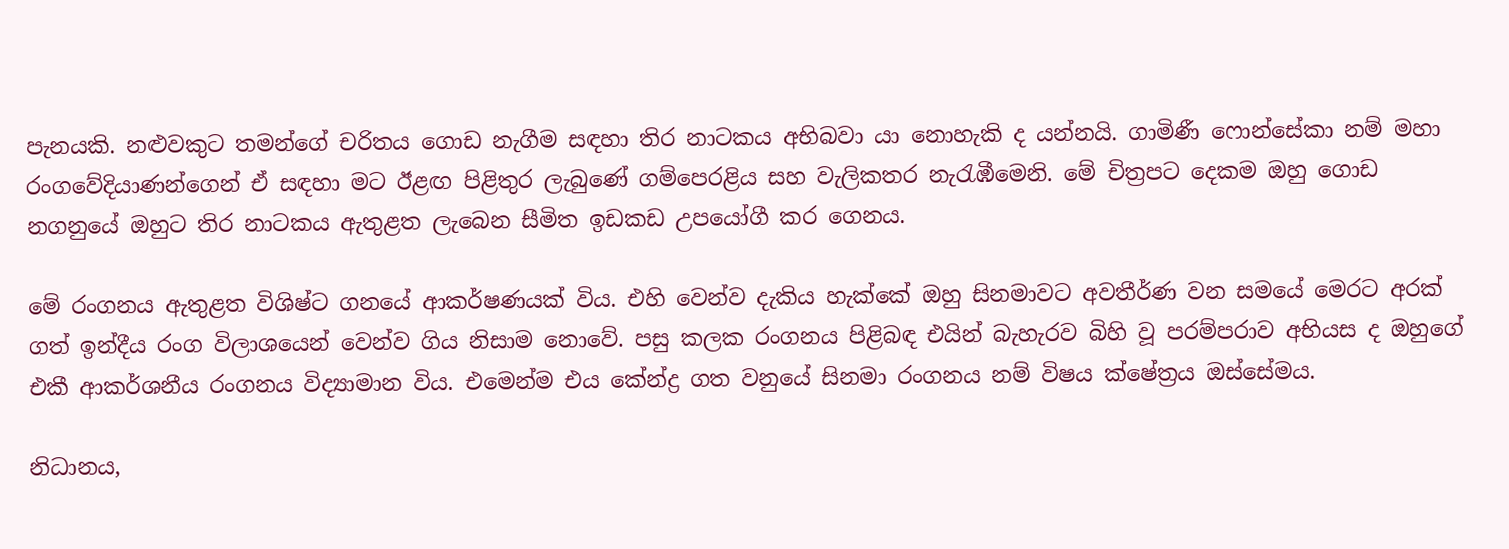පැනයකි. නළුවකුට තමන්ගේ චරිතය ගොඩ නැගීම සඳහා තිර නාටකය අභිබවා යා නොහැකි ද යන්නයි. ගාමිණී ෆොන්සේකා නම් මහා රංගවේදියාණන්ගෙන් ඒ සඳහා මට ඊළඟ පිළිතුර ලැබුණේ ගම්පෙරළිය සහ වැලිකතර නැරැඹීමෙනි. මේ චිත්‍රපට දෙකම ඔහු ගොඩ නගනුයේ ඔහුට තිර නාටකය ඇතුළත ලැබෙන සීමිත ඉඩකඩ උපයෝගී කර ගෙනය.

මේ රංගනය ඇතුළත විශිෂ්ට ගනයේ ආකර්ෂණයක් විය. එහි වෙන්ව දැකිය හැක්කේ ඔහු සිනමාවට අවතීර්ණ වන සමයේ මෙරට අරක් ගත් ඉන්දීය රංග විලාශයෙන් වෙන්ව ගිය නිසාම නොවේ. පසු කලක රංගනය පිළිබඳ එයින් බැහැරව බිහි වූ පරම්පරාව අභියස ද ඔහුගේ එකී ආකර්ශනීය රංගනය විද්‍යාමාන විය. එමෙන්ම එය කේන්ද්‍ර ගත වනුයේ සිනමා රංගනය නම් විෂය ක්ෂේත්‍රය ඔස්සේමය.

නිධානය,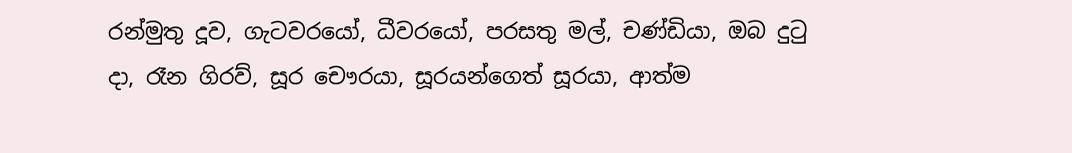රන්මුතු දූව, ගැටවරයෝ, ධීවරයෝ, පරසතු මල්, චණ්ඩියා, ඔබ දුටු දා, රෑන ගිරව්, සූර චෞරයා, සූරයන්ගෙත් සූරයා, ආත්ම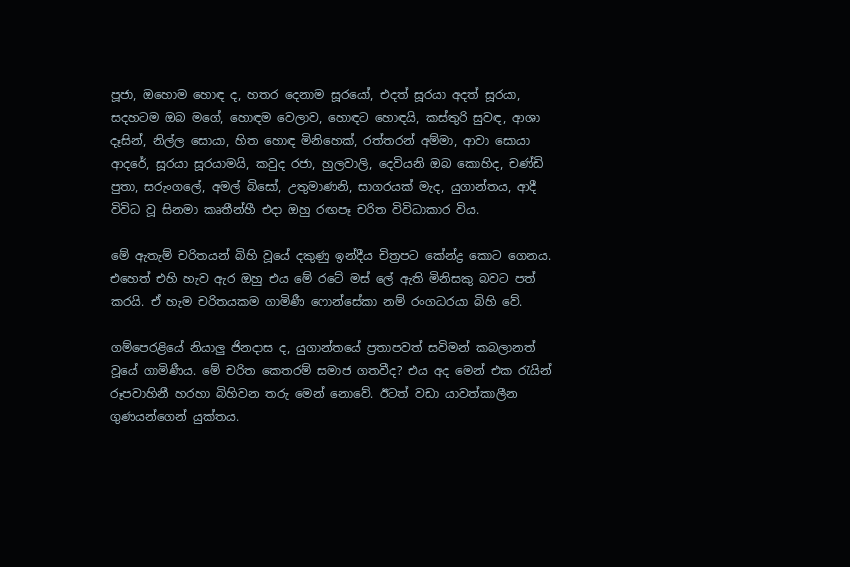පූජා, ඔහොම හොඳ ද, හතර දෙනාම සූරයෝ, එදත් සූරයා අදත් සූරයා, සදහටම ඔබ මගේ, හොඳම වෙලාව, හොඳට හොඳයි, කස්තුරි සුවඳ, ආශා දෑසින්, නිල්ල සොයා, හිත හොඳ මිනිහෙක්, රත්තරන් අම්මා, ආවා සොයා ආදරේ, සූරයා සූරයාමයි, කවුද රජා, හුලවාලි, දෙවියනි ඔබ කොහිද, චණ්ඩි පුතා, සරුංගලේ, අමල් බිසෝ, උතුමාණනි, සාගරයක් මැද, යුගාන්තය, ආදී විවිධ වූ සිනමා කෘතීන්හී එදා ඔහු රඟපෑ චරිත විවිධාකාර විය.

මේ ඇතැම් චරිතයන් බිහි වූයේ දකුණු ඉන්දීය චිත්‍රපට කේන්ද්‍ර කොට ගෙනය. එහෙත් එහි හැව ඇර ඔහු එය මේ රටේ මස් ලේ ඇති මිනිසකු බවට පත් කරයි. ඒ හැම චරිතයකම ගාමිණී ෆොන්සේකා නම් රංගධරයා බිහි වේ.

ගම්පෙරළියේ නියාලු ජිනදාස ද, යුගාන්තයේ ප්‍රතාපවත් සවිමන් කබලානත් වූයේ ගාමිණීය. මේ චරිත කෙතරම් සමාජ ගතවීද? එය අද මෙන් එක රැයින් රූපවාහිනී හරහා බිහිවන තරු මෙන් නොවේ. ඊටත් වඩා යාවත්කාලීන ගුණයන්ගෙන් යුක්තය.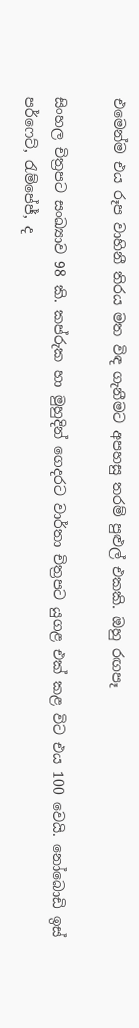එමෙන්ම එය රූප වාහිනී තිරය මත විඳ ගැනීමට අපහසු තරම් පුළුල් එකකි. ඔහු රඟපෑ

සිංහල චිත්‍රපට සංඛ්‍යාව 98 කි. කප්රුක හා මුහුදින් ගෙදරට වාර්තා චිත්‍රපට යුගළ එක් කළ විට එය 100 වෙයි. නෝබොඩි ඉස් පර්ෆෙට්, රැම්පේජ්, ද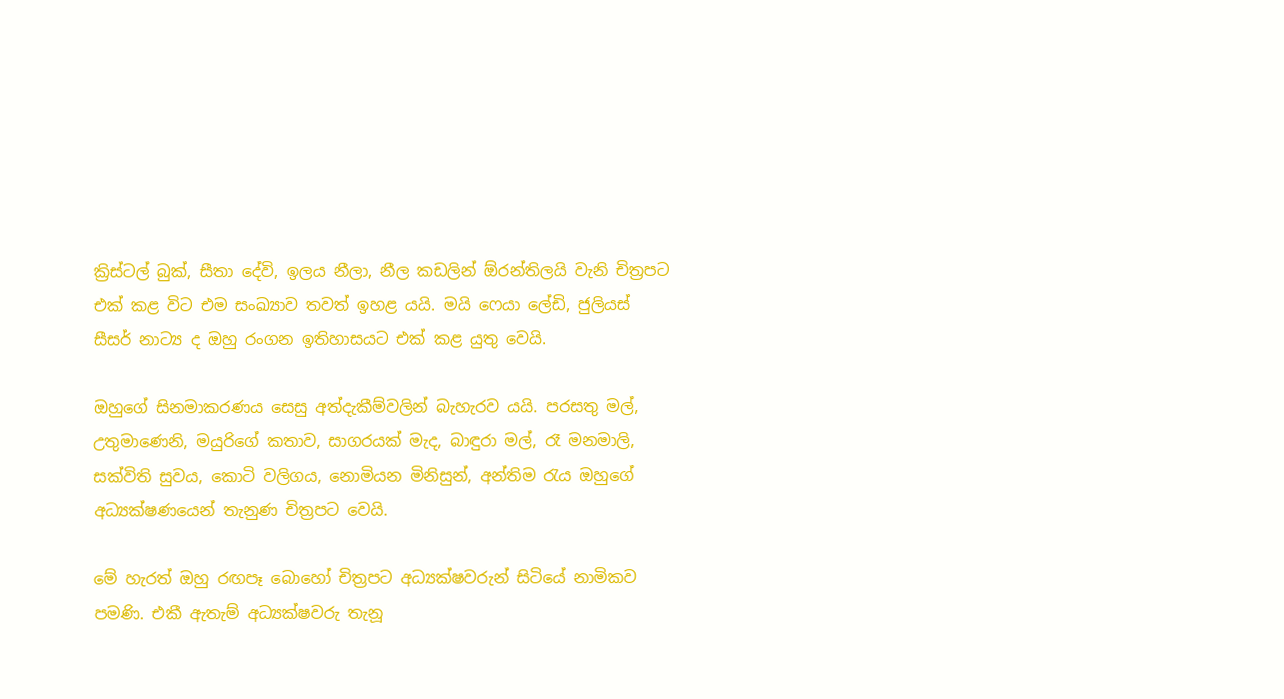ක්‍රිස්ටල් බුක්, සීතා දේවි, ඉලය නීලා, නීල කඩලින් ඕරන්තිලයි වැනි චිත්‍රපට එක් කළ විට එම සංඛ්‍යාව තවත් ඉහළ යයි. මයි ෆෙයා ලේඩි, ජුලියස් සීසර් නාට්‍ය ද ඔහු රංගන ඉතිහාසයට එක් කළ යුතු වෙයි.

ඔහුගේ සිනමාකරණය සෙසු අත්දැකීම්වලින් බැහැරව යයි. පරසතු මල්, උතුමාණෙනි, මයුරිගේ කතාව, සාගරයක් මැද, බාඳුරා මල්, රෑ මනමාලි, සක්විති සුවය, කොටි වලිගය, නොමියන මිනිසුන්, අන්තිම රැය ඔහුගේ අධ්‍යක්ෂණයෙන් තැනුණ චිත්‍රපට වෙයි.

මේ හැරත් ඔහු රඟපෑ බොහෝ චිත්‍රපට අධ්‍යක්ෂවරුන් සිටියේ නාමිකව පමණි. එකී ඇතැම් අධ්‍යක්ෂවරු තැනූ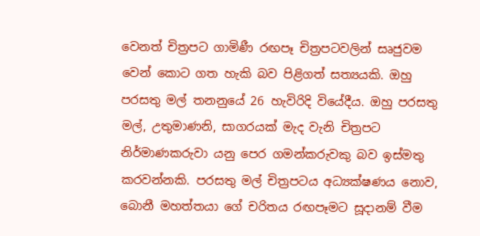වෙනත් චිත්‍රපට ගාමිණී රඟපෑ චිත්‍රපටවලින් සෘජුවම වෙන් කොට ගත හැකි බව පිළිගත් සත්‍යයකි. ඔහු පරසතු මල් තනනුයේ 26 හැවිරිදි වියේදීය. ඔහු පරසතු මල්, උතුමාණනි, සාගරයක් මැද වැනි චිත්‍රපට නිර්මාණකරුවා යනු පෙර ගමන්කරුවකු බව ඉස්මතු කරවන්නකි. පරසතු මල් චිත්‍රපටය අධ්‍යක්ෂණය නොව, බොනී මහත්තයා ගේ චරිතය රඟපෑමට සූදානම් වීම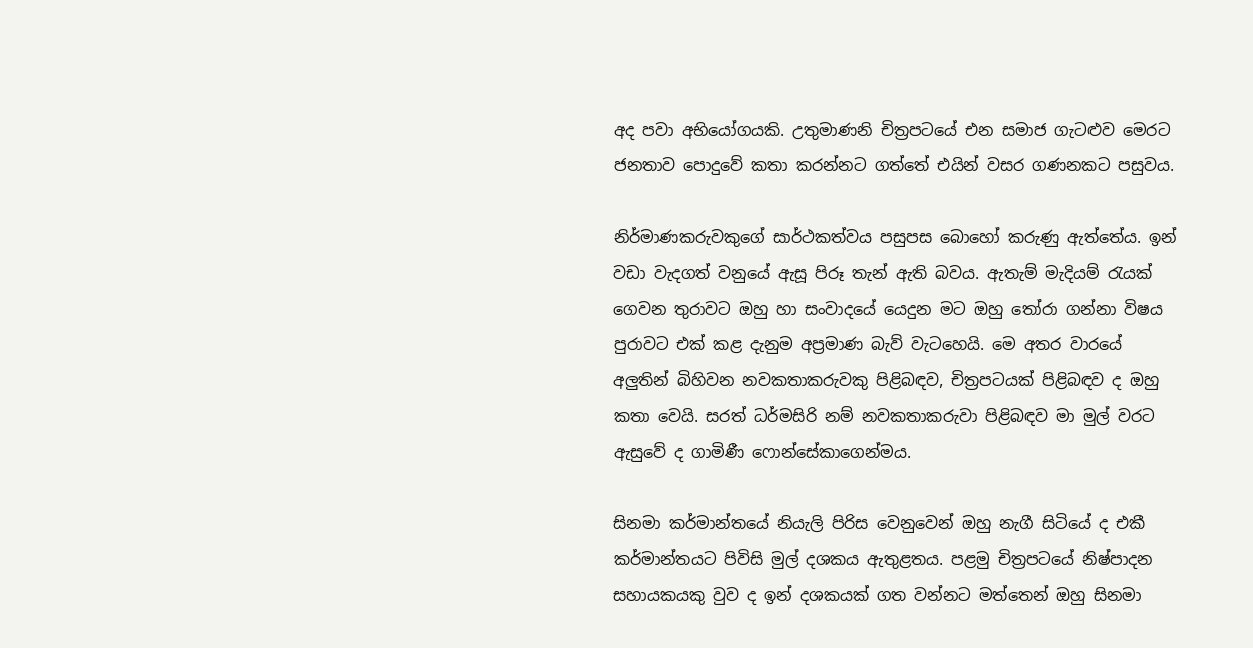අද පවා අභියෝගයකි. උතුමාණනි චිත්‍රපටයේ එන සමාජ ගැටළුව මෙරට ජනතාව පොදුවේ කතා කරන්නට ගත්තේ එයින් වසර ගණනකට පසුවය.

නිර්මාණකරුවකුගේ සාර්ථකත්වය පසුපස බොහෝ කරුණු ඇත්තේය. ඉන් වඩා වැදගත් වනුයේ ඇසූ පිරූ තැන් ඇති බවය. ඇතැම් මැදියම් රැයක් ගෙවන තුරාවට ඔහු හා සංවාදයේ යෙදුන මට ඔහු තෝරා ගන්නා විෂය පුරාවට එක් කළ දැනුම අප්‍රමාණ බැව් වැටහෙයි. මෙ අතර වාරයේ අලුතින් බිහිවන නවකතාකරුවකු පිළිබඳව, චිත්‍රපටයක් පිළිබඳව ද ඔහු කතා වෙයි. සරත් ධර්මසිරි නම් නවකතාකරුවා පිළිබඳව මා මුල් වරට ඇසුවේ ද ගාමිණී ෆොන්සේකාගෙන්මය.

සිනමා කර්මාන්තයේ නියැලි පිරිස වෙනුවෙන් ඔහු නැගී සිටියේ ද එකී කර්මාන්තයට පිවිසි මුල් දශකය ඇතුළතය. පළමු චිත්‍රපටයේ නිෂ්පාදන සහායකයකු වුව ද ඉන් දශකයක් ගත වන්නට මත්තෙන් ඔහු සිනමා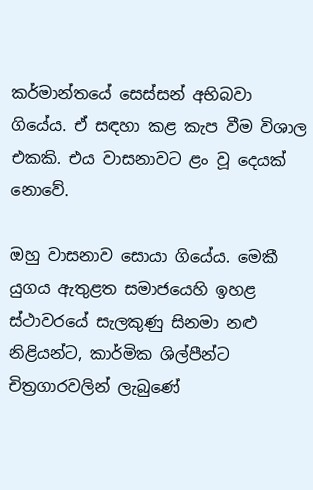කර්මාන්තයේ සෙස්සන් අභිබවා ගියේය. ඒ සඳහා කළ කැප වීම විශාල එකකි. එය වාසනාවට ළං වූ දෙයක් නොවේ.

ඔහු වාසනාව සොයා ගියේය. මෙකී යුගය ඇතුළත සමාජයෙහි ඉහළ ස්ථාවරයේ සැලකුණු සිනමා නළු නිළියන්ට, කාර්මික ශිල්පීන්ට චිත්‍රගාරවලින් ලැබුණේ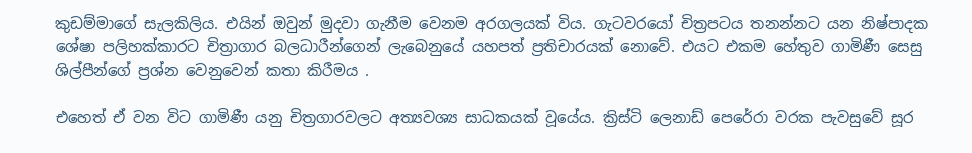කුඩම්මාගේ සැලකිලිය. එයින් ඔවුන් මුදවා ගැනීම වෙනම අරගලයක් විය. ගැටවරයෝ චිත්‍රපටය තනන්නට යන නිෂ්පාදක ශේෂා පලිහක්කාරට චිත්‍රාගාර බලධාරීන්ගෙන් ලැබෙනුයේ යහපත් ප්‍රතිචාරයක් නොවේ. එයට එකම හේතුව ගාමිණී සෙසු ශිල්පීන්ගේ ප්‍රශ්න වෙනුවෙන් කතා කිරීමය .

එහෙත් ඒ වන විට ගාමිණී යනු චිත්‍රගාරවලට අත්‍යවශ්‍ය සාධකයක් වූයේය. ක්‍රිස්ටි ලෙනාඩ් පෙරේරා වරක පැවසුවේ සූර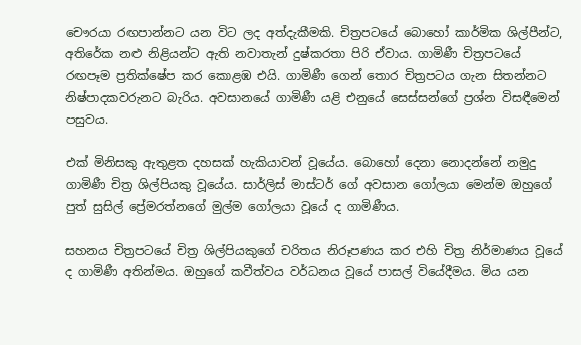චෞරයා රඟපාන්නට යන විට ලද අත්දැකීමකි. චිත්‍රපටයේ බොහෝ කාර්මික ශිල්පීන්ට, අතිරේක නළු නිළියන්ට ඇති නවාතැන් දුෂ්කරතා පිරි ඒවාය. ගාමිණී චිත්‍රපටයේ රඟපෑම ප්‍රතික්ෂේප කර කොළඹ එයි. ගාමිණී ගෙන් තොර චිත්‍රපටය ගැන සිතන්නට නිෂ්පාදකවරුනට බැරිය. අවසානයේ ගාමිණී යළි එනුයේ සෙස්සන්ගේ ප්‍රශ්න විසඳීමෙන් පසුවය.

එක් මිනිසකු ඇතුළත දහසක් හැකියාවන් වූයේය. බොහෝ දෙනා නොදන්නේ නමුදු ගාමිණී චිත්‍ර ශිල්පියකු වූයේය. සාර්ලිස් මාස්ටර් ගේ අවසාන ගෝලයා මෙන්ම ඔහුගේ පුත් සුසිල් ප්‍රේමරත්නගේ මුල්ම ගෝලයා වූයේ ද ගාමිණීය.

සහනය චිත්‍රපටයේ චිත්‍ර ශිල්පියකුගේ චරිතය නිරූපණය කර එහි චිත්‍ර නිර්මාණය වූයේ ද ගාමිණී අතින්මය. ඔහුගේ කවීත්වය වර්ධනය වූයේ පාසල් වියේදීමය. මිය යන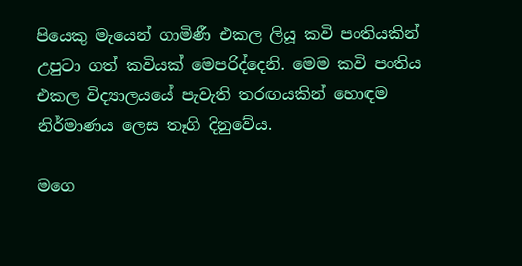පියෙකු මැයෙන් ගාමිණී එකල ලියූ කවි පංතියකින් උපුටා ගත් කවියක් මෙපරිද්දෙනි. මෙම කවි පංතිය එකල විද්‍යාලයයේ පැවැති තරඟයකින් හොඳම නිර්මාණය ලෙස තෑගි දිනුවේය.

මගෙ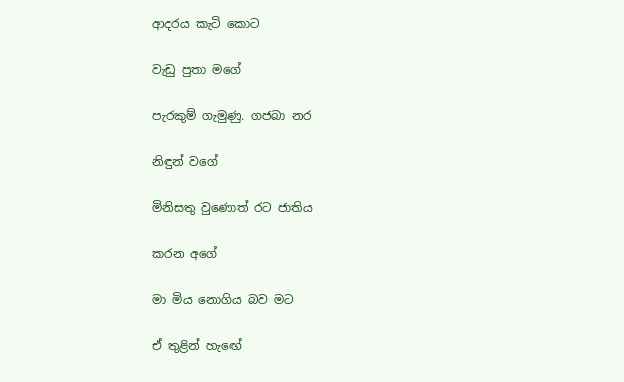ආදරය කැටි කොට

වැඩු පුතා මගේ

පැරකුම් ගැමුණු. ගජබා නර

නිඳුන් වගේ

මිනිසතු වුණොත් රට ජාතිය

කරන අගේ

මා මිය නොගිය බව මට

ඒ තුළින් හැඟේ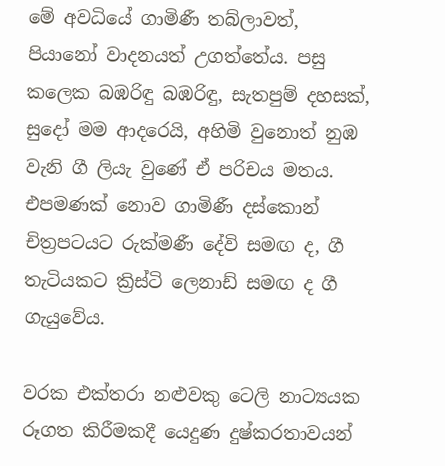මේ අවධියේ ගාමිණී තබ්ලාවත්, පියානෝ වාදනයත් උගත්තේය. පසු කලෙක බඹරිඳු බඹරිඳු, සැතපුම් දහසක්, සුදෝ මම ආදරෙයි, අහිමි වුනොත් නුඹ වැනි ගී ලියැ වුණේ ඒ පරිචය මතය. එපමණක් නොව ගාමිණී දස්කොන් චිත්‍රපටයට රුක්මණී දේවි සමඟ ද, ගී තැටියකට ක්‍රිස්ටි ලෙනාඩ් සමඟ ද ගී ගැයුවේය.

වරක එක්තරා නළුවකු ටෙලි නාට්‍යයක රූගත කිරීමකදී යෙදුණ දුෂ්කරතාවයන්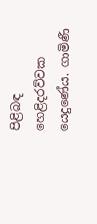පිළිබඳ හෙළිදරව්වක යෙදුණේය. ගාමිණී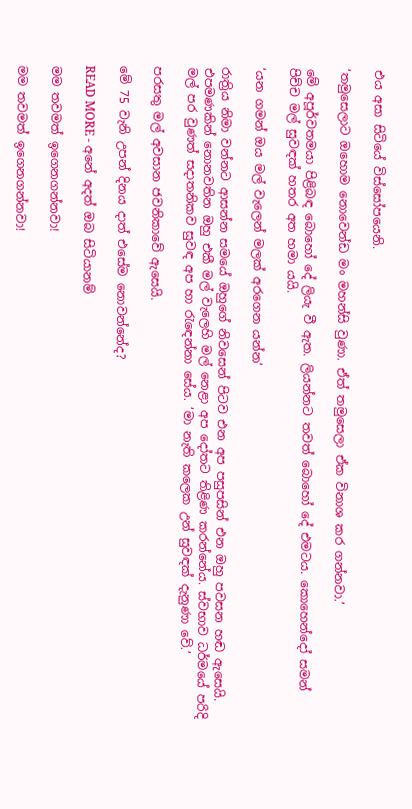එය අසා සිටියේ විස්සෝපයෙනි.

‘තමුසෙලාට ඔහොම නොවෙන්ඩ මං මහන්සි වුණා. ඒත් තමුසෙලා ඒක විනාශ කර ගන්නවා.’

මේ අපූර්වතමයා පිළිබඳ බොහෝ දේ ලියැ වී ඇත. ලියන්නට තවත් බොහෝ දේ එමටය. කොහෙන්දෝ සමන් පිච්ච මල් සුවඳක් හතර අත හමා යයි.

‘යන ගමන් ඔය මල් වැලෙන් මලක් අරගෙන යන්න’

රාත්‍රිය නිමා වන්නට ආසන්න සමයේ ඔහුගේ නිවසෙන් පිටව එන අප පසුපසින් එන ඔහු පවසන හඬ ඇසෙයි. එපමණකින් නොනවතින ඔහු එකී මල් වැලෙහි මල් නෙළා අප දෝතට තිළිණ කරන්නේය. ස්වභාව ධර්මයේ පරිදි මල් පර වුණත් සදාතනිකව සුවඳ අප හා රැඳෙන්නා සේය. ‘මා නැති කලෙක උන් සුවඳක් දැනුණා වේ.’

පරසතු මල් අවසාන ජවනිකාවේ ඇසෙයි.

මේ 75 වැනි උපන් දිනය දාත් එසේම නොවන්නේද?

READ MORE - අනේ අදත් ඔබ සිටියානම්

මම තවමත් ඉගෙනගන්නවා!

මම තවමත් ඉගෙනගන්නවා!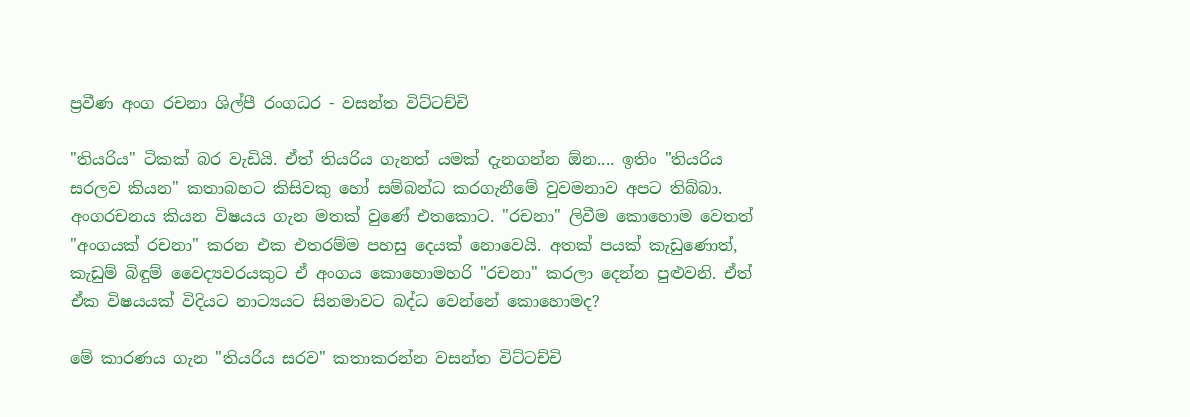ප්‍රවීණ අංග රචනා ශිල්පී රංගධර - වසන්ත විට්‌ටච්චි

"තියරිය" ටිකක්‌ බර වැඩියි. ඒත් තියරිය ගැනත් යමක්‌ දැනගන්න ඕන.... ඉතිං "තියරිය සරලව කියන" කතාබහට කිසිවකු හෝ සම්බන්ධ කරගැනීමේ වුවමනාව අපට තිබ්බා. අංගරචනය කියන විෂයය ගැන මතක්‌ වුණේ එතකොට. "රචනා" ලිවීම කොහොම වෙතත් "අංගයක්‌ රචනා" කරන එක එතරම්ම පහසු දෙයක්‌ නොවෙයි. අතක්‌ පයක්‌ කැඩුණොත්, කැඩුම් බිඳුම් වෛද්‍යවරයකුට ඒ අංගය කොහොමහරි "රචනා" කරලා දෙන්න පුළුවනි. ඒත් ඒක විෂයයක්‌ විදියට නාට්‍යයට සිනමාවට බද්ධ වෙන්නේ කොහොමද?

මේ කාරණය ගැන "තියරිය සරව" කතාකරන්න වසන්ත විට්‌ටච්චි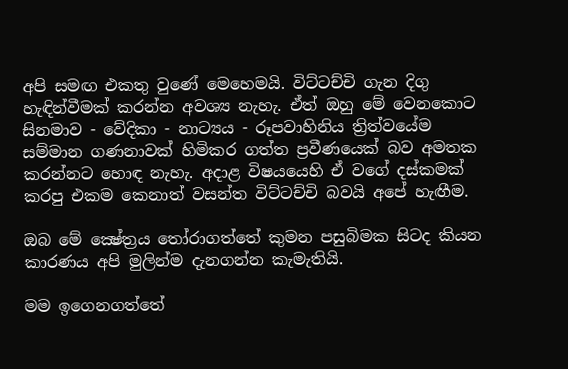අපි සමඟ එකතු වුණේ මෙහෙමයි. විට්‌ටච්චි ගැන දිගු හැඳින්වීමක්‌ කරන්න අවශ්‍ය නැහැ. ඒත් ඔහු මේ වෙනකොට සිනමාව - වේදිකා - නාට්‍යය - රූපවාහිනිය ත්‍රිත්වයේම සම්මාන ගණනාවක්‌ හිමිකර ගත්ත ප්‍රවීණයෙක්‌ බව අමතක කරන්නට හොඳ නැහැ. අදාළ විෂයයෙහි ඒ වගේ දස්‌කමක්‌ කරපු එකම කෙනාත් වසන්ත විට්‌ටච්චි බවයි අපේ හැඟීම.

ඔබ මේ ක්‍ෂේත්‍රය තෝරාගත්තේ කුමන පසුබිමක සිටද කියන කාරණය අපි මුලින්ම දැනගන්න කැමැතියි.

මම ඉගෙනගත්තේ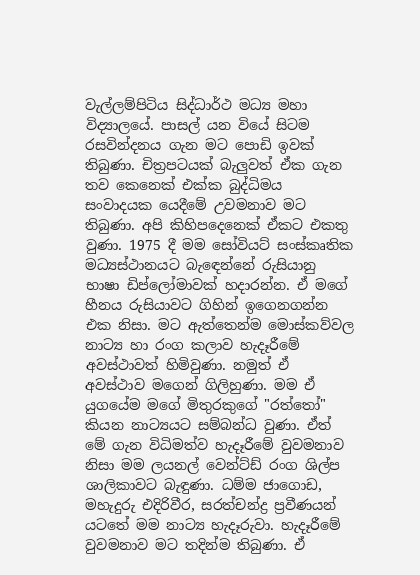වැල්ලම්පිටිය සිද්ධාර්ථ මධ්‍ය මහා විද්‍යාලයේ. පාසල් යන වියේ සිටම රසවින්දනය ගැන මට පොඩි ඉවක්‌ තිබුණා. චිත්‍රපටයක්‌ බැලුවත් ඒක ගැන තව කෙනෙක්‌ එක්‌ක බුද්ධිමය සංවාදයක යෙදීමේ උවමනාව මට තිබුණා. අපි කිහිපදෙනෙක්‌ ඒකට එකතු වුණා. 1975 දී මම සෝවියට්‌ සංස්‌කෘතික මධ්‍යස්‌ථානයට බැඳෙන්නේ රුසියානු භාෂා ඩිප්ලෝමාවක්‌ හදාරන්න. ඒ මගේ හීනය රුසියාවට ගිහින් ඉගෙනගන්න එක නිසා. මට ඇත්තෙන්ම මොස්‌කව්වල නාට්‍ය හා රංග කලාව හැදෑරීමේ අවස්‌ථාවත් හිමිවුණා. නමුත් ඒ අවස්‌ථාව මගෙන් ගිලිහුණා. මම ඒ යුගයේම මගේ මිතුරකුගේ "රත්තෝ" කියන නාට්‍යයට සම්බන්ධ වුණා. ඒත් මේ ගැන විධිමත්ව හැදෑරීමේ වුවමනාව නිසා මම ලයනල් වෙන්ට්‌ඩ් රංග ශිල්ප ශාලිකාවට බැඳුණා. ධම්ම ජාගොඩ, මහැදුරු එදිරිවීර, සරත්චන්ද්‍ර ප්‍රවීණයන් යටතේ මම නාට්‍ය හැදෑරුවා. හැදෑරීමේ වුවමනාව මට තදින්ම තිබුණා. ඒ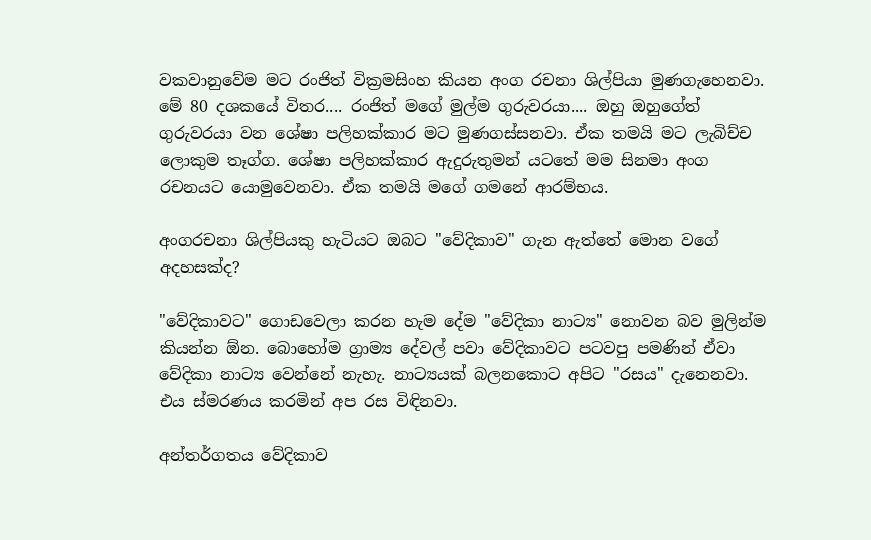වකවානුවේම මට රංජිත් වික්‍රමසිංහ කියන අංග රචනා ශිල්පියා මුණගැහෙනවා. මේ 80 දශකයේ විතර.... රංජිත් මගේ මුල්ම ගුරුවරයා.... ඔහු ඔහුගේත් ගුරුවරයා වන ශේෂා පලිහක්‌කාර මට මුණගස්‌සනවා. ඒක තමයි මට ලැබිච්ච ලොකුම තෑග්ග. ශේෂා පලිහක්‌කාර ඇදුරුතුමන් යටතේ මම සිනමා අංග රචනයට යොමුවෙනවා. ඒක තමයි මගේ ගමනේ ආරම්භය.

අංගරචනා ශිල්පියකු හැටියට ඔබට "වේදිකාව" ගැන ඇත්තේ මොන වගේ අදහසක්‌ද?

"වේදිකාවට" ගොඩවෙලා කරන හැම දේම "වේදිකා නාට්‍ය" නොවන බව මුලින්ම කියන්න ඕන. බොහෝම ග්‍රාම්‍ය දේවල් පවා වේදිකාවට පටවපු පමණින් ඒවා වේදිකා නාට්‍ය වෙන්නේ නැහැ. නාට්‍යයක්‌ බලනකොට අපිට "රසය" දැනෙනවා. එය ස්‌මරණය කරමින් අප රස විඳිනවා.

අන්තර්ගතය වේදිකාව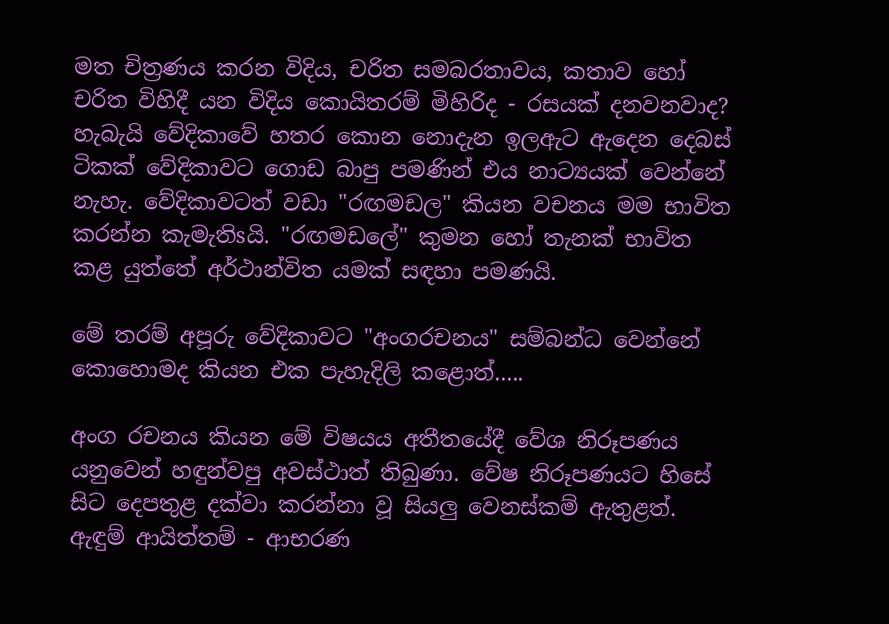මත චිත්‍රණය කරන විදිය, චරිත සමබරතාවය, කතාව හෝ චරිත විහිදී යන විදිය කොයිතරම් මිහිරිද - රසයක්‌ දනවනවාද? හැබැයි වේදිකාවේ හතර කොන නොදැන ඉලඇට ඇදෙන දෙබස්‌ ටිකක්‌ වේදිකාවට ගොඩ බාපු පමණින් එය නාට්‍යයක්‌ වෙන්නේ නැහැ. වේදිකාවටත් වඩා "රඟමඩල" කියන වචනය මම භාවිත කරන්න කැමැතිsයි. "රඟමඩලේ" කුමන හෝ තැනක්‌ භාවිත කළ යුත්තේ අර්ථාන්විත යමක්‌ සඳහා පමණයි.

මේ තරම් අපූරු වේදිකාවට "අංගරචනය" සම්බන්ධ වෙන්නේ කොහොමද කියන එක පැහැදිලි කළොත්.....

අංග රචනය කියන මේ විෂයය අතීතයේදී වේශ නිරූපණය යනුවෙන් හඳුන්වපු අවස්‌ථාත් තිබුණා. වේෂ නිරූපණයට හිසේ සිට දෙපතුළ දක්‌වා කරන්නා වූ සියලු වෙනස්‌කම් ඇතුළත්. ඇඳුම් ආයිත්තම් - ආභරණ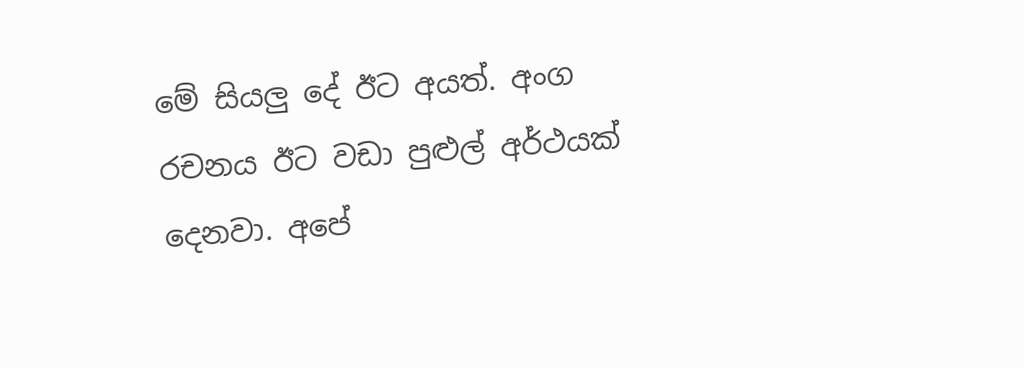මේ සියලු දේ ඊට අයත්. අංග රචනය ඊට වඩා පුළුල් අර්ථයක්‌ දෙනවා. අපේ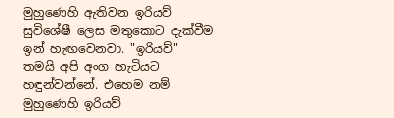මුහුණෙහි ඇතිවන ඉරියව් සුවිශේෂී ලෙස මතුකොට දැක්‌වීම ඉන් හැඟවෙනවා. "ඉරියව්" තමයි අපි අංග හැටියට හඳුන්වන්නේ. එහෙම නම් මුහුණෙහි ඉරියව්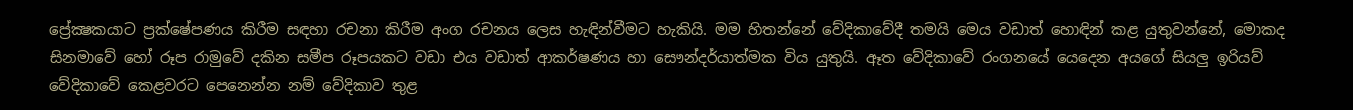ප්‍රේක්‍ෂකයාට ප්‍රක්‌ෂේපණය කිරීම සඳහා රචනා කිරීම අංග රචනය ලෙස හැඳින්වීමට හැකියි. මම හිතන්නේ වේදිකාවේදී තමයි මෙය වඩාත් හොඳින් කළ යුතුවන්නේ, මොකද සිනමාවේ හෝ රූප රාමුවේ දකින සමීප රූපයකට වඩා එය වඩාත් ආකර්ෂණය හා සෞන්දර්යාත්මක විය යුතුයි. ඈත වේදිකාවේ රංගනයේ යෙදෙන අයගේ සියලු ඉරියව් වේදිකාවේ කෙළවරට පෙනෙන්න නම් වේදිකාව තුළ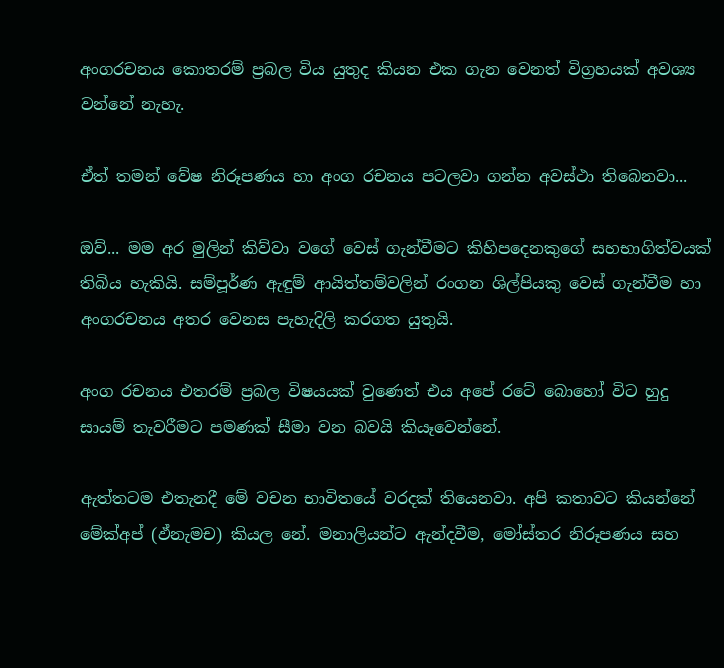අංගරචනය කොතරම් ප්‍රබල විය යුතුද කියන එක ගැන වෙනත් විග්‍රහයක්‌ අවශ්‍ය වන්නේ නැහැ.

ඒත් තමන් වේෂ නිරූපණය හා අංග රචනය පටලවා ගන්න අවස්‌ථා තිබෙනවා...

ඔව්... මම අර මුලින් කිව්වා වගේ වෙස්‌ ගැන්වීමට කිහිපදෙනකුගේ සහභාගිත්වයක්‌ තිබිය හැකියි. සම්පූර්ණ ඇඳුම් ආයිත්තම්වලින් රංගන ශිල්පියකු වෙස්‌ ගැන්වීම හා අංගරචනය අතර වෙනස පැහැදිලි කරගත යුතුයි.

අංග රචනය එතරම් ප්‍රබල විෂයයක්‌ වුණෙත් එය අපේ රටේ බොහෝ විට හුදු සායම් තැවරීමට පමණක්‌ සීමා වන බවයි කියෑවෙන්නේ.

ඇත්තටම එතැනදී මේ වචන භාවිතයේ වරදක්‌ තියෙනවා. අපි කතාවට කියන්නේ මේක්‌අප් (ඵ්නැමච) කියල නේ. මනාලියන්ට ඇන්දවීම, මෝස්‌තර නිරූපණය සහ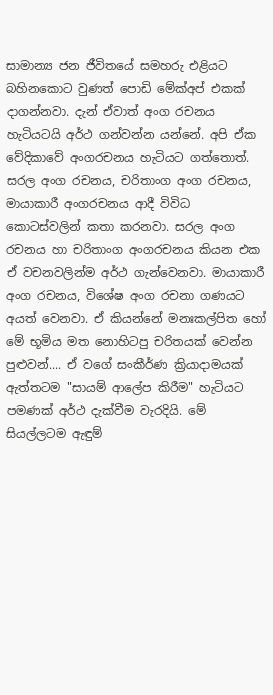සාමාන්‍ය ජන ජීවිතයේ සමහරු එළියට බහිනකොට වුණත් පොඩි මේක්‌අප් එකක්‌ දාගන්නවා. දැන් ඒවාත් අංග රචනය හැටියටයි අර්ථ ගන්වන්න යන්නේ. අපි ඒක වේදිකාවේ අංගරචනය හැටියට ගත්තොත්. සරල අංග රචනය, චරිතාංග අංග රචනය, මායාකාරී අංගරචනය ආදී විවිධ කොටස්‌වලින් කතා කරනවා. සරල අංග රචනය හා චරිතාංග අංගරචනය කියන එක ඒ වචනවලින්ම අර්ථ ගැන්වෙනවා. මායාකාරී අංග රචනය, විශේෂ අංග රචනා ගණයට අයත් වෙනවා. ඒ කියන්නේ මනඃකල්පිත හෝ මේ භූමිය මත නොහිටපු චරිතයක්‌ වෙන්න පුළුවන්.... ඒ වගේ සංකීර්ණ ක්‍රියාදාමයක්‌ ඇත්තටම "සායම් ආලේප කිරීම" හැටියට පමණක්‌ අර්ථ දැක්‌වීම වැරදියි. මේ සියල්ලටම ඇඳුම්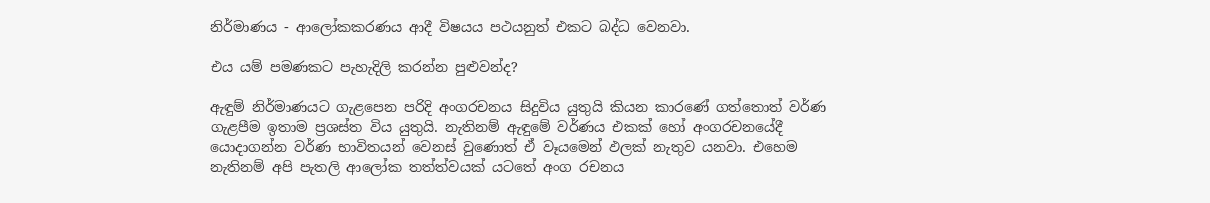නිර්මාණය - ආලෝකකරණය ආදී විෂයය පථයනුත් එකට බද්ධ වෙනවා.

එය යම් පමණකට පැහැදිලි කරන්න පුළුවන්ද?

ඇඳුම් නිර්මාණයට ගැළපෙන පරිදි අංගරචනය සිදුවිය යුතුයි කියන කාරණේ ගත්තොත් වර්ණ ගැළපීම ඉතාම ප්‍රශස්‌ත විය යුතුයි. නැතිනම් ඇඳුමේ වර්ණය එකක්‌ හෝ අංගරචනයේදී යොදාගන්න වර්ණ භාවිතයන් වෙනස්‌ වුණොත් ඒ වෑයමෙන් ඵලක්‌ නැතුව යනවා. එහෙම නැතිනම් අපි පැතලි ආලෝක තත්ත්වයක්‌ යටතේ අංග රචනය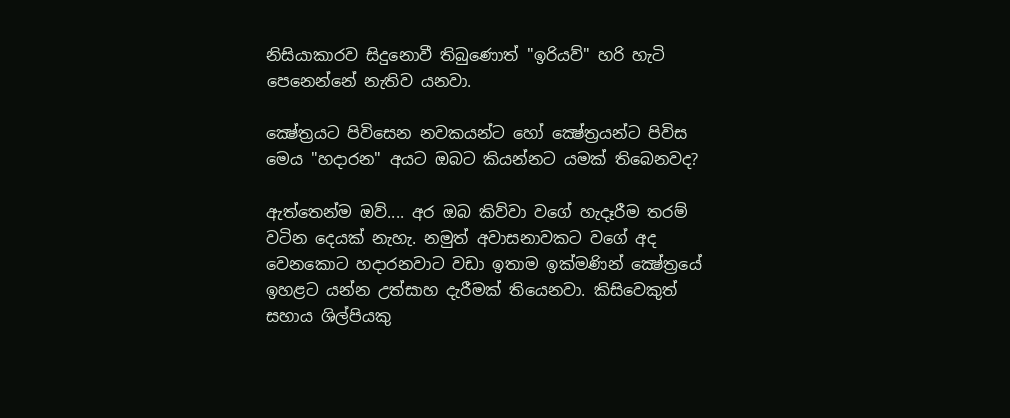නිසියාකාරව සිදුනොවී තිබුණොත් "ඉරියව්" හරි හැටි පෙනෙන්නේ නැතිව යනවා.

ක්‍ෂේත්‍රයට පිවිසෙන නවකයන්ට හෝ ක්‍ෂේත්‍රයන්ට පිවිස මෙය "හදාරන" අයට ඔබට කියන්නට යමක්‌ තිබෙනවද?

ඇත්තෙන්ම ඔව්.... අර ඔබ කිව්වා වගේ හැදෑරීම තරම් වටින දෙයක්‌ නැහැ. නමුත් අවාසනාවකට වගේ අද වෙනකොට හදාරනවාට වඩා ඉතාම ඉක්‌මණින් ක්‍ෂේත්‍රයේ ඉහළට යන්න උත්සාහ දැරීමක්‌ තියෙනවා. කිසිවෙකුත් සහාය ශිල්පියකු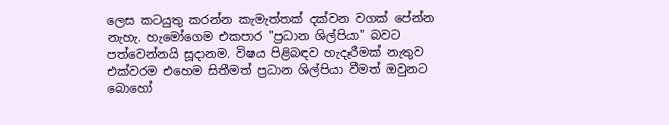ලෙස කටයුතු කරන්න කැමැත්තක්‌ දක්‌වන වගක්‌ පේන්න නැහැ. හැමෝගෙම එකපාර "ප්‍රධාන ශිල්පියා" බවට පත්වෙන්නයි සූදානම. විෂය පිළිබඳව හැදෑරීමක්‌ නැතුව එක්‌වරම එහෙම සිතීමත් ප්‍රධාන ශිල්පියා වීමත් ඔවුනට බොහෝ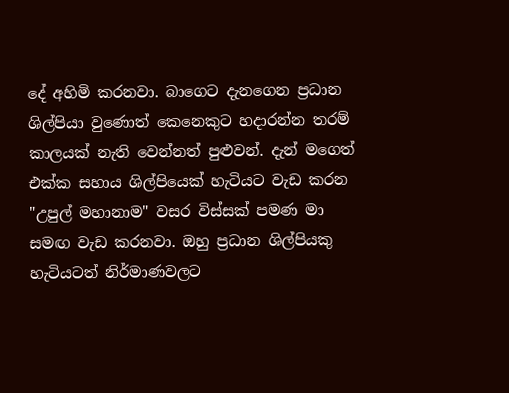දේ අහිමි කරනවා. බාගෙට දැනගෙන ප්‍රධාන ශිල්පියා වුණොත් කෙනෙකුට හදාරන්න තරම් කාලයක්‌ නැති වෙන්නත් පුළුවන්. දැන් මගෙත් එක්‌ක සහාය ශිල්පියෙක්‌ හැටියට වැඩ කරන "උපුල් මහානාම" වසර විස්‌සක්‌ පමණ මා සමඟ වැඩ කරනවා. ඔහු ප්‍රධාන ශිල්පියකු හැටියටත් නිර්මාණවලට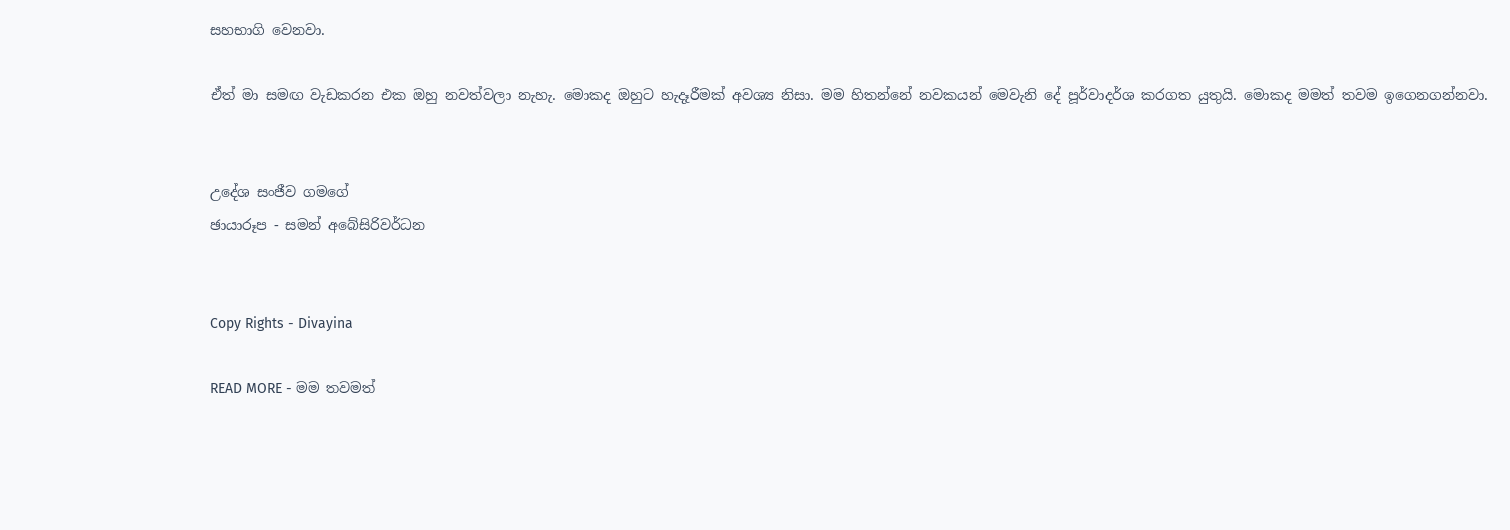සහභාගි වෙනවා.

ඒත් මා සමඟ වැඩකරන එක ඔහු නවත්වලා නැහැ. මොකද ඔහුට හැදෑරීමක්‌ අවශ්‍ය නිසා. මම හිතන්නේ නවකයන් මෙවැනි දේ පූර්වාදර්ශ කරගත යුතුයි. මොකද මමත් තවම ඉගෙනගන්නවා.


උදේශ සංජීව ගමගේ
ඡායාරූප - සමන් අබේසිරිවර්ධන


Copy Rights - Divayina

READ MORE - මම තවමත්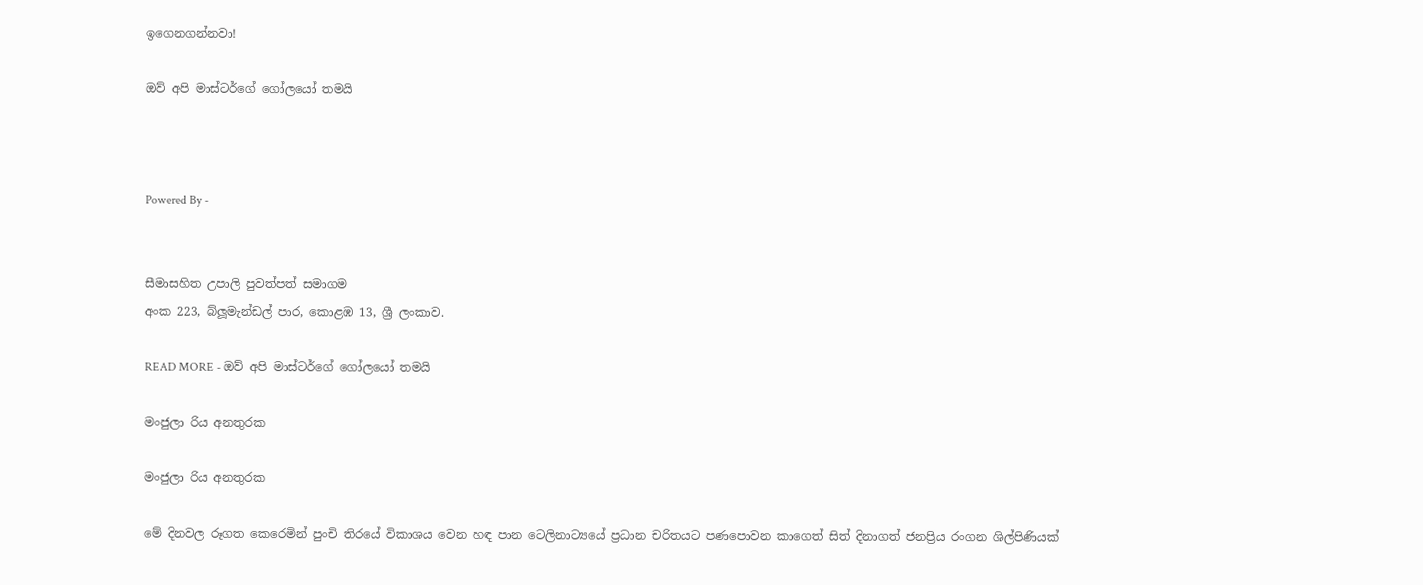ඉගෙනගන්නවා!

ඔව් අපි මාස්‌ටර්ගේ ගෝලයෝ තමයි



Powered By -


සීමාසහිත උපාලි පුවත්පත් සමාගම
අංක 223, බ්ලූමැන්ඩල් පාර, කොළඹ 13, ශ්‍රී ලංකාව.

READ MORE - ඔව් අපි මාස්‌ටර්ගේ ගෝලයෝ තමයි

මංජුලා රිය අනතුරක

මංජුලා රිය අනතුරක

මේ දිනවල රූගත කෙරෙමින් පුංචි තිරයේ විකාශය වෙන හඳ පාන ටෙලිනාට්‍යයේ ප්‍රධාන චරිතයට පණපොවන කාගෙත් සිත් දිනාගත් ජනප්‍රිය රංගන ශිල්පිණියක්‌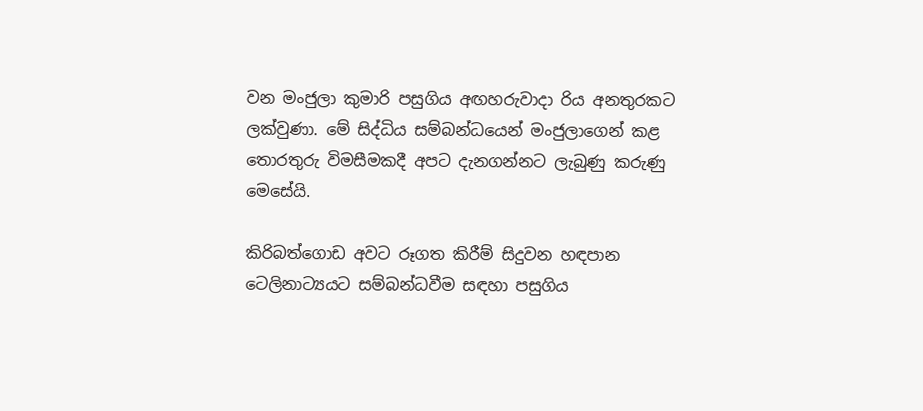වන මංජුලා කුමාරි පසුගිය අඟහරුවාදා රිය අනතුරකට ලක්‌වුණා. මේ සිද්ධිය සම්බන්ධයෙන් මංජුලාගෙන් කළ තොරතුරු විමසීමකදී අපට දැනගන්නට ලැබුණු කරුණු මෙසේයි.

කිරිබත්ගොඩ අවට රූගත කිරීම් සිදුවන හඳපාන ටෙලිනාට්‍යයට සම්බන්ධවීම සඳහා පසුගිය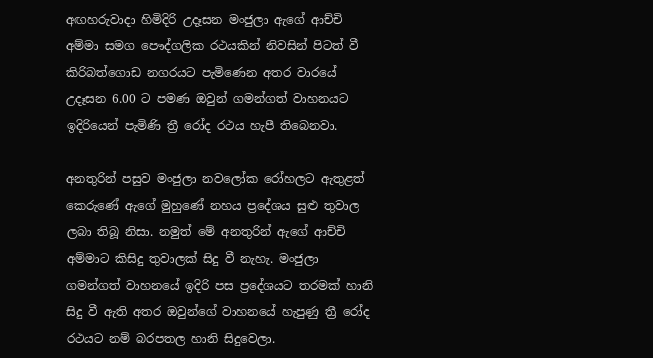අඟහරුවාදා හිමිදිරි උදෑසන මංජුලා ඇගේ ආච්චි අම්මා සමග පෞද්ගලික රථයකින් නිවසින් පිටත් වී කිරිබත්ගොඩ නගරයට පැමිණෙන අතර වාරයේ උදෑසන 6.00 ට පමණ ඔවුන් ගමන්ගත් වාහනයට ඉදිරියෙන් පැමිණි ත්‍රී රෝද රථය හැපී තිබෙනවා.

අනතුරින් පසුව මංජුලා නවලෝක රෝහලට ඇතුළත් කෙරුණේ ඇගේ මුහුණේ නහය ප්‍රදේශය සුළු තුවාල ලබා තිබූ නිසා. නමුත් මේ අනතුරින් ඇගේ ආච්චි අම්මාට කිසිදු තුවාලක්‌ සිදු වී නැහැ. මංජුලා ගමන්ගත් වාහනයේ ඉදිරි පස ප්‍රදේශයට තරමක්‌ හානි සිදු වී ඇති අතර ඔවුන්ගේ වාහනයේ හැපුණු ත්‍රී රෝද රථයට නම් බරපතල හානි සිදුවෙලා.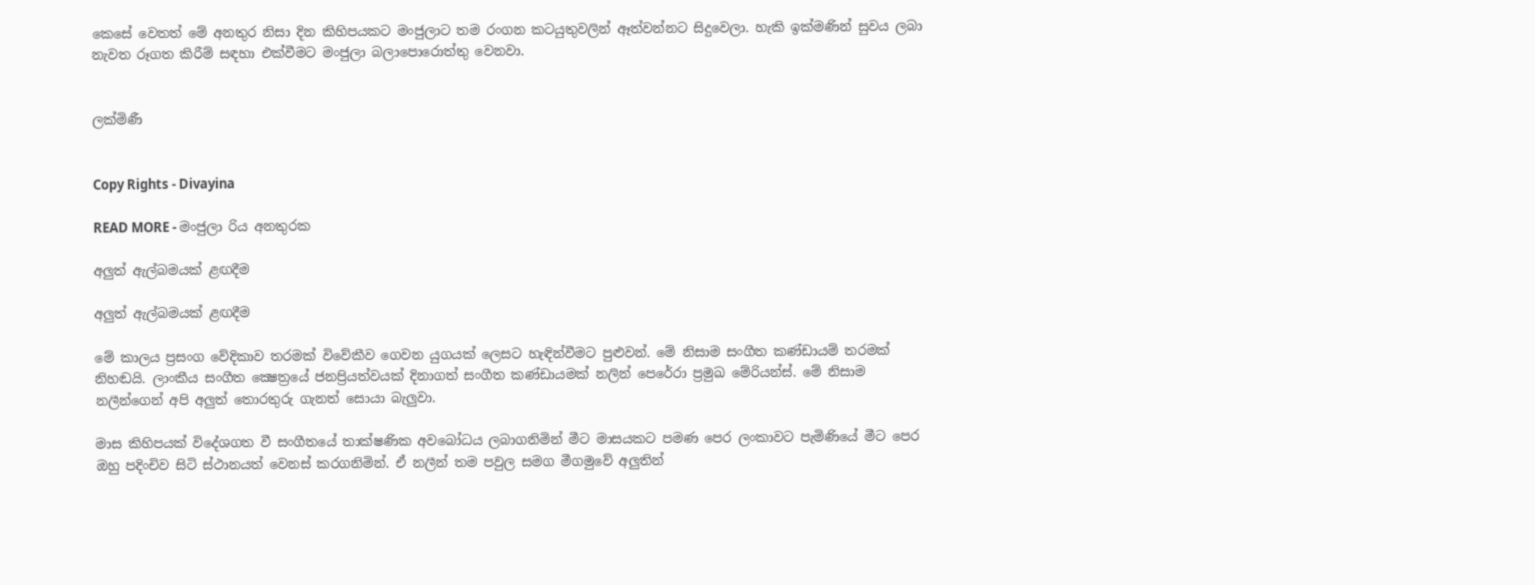කෙසේ වෙතත් මේ අනතුර නිසා දින කිහිපයකට මංජුලාට තම රංගන කටයුතුවලින් ඈත්වන්නට සිදුවෙලා. හැකි ඉක්‌මණින් සුවය ලබා නැවත රූගත කිරීම් සඳහා එක්‌වීමට මංජුලා බලාපොරොත්තු වෙනවා.


ලක්‌මිණී


Copy Rights - Divayina

READ MORE - මංජුලා රිය අනතුරක

අලුත් ඇල්බමයක්‌ ළඟදීම

අලුත් ඇල්බමයක්‌ ළඟදීම

මේ කාලය ප්‍රසංග වේදිකාව තරමක්‌ විවේකීව ගෙවන යුගයක්‌ ලෙසට හැඳින්වීමට පුළුවන්. මේ නිසාම සංගීත කණ්‌ඩායම් තරමක්‌ නිහඬයි. ලාංකීය සංගීත ක්‍ෂෙත්‍රයේ ජනප්‍රියත්වයක්‌ දිනාගත් සංගීත කණ්‌ඩායමක්‌ නලින් පෙරේරා ප්‍රමුඛ මේරියන්ස්‌. මේ නිසාම නලීන්ගෙන් අපි අලුත් තොරතුරු ගැනත් සොයා බැලුවා.

මාස කිහිපයක්‌ විදේශගත වී සංගීතයේ තාක්ෂණික අවබෝධය ලබාගනිමින් මීට මාසයකට පමණ පෙර ලංකාවට පැමිණියේ මීට පෙර ඔහු පදිංචිව සිටි ස්‌ථානයත් වෙනස්‌ කරගනිමින්. ඒ නලීන් තම පවුල සමග මීගමුවේ අලුතින්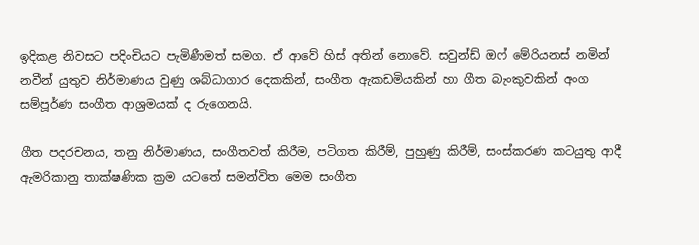ඉදිකළ නිවසට පදිංචියට පැමිණීමත් සමග. ඒ ආවේ හිස්‌ අතින් නොවේ. සවුන්ඩ් ඔෆ් මේරියනස්‌ නමින් නවීන් යුතුව නිර්මාණය වුණු ශබ්ධාගාර දෙකකින්, සංගීත ඇකඩමියකින් හා ගීත බැංකුවකින් අංග සම්පූර්ණ සංගීත ආශ්‍රමයක්‌ ද රුගෙනයි.

ගීත පදරචනය, තනු නිර්මාණය, සංගීතවත් කිරීම, පටිගත කිරීම්, පුහුණු කිරීම්, සංස්‌කරණ කටයුතු ආදී ඇමරිකානු තාක්ෂණික ක්‍රම යටතේ සමන්විත මෙම සංගීත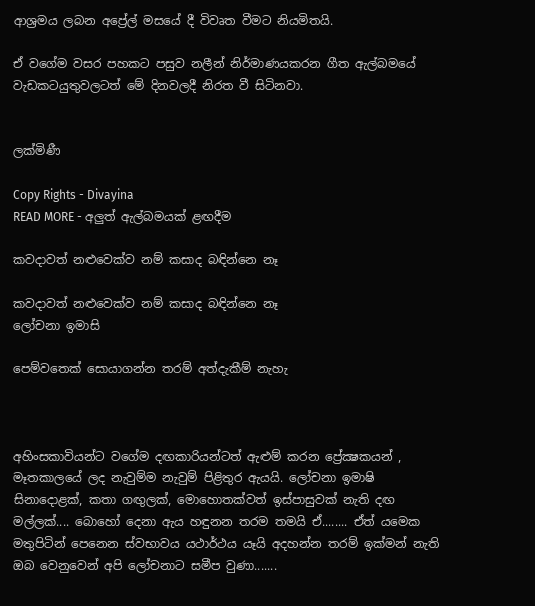ආශ්‍රමය ලබන අප්‍රේල් මසයේ දී විවෘත වීමට නියමිතයි.

ඒ වගේම වසර පහකට පසුව නලීන් නිර්මාණයකරන ගීත ඇල්බමයේ වැඩකටයුතුවලටත් මේ දිනවලදී නිරත වී සිටිනවා.


ලක්‌මිණී

Copy Rights - Divayina
READ MORE - අලුත් ඇල්බමයක්‌ ළඟදීම

කවදාවත් නළුවෙක්‌ව නම් කසාද බඳින්නෙ නෑ

කවදාවත් නළුවෙක්‌ව නම් කසාද බඳින්නෙ නෑ
ලෝචනා ඉමාසි

පෙම්වතෙක්‌ සොයාගන්න තරම් අත්දැකීම් නැහැ



අහිංසකාවියන්ට වගේම දඟකාරියන්ටත් ඇළුම් කරන ප්‍රේක්‍ෂකයන් , මෑතකාලයේ ලද නැවුම්ම නැවුම් පිළිතුර ඇයයි. ලෝචනා ඉමාෂි සිනාදොළක්‌, කතා ගඟුලක්‌, මොහොතක්‌වත් ඉස්‌පාසුවක්‌ නැති දඟ මල්ලක්‌.... බොහෝ දෙනා ඇය හඳුනන තරම තමයි ඒ........ ඒත් යමෙක මතුපිටින් පෙනෙන ස්‌වභාවය යථාර්ථය යෑයි අදහන්න තරම් ඉක්‌මන් නැති ඔබ වෙනුවෙන් අපි ලෝචනාට සමීප වුණා.......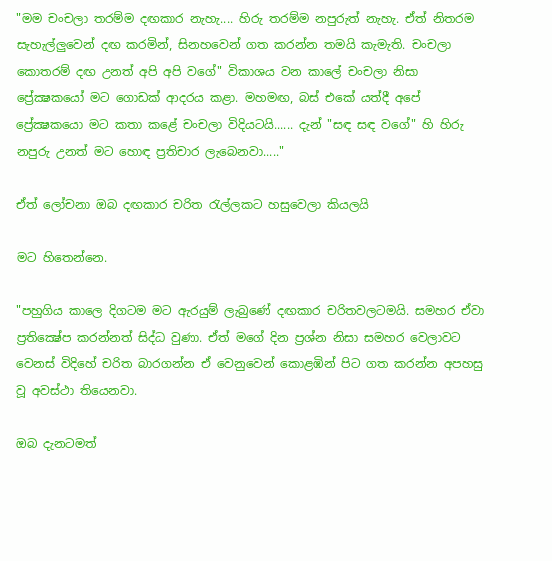"මම චංචලා තරම්ම දඟකාර නැහැ.... හිරු තරම්ම නපුරුත් නැහැ. ඒත් නිතරම සැහැල්ලුවෙන් දඟ කරමින්, සිනහවෙන් ගත කරන්න තමයි කැමැති. චංචලා කොතරම් දඟ උනත් අපි අපි වගේ" විකාශය වන කාලේ චංචලා නිසා ප්‍රේක්‍ෂකයෝ මට ගොඩක්‌ ආදරය කළා. මහමඟ, බස්‌ එකේ යත්දී අපේ ප්‍රේක්‍ෂකයො මට කතා කළේ චංචලා විදියටයි...... දැන් "සඳ සඳ වගේ" හි හිරු නපුරු උනත් මට හොඳ ප්‍රතිචාර ලැබෙනවා....."

ඒත් ලෝචනා ඔබ දඟකාර චරිත රැල්ලකට හසුවෙලා කියලයි

මට හිතෙන්නෙ.

"පහුගිය කාලෙ දිගටම මට ඇරයුම් ලැබුණේ දඟකාර චරිතවලටමයි. සමහර ඒවා ප්‍රතික්‍ෂේප කරන්නත් සිද්ධ වුණා. ඒත් මගේ දින ප්‍රශ්න නිසා සමහර වෙලාවට වෙනස්‌ විදිහේ චරිත බාරගන්න ඒ වෙනුවෙන් කොළඹින් පිට ගත කරන්න අපහසු වූ අවස්‌ථා තියෙනවා.

ඔබ දැනටමත්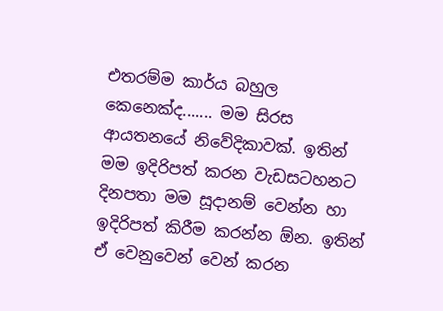එතරම්ම කාර්ය බහුල කෙනෙක්‌ද....... මම සිරස ආයතනයේ නිවේදිකාවක්‌. ඉතින් මම ඉදිරිපත් කරන වැඩසටහනට දිනපතා මම සූදානම් වෙන්න හා ඉදිරිපත් කිරීම කරන්න ඕන. ඉතින් ඒ වෙනුවෙන් වෙන් කරන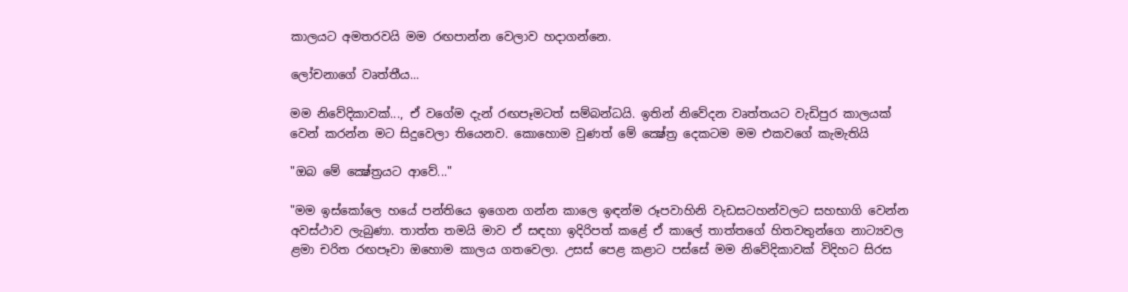කාලයට අමතරවයි මම රඟපාන්න වෙලාව හදාගන්නෙ.

ලෝචනාගේ වෘත්තීය...

මම නිවේදිකාවක්‌..., ඒ වගේම දැන් රඟපෑමටත් සම්බන්ධයි. ඉතින් නිවේදන වෘත්තයට වැඩිපුර කාලයක්‌ වෙන් කරන්න මට සිදුවෙලා තියෙනව. කොහොම වුණත් මේ ක්‍ෂේත්‍ර දෙකටම මම එකවගේ කැමැතියි

"ඔබ මේ ක්‍ෂේත්‍රයට ආවේ..."

"මම ඉස්‌කෝලෙ හයේ පන්තියෙ ඉගෙන ගන්න කාලෙ ඉඳන්ම රූපවාහිනි වැඩසටහන්වලට සහභාගි වෙන්න අවස්‌ථාව ලැබුණා. තාත්ත තමයි මාව ඒ සඳහා ඉදිරිපත් කළේ ඒ කාලේ තාත්තගේ හිතවතුන්ගෙ නාට්‍යවල ළමා චරිත රඟපෑවා ඔහොම කාලය ගතවෙලා. උසස්‌ පෙළ කළාට පස්‌සේ මම නිවේදිකාවක්‌ විදිහට සිරස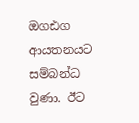ඔගඪග ආයතනයට සම්බන්ධ වුණා. ඊට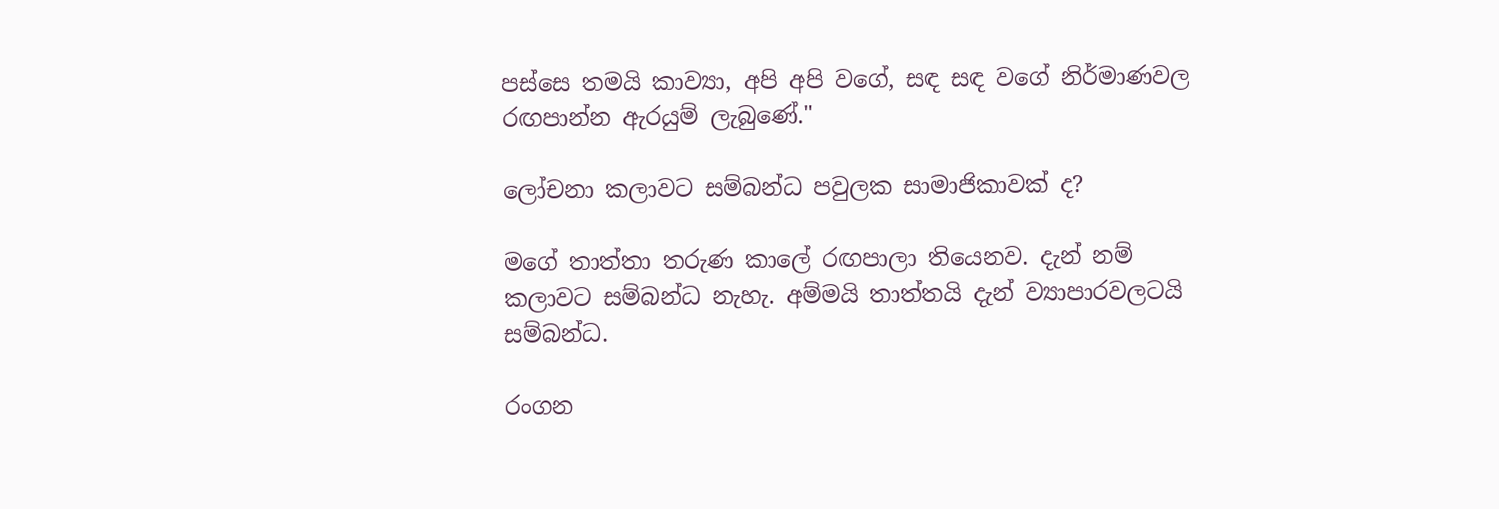පස්‌සෙ තමයි කාව්‍යා, අපි අපි වගේ, සඳ සඳ වගේ නිර්මාණවල රඟපාන්න ඇරයුම් ලැබුණේ."

ලෝචනා කලාවට සම්බන්ධ පවුලක සාමාජිකාවක්‌ ද?

මගේ තාත්තා තරුණ කාලේ රඟපාලා තියෙනව. දැන් නම් කලාවට සම්බන්ධ නැහැ. අම්මයි තාත්තයි දැන් ව්‍යාපාරවලටයි සම්බන්ධ.

රංගන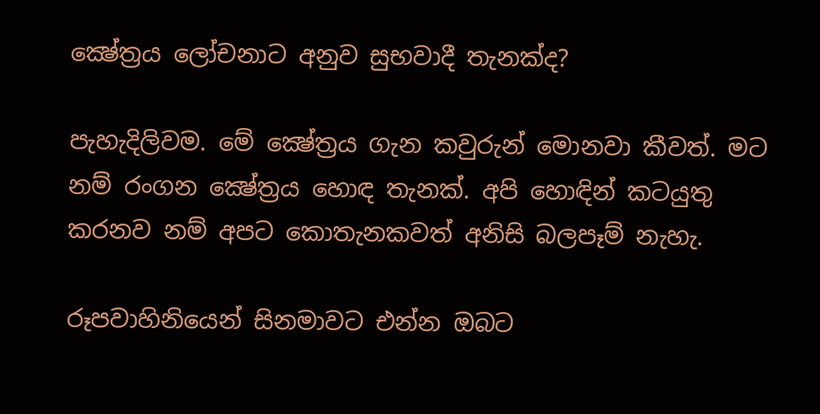ක්‍ෂේත්‍රය ලෝචනාට අනුව සුභවාදී තැනක්‌ද?

පැහැදිලිවම. මේ ක්‍ෂේත්‍රය ගැන කවුරුන් මොනවා කීවත්. මට නම් රංගන ක්‍ෂේත්‍රය හොඳ තැනක්‌. අපි හොඳින් කටයුතු කරනව නම් අපට කොතැනකවත් අනිසි බලපෑම් නැහැ.

රූපවාහිනියෙන් සිනමාවට එන්න ඔබට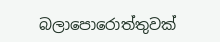බලාපොරොත්තුවක්‌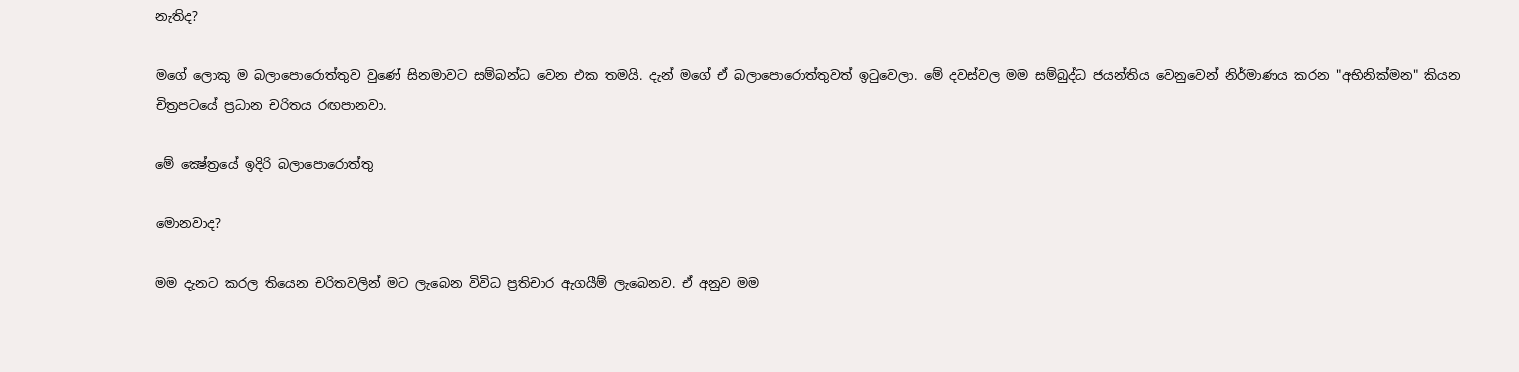නැතිද?

මගේ ලොකු ම බලාපොරොත්තුව වුණේ සිනමාවට සම්බන්ධ වෙන එක තමයි. දැන් මගේ ඒ බලාපොරොත්තුවත් ඉටුවෙලා. මේ දවස්‌වල මම සම්බුද්ධ ජයන්තිය වෙනුවෙන් නිර්මාණය කරන "අභිනික්‌මන" කියන චිත්‍රපටයේ ප්‍රධාන චරිතය රඟපානවා.

මේ ක්‍ෂේත්‍රයේ ඉදිරි බලාපොරොත්තු

මොනවාද?

මම දැනට කරල තියෙන චරිතවලින් මට ලැබෙන විවිධ ප්‍රතිචාර ඇගයීම් ලැබෙනව. ඒ අනුව මම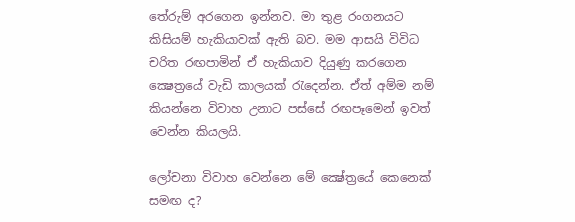තේරුම් අරගෙන ඉන්නව. මා තුළ රංගනයට කිසියම් හැකියාවක්‌ ඇති බව. මම ආසයි විවිධ චරිත රඟපාමින් ඒ හැකියාව දියුණු කරගෙන ක්‍ෂෙත්‍රයේ වැඩි කාලයක්‌ රැදෙන්න. ඒත් අම්ම නම් කියන්නෙ විවාහ උනාට පස්‌සේ රඟපෑමෙන් ඉවත් වෙන්න කියලයි.

ලෝචනා විවාහ වෙන්නෙ මේ ක්‍ෂේත්‍රයේ කෙනෙක්‌ සමඟ ද?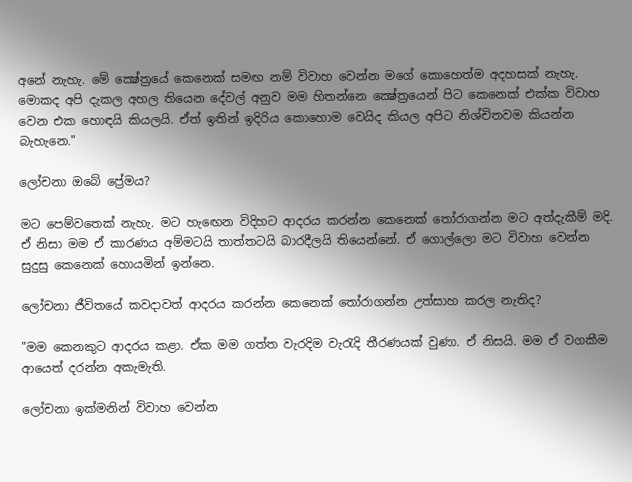අනේ නැහැ. මේ ක්‍ෂේත්‍රයේ කෙනෙක්‌ සමඟ නම් විවාහ වෙන්න මගේ කොහෙත්ම අදහසක්‌ නැහැ. මොකද අපි දැකල අහල තියෙන දේවල් අනුව මම හිතන්නෙ ක්‍ෂේත්‍රයෙන් පිට කෙනෙක්‌ එක්‌ක විවාහ වෙන එක හොඳයි කියලයි. ඒත් ඉතින් ඉදිරිය කොහොම වෙයිද කියල අපිට නිශ්චිතවම කියන්න බැහැනෙ."

ලෝචනා ඔබේ ප්‍රේමය?

මට පෙම්වතෙක්‌ නැහැ. මට හැඟෙන විදිහට ආදරය කරන්න කෙනෙක්‌ තෝරාගන්න මට අත්දැකීම් මදි. ඒ නිසා මම ඒ කාරණය අම්මටයි තාත්තටයි බාරදීලයි තියෙන්නේ. ඒ ගොල්ලො මට විවාහ වෙන්න සුදුසු කෙනෙක්‌ හොයමින් ඉන්නෙ.

ලෝචනා ජීවිතයේ කවදාවත් ආදරය කරන්න කෙනෙක්‌ තෝරාගන්න උත්සාහ කරල නැතිද?

"මම කෙනකුට ආදරය කළා. ඒක මම ගත්ත වැරදිම වැරැදි තීරණයක්‌ වුණා. ඒ නිසයි. මම ඒ වගකීම ආයෙත් දරන්න අකැමැති.

ලෝචනා ඉක්‌මනින් විවාහ වෙන්න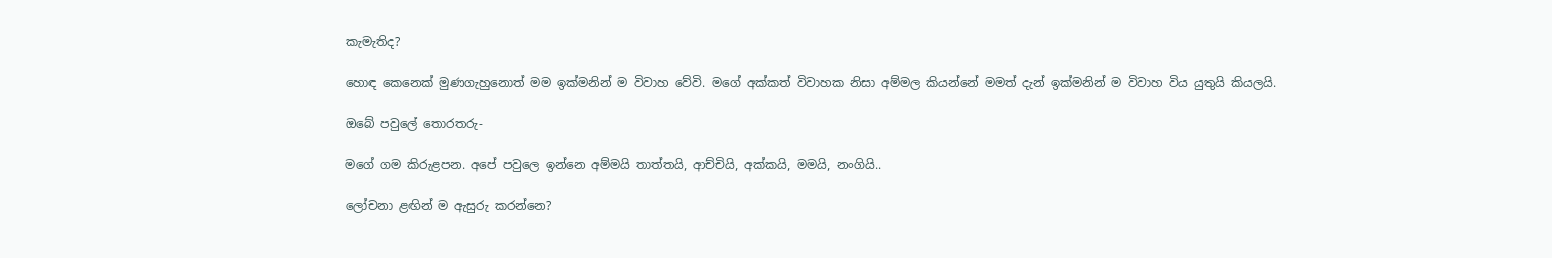කැමැතිද?

හොඳ කෙනෙක්‌ මුණගැහුනොත් මම ඉක්‌මනින් ම විවාහ වේවි. මගේ අක්‌කත් විවාහක නිසා අම්මල කියන්නේ මමත් දැන් ඉක්‌මනින් ම විවාහ විය යුතුයි කියලයි.

ඔබේ පවුලේ තොරතරු-

මගේ ගම කිරුළපන. අපේ පවුලෙ ඉන්නෙ අම්මයි තාත්තයි, ආච්චියි, අක්‌කයි, මමයි, නංගියි..

ලෝචනා ළඟින් ම ඇසුරු කරන්නෙ?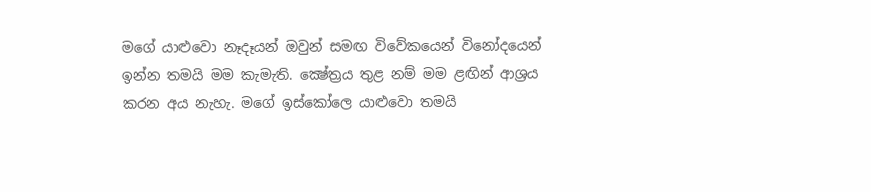මගේ යාළුවො නෑදෑයන් ඔවුන් සමඟ විවේකයෙන් විනෝදයෙන් ඉන්න තමයි මම කැමැති. ක්‍ෂේත්‍රය තුළ නම් මම ළඟින් ආශ්‍රය කරන අය නැහැ. මගේ ඉස්‌කෝලෙ යාළුවො තමයි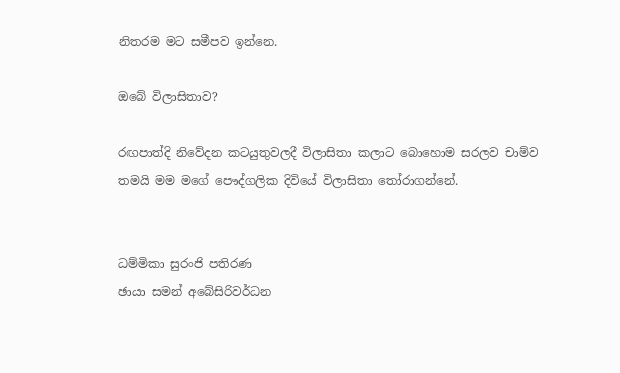නිතරම මට සමීපව ඉන්නෙ.

ඔබේ විලාසිතාව?

රඟපාත්දි නිවේදන කටයුතුවලදී විලාසිතා කලාට බොහොම සරලව චාම්ව තමයි මම මගේ පෞද්ගලික දිවියේ විලාසිතා තෝරාගන්නේ.


ධම්මිකා සුරංජි පතිරණ
ඡායා සමන් අබේසිරිවර්ධන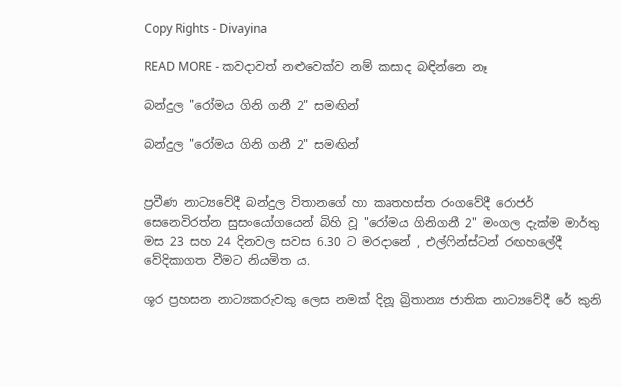Copy Rights - Divayina

READ MORE - කවදාවත් නළුවෙක්‌ව නම් කසාද බඳින්නෙ නෑ

බන්දුල "රෝමය ගිනි ගනී 2" සමඟින්

බන්දුල "රෝමය ගිනි ගනී 2" සමඟින්


ප්‍රවීණ නාට්‍යවේදී බන්දුල විතානගේ හා කෘතහස්‌ත රංගවේදී රොජර් සෙනෙවිරත්න සුසංයෝගයෙන් බිහි වූ "රෝමය ගිනිගනී 2" මංගල දැක්‌ම මාර්තු මස 23 සහ 24 දිනවල සවස 6.30 ට මරදානේ , එල්ෆින්ස්‌ටන් රඟහලේදී වේදිකාගත වීමට නියමිත ය.

ශූර ප්‍රහසන නාට්‍යකරුවකු ලෙස නමක්‌ දිනූ බ්‍රිතාන්‍ය ජාතික නාට්‍යවේදී රේ කුනි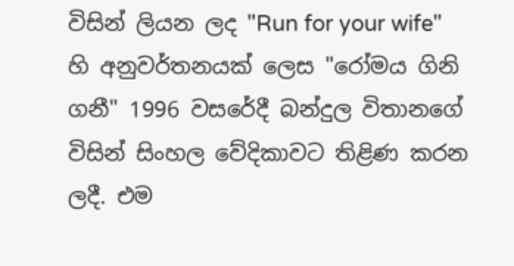විසින් ලියන ලද "Run for your wife" හි අනුවර්තනයක්‌ ලෙස "රෝමය ගිනි ගනී" 1996 වසරේදී බන්දුල විතානගේ විසින් සිංහල වේදිකාවට තිළිණ කරන ලදී. එම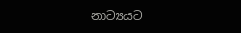නාට්‍යයට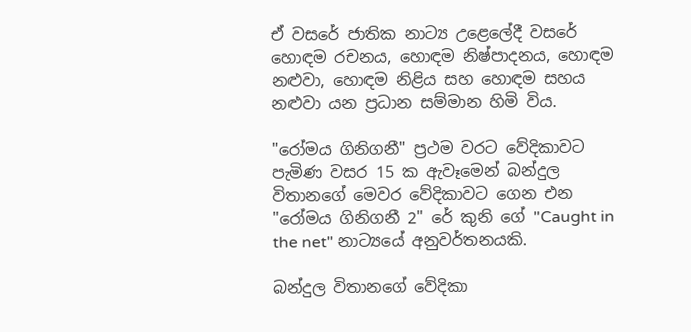ඒ වසරේ ජාතික නාට්‍ය උළෙලේදී වසරේ හොඳම රචනය, හොඳම නිෂ්පාදනය, හොඳම නළුවා, හොඳම නිළිය සහ හොඳම සහය නළුවා යන ප්‍රධාන සම්මාන හිමි විය.

"රෝමය ගිනිගනී" ප්‍රථම වරට වේදිකාවට පැමිණ වසර 15 ක ඇවෑමෙන් බන්දුල විතානගේ මෙවර වේදිකාවට ගෙන එන "රෝමය ගිනිගනී 2" රේ කුනි ගේ "Caught in the net" නාට්‍යයේ අනුවර්තනයකි.

බන්දුල විතානගේ වේදිකා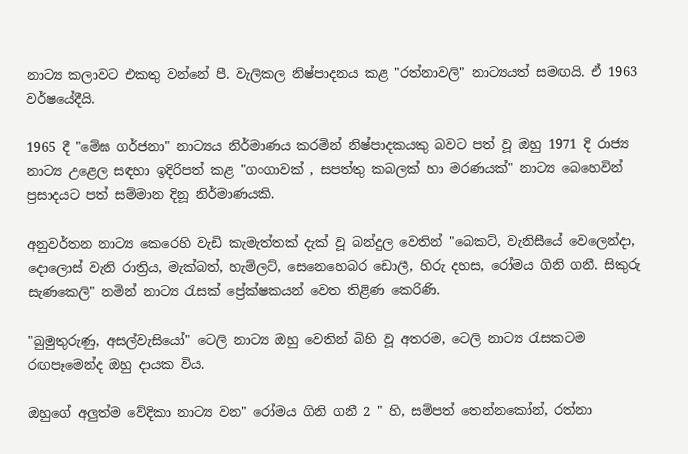නාට්‍ය කලාවට එකතු වන්නේ පී. වැලිකල නිෂ්පාදනය කළ "රත්නාවලි" නාට්‍යයත් සමඟයි. ඒ 1963 වර්ෂයේදීයි.

1965 දී "මේඝ ගර්ජනා" නාට්‍යය නිර්මාණය කරමින් නිෂ්පාදකයකු බවට පත් වූ ඔහු 1971 දි රාජ්‍ය නාට්‍ය උළෙල සඳහා ඉදිරිපත් කළ "ගංගාවක්‌ , සපත්තු කබලක්‌ හා මරණයක්‌" නාට්‍ය බෙහෙවින් ප්‍රසාදයට පත් සම්මාන දිනූ නිර්මාණයකි.

අනුවර්තන නාට්‍ය කෙරෙහි වැඩි කැමැත්තක්‌ දැක්‌ වූ බන්දුල වෙතින් "බෙකට්‌, වැනිසීයේ වෙලෙන්දා, දොලොස්‌ වැනි රාත්‍රිය, මැක්‌බත්, හැම්ලට්‌, සෙනෙහෙබර ඩොලී, හිරු දහස, රෝමය ගිනි ගනී. සිකුරු සැණකෙලි" නමින් නාට්‍ය රැසක්‌ ප්‍රේක්‌ෂකයන් වෙත තිළිණ කෙරිණි.

"බුමුතුරුණු, අසල්වැසියෝ" ටෙලි නාට්‍ය ඔහු වෙතින් බිහි වූ අතරම, ටෙලි නාට්‍ය රැසකටම රඟපෑමෙන්ද ඔහු දායක විය.

ඔහුගේ අලුත්ම වේදිකා නාට්‍ය වන" රෝමය ගිනි ගනී 2 " හි, සම්පත් තෙන්නකෝන්, රත්නා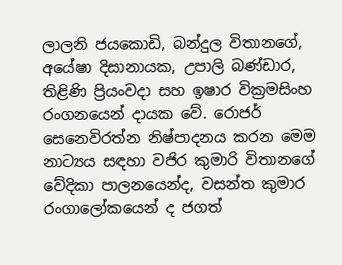ලාලනි ජයකොඩි, බන්දුල විතානගේ, අයේෂා දිසානායක, උපාලි බණ්‌ඩාර, තිළිණි ප්‍රියංවදා සහ ඉෂාර වික්‍රමසිංහ රංගනයෙන් දායක වේ. රොජර් සෙනෙවිරත්න නිෂ්පාදනය කරන මෙම නාට්‍යය සඳහා වජිර කුමාරි විතානගේ වේදිකා පාලනයෙන්ද, වසන්ත කුමාර රංගාලෝකයෙන් ද ජගත්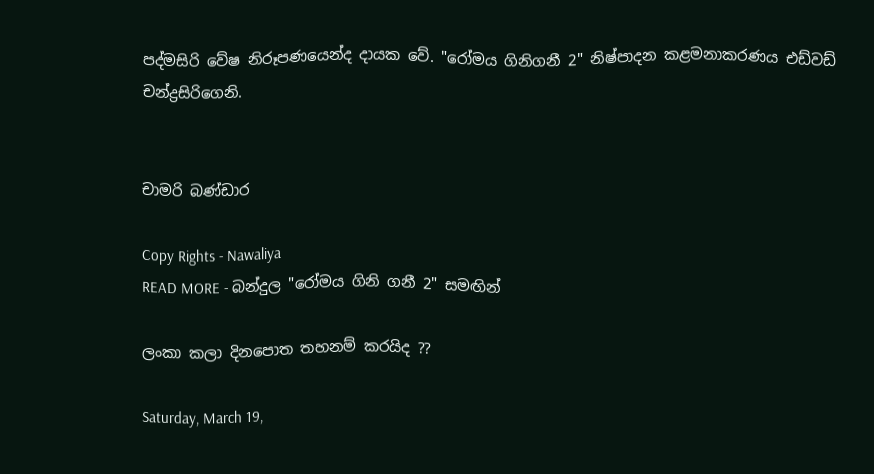පද්මසිරි වේෂ නිරූපණයෙන්ද දායක වේ. "රෝමය ගිනිගනී 2" නිෂ්පාදන කළමනාකරණය එඩ්වඩ් චන්ද්‍රසිරිගෙනි.


චාමරි බණ්‌ඩාර

Copy Rights - Nawaliya
READ MORE - බන්දුල "රෝමය ගිනි ගනී 2" සමඟින්

ලංකා කලා දිනපොත තහනම් කරයිද ??

Saturday, March 19,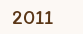2011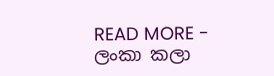READ MORE - ලංකා කලා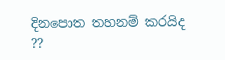දිනපොත තහනම් කරයිද ??